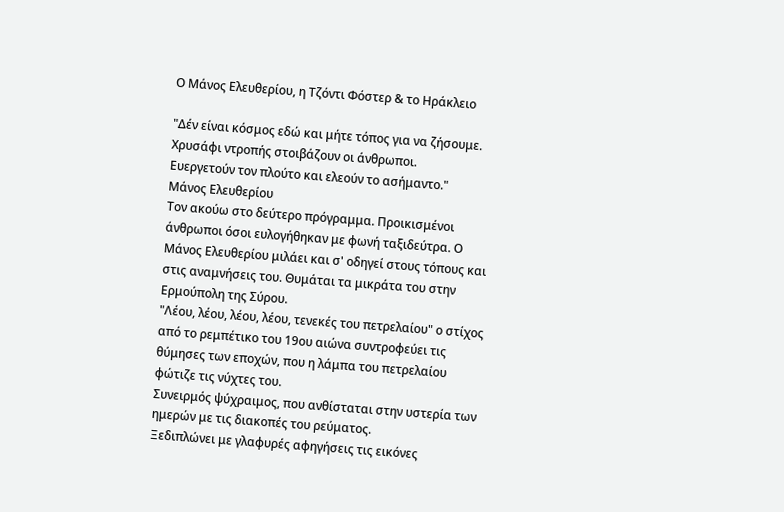Ο Μάνος Ελευθερίου, η Τζόντι Φόστερ & το Ηράκλειο

"Δέν είναι κόσμος εδώ και μήτε τόπος για να ζήσουμε.
Χρυσάφι ντροπής στοιβάζουν οι άνθρωποι.
Ευεργετούν τον πλούτο και ελεούν το ασήμαντο."
Μάνος Ελευθερίου
Τον ακούω στο δεύτερο πρόγραμμα. Προικισμένοι άνθρωποι όσοι ευλογήθηκαν με φωνή ταξιδεύτρα. Ο Μάνος Ελευθερίου μιλάει και σ' οδηγεί στους τόπους και στις αναμνήσεις του. Θυμάται τα μικράτα του στην Ερμούπολη της Σύρου.
"Λέου, λέου, λέου, λέου, τενεκές του πετρελαίου" ο στίχος από το ρεμπέτικο του 19ου αιώνα συντροφεύει τις θύμησες των εποχών, που η λάμπα του πετρελαίου φώτιζε τις νύχτες του.
Συνειρμός ψύχραιμος, που ανθίσταται στην υστερία των ημερών με τις διακοπές του ρεύματος.
Ξεδιπλώνει με γλαφυρές αφηγήσεις τις εικόνες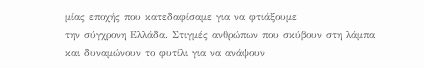μίας εποχής που κατεδαφίσαμε για να φτιάξουμε
την σύγχρονη Ελλάδα. Στιγμές ανθρώπων που σκύβουν στη λάμπα και δυναμώνουν το φυτίλι για να ανάψουν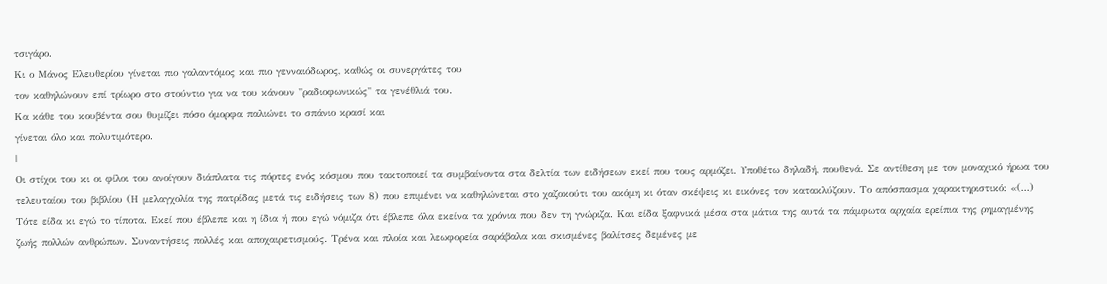τσιγάρο.
Κι ο Μάνος Ελευθερίου γίνεται πιο γαλαντόμος και πιο γενναιόδωρος, καθώς οι συνεργάτες του
τον καθηλώνουν επί τρίωρο στο στούντιο για να του κάνουν "ραδιοφωνικώς" τα γενέθλιά του.
Kα κάθε του κουβέντα σου θυμίζει πόσο όμορφα παλιώνει το σπάνιο κρασί και
γίνεται όλο και πολυτιμότερο.
|
Oι στίχοι του κι οι φίλοι του ανοίγουν διάπλατα τις πόρτες ενός κόσμου που τακτοποιεί τα συμβαίνοντα στα δελτία των ειδήσεων εκεί που τους αρμόζει. Υποθέτω δηλαδή, πουθενά. Σε αντίθεση με τον μοναχικό ήρωα του τελευταίου του βιβλίου (Η μελαγχολία της πατρίδας μετά τις ειδήσεις των 8) που επιμένει να καθηλώνεται στο χαζοκούτι του ακόμη κι όταν σκέψεις κι εικόνες τον κατακλύζουν. Το απόσπασμα χαρακτηριστικό: «(...) Tότε είδα κι εγώ το τίποτα. Εκεί που έβλεπε και η ίδια ή που εγώ νόμιζα ότι έβλεπε όλα εκείνα τα χρόνια που δεν τη γνώριζα. Και είδα ξαφνικά μέσα στα μάτια της αυτά τα πάμφωτα αρχαία ερείπια της ρημαγμένης ζωής πολλών ανθρώπων. Συναντήσεις πολλές και αποχαιρετισμούς. Τρένα και πλοία και λεωφορεία σαράβαλα και σκισμένες βαλίτσες δεμένες με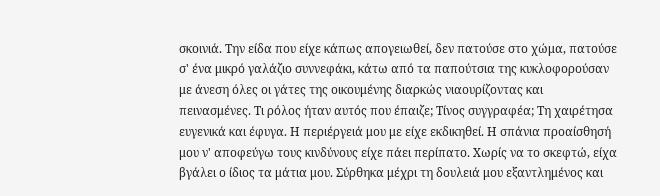σκοινιά. Την είδα που είχε κάπως απογειωθεί, δεν πατούσε στο χώμα, πατούσε σ' ένα μικρό γαλάζιο συννεφάκι, κάτω από τα παπούτσια της κυκλοφορούσαν με άνεση όλες οι γάτες της οικουμένης διαρκώς νιαουρίζοντας και πεινασμένες. Τι ρόλος ήταν αυτός που έπαιζε; Τίνος συγγραφέα; Τη χαιρέτησα ευγενικά και έφυγα. Η περιέργειά μου με είχε εκδικηθεί. Η σπάνια προαίσθησή μου ν' αποφεύγω τους κινδύνους είχε πάει περίπατο. Χωρίς να το σκεφτώ, είχα βγάλει ο ίδιος τα μάτια μου. Σύρθηκα μέχρι τη δουλειά μου εξαντλημένος και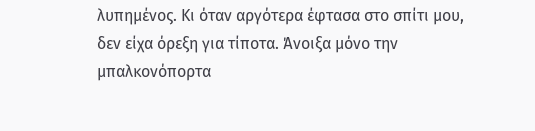λυπημένος. Κι όταν αργότερα έφτασα στο σπίτι μου, δεν είχα όρεξη για τίποτα. Άνοιξα μόνο την μπαλκονόπορτα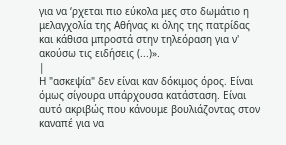για να ‘ρχεται πιο εύκολα μες στο δωμάτιο η μελαγχολία της Αθήνας κι όλης της πατρίδας και κάθισα μπροστά στην τηλεόραση για ν' ακούσω τις ειδήσεις (...)».
|
Η "ασκεψία" δεν είναι καν δόκιμος όρος. Είναι όμως σίγουρα υπάρχουσα κατάσταση. Είναι αυτό ακριβώς που κάνουμε βουλιάζοντας στον καναπέ για να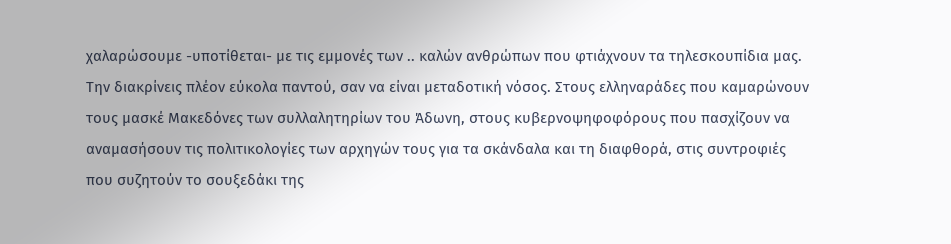χαλαρώσουμε -υποτίθεται- με τις εμμονές των .. καλών ανθρώπων που φτιάχνουν τα τηλεσκουπίδια μας. Την διακρίνεις πλέον εύκολα παντού, σαν να είναι μεταδοτική νόσος. Στους ελληναράδες που καμαρώνουν τους μασκέ Μακεδόνες των συλλαλητηρίων του Άδωνη, στους κυβερνοψηφοφόρους που πασχίζουν να αναμασήσουν τις πολιτικολογίες των αρχηγών τους για τα σκάνδαλα και τη διαφθορά, στις συντροφιές που συζητούν το σουξεδάκι της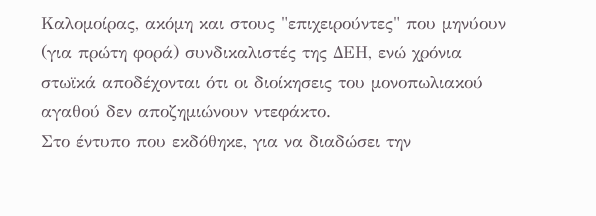Καλομοίρας, ακόμη και στους "επιχειρούντες" που μηνύουν (για πρώτη φορά) συνδικαλιστές της ΔΕΗ, ενώ χρόνια στωϊκά αποδέχονται ότι οι διοίκησεις του μονοπωλιακού αγαθού δεν αποζημιώνουν ντεφάκτο.
Στο έντυπο που εκδόθηκε, για να διαδώσει την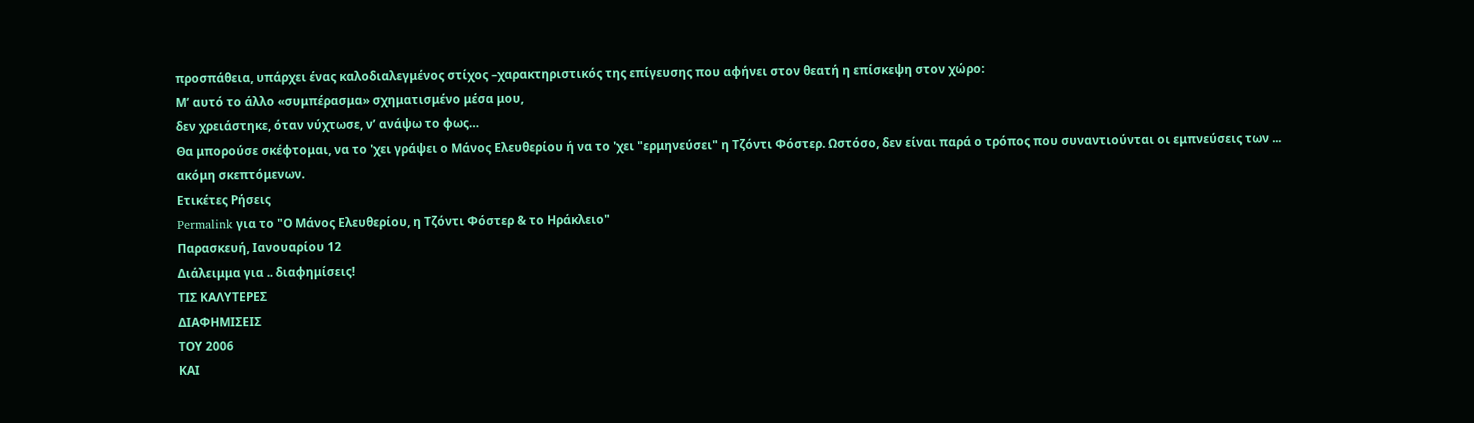προσπάθεια, υπάρχει ένας καλοδιαλεγμένος στίχος –χαρακτηριστικός της επίγευσης που αφήνει στον θεατή η επίσκεψη στον χώρο:
Μ’ αυτό το άλλο «συμπέρασμα» σχηματισμένο μέσα μου,
δεν χρειάστηκε, όταν νύχτωσε, ν’ ανάψω το φως…
Θα μπορούσε σκέφτομαι, να το 'χει γράψει ο Μάνος Ελευθερίου ή να το 'χει "ερμηνεύσει" η Τζόντι Φόστερ. Ωστόσο, δεν είναι παρά ο τρόπος που συναντιούνται οι εμπνεύσεις των ... ακόμη σκεπτόμενων.
Ετικέτες Ρήσεις
Permalink για το "Ο Μάνος Ελευθερίου, η Τζόντι Φόστερ & το Ηράκλειο"
Παρασκευή, Ιανουαρίου 12
Διάλειμμα για .. διαφημίσεις!
ΤΙΣ ΚΑΛΥΤΕΡΕΣ
ΔΙΑΦΗΜΙΣΕΙΣ
ΤΟΥ 2006
KΑΙ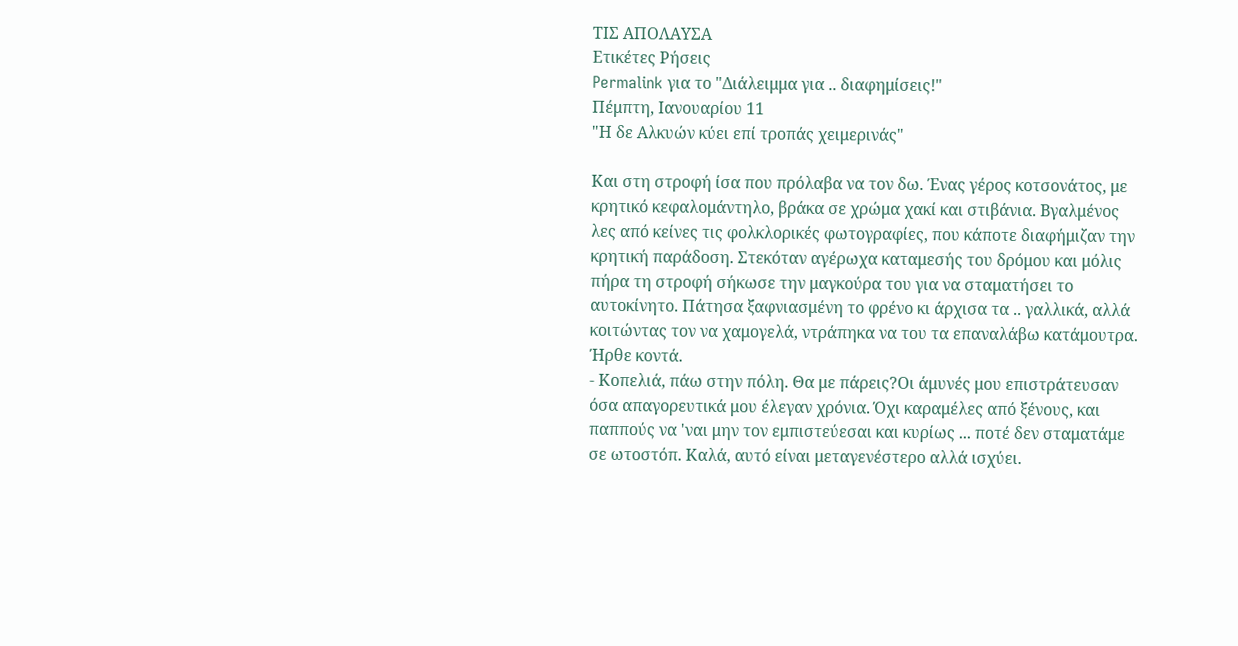TΙΣ ΑΠΟΛΑΥΣΑ
Ετικέτες Ρήσεις
Permalink για το "Διάλειμμα για .. διαφημίσεις!"
Πέμπτη, Ιανουαρίου 11
"Η δε Αλκυών κύει επί τροπάς χειμερινάς"

Και στη στροφή ίσα που πρόλαβα να τον δω. Ένας γέρος κοτσονάτος, με κρητικό κεφαλομάντηλο, βράκα σε χρώμα χακί και στιβάνια. Βγαλμένος λες από κείνες τις φολκλορικές φωτογραφίες, που κάποτε διαφήμιζαν την κρητική παράδοση. Στεκόταν αγέρωχα καταμεσής του δρόμου και μόλις πήρα τη στροφή σήκωσε την μαγκούρα του για να σταματήσει το αυτοκίνητο. Πάτησα ξαφνιασμένη το φρένο κι άρχισα τα .. γαλλικά, αλλά κοιτώντας τον να χαμογελά, ντράπηκα να του τα επαναλάβω κατάμουτρα. Ήρθε κοντά.
- Κοπελιά, πάω στην πόλη. Θα με πάρεις?Οι άμυνές μου επιστράτευσαν όσα απαγορευτικά μου έλεγαν χρόνια. Όχι καραμέλες από ξένους, και παππούς να 'ναι μην τον εμπιστεύεσαι και κυρίως ... ποτέ δεν σταματάμε σε ωτοστόπ. Καλά, αυτό είναι μεταγενέστερο αλλά ισχύει.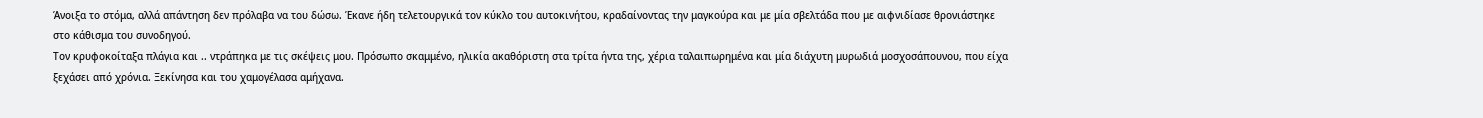Άνοιξα το στόμα, αλλά απάντηση δεν πρόλαβα να του δώσω. Έκανε ήδη τελετουργικά τον κύκλο του αυτοκινήτου, κραδαίνοντας την μαγκούρα και με μία σβελτάδα που με αιφνιδίασε θρονιάστηκε στο κάθισμα του συνοδηγού.
Τον κρυφοκοίταξα πλάγια και .. ντράπηκα με τις σκέψεις μου. Πρόσωπο σκαμμένο, ηλικία ακαθόριστη στα τρίτα ήντα της, χέρια ταλαιπωρημένα και μία διάχυτη μυρωδιά μοσχοσάπουνου, που είχα ξεχάσει από χρόνια. Ξεκίνησα και του χαμογέλασα αμήχανα.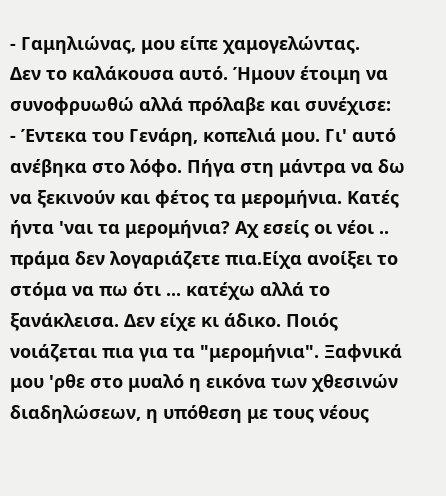- Γαμηλιώνας, μου είπε χαμογελώντας.
Δεν το καλάκουσα αυτό. Ήμουν έτοιμη να συνοφρυωθώ αλλά πρόλαβε και συνέχισε:
- Έντεκα του Γενάρη, κοπελιά μου. Γι' αυτό ανέβηκα στο λόφο. Πήγα στη μάντρα να δω να ξεκινούν και φέτος τα μερομήνια. Κατές ήντα 'ναι τα μερομήνια? Αχ εσείς οι νέοι .. πράμα δεν λογαριάζετε πια.Είχα ανοίξει το στόμα να πω ότι ... κατέχω αλλά το ξανάκλεισα. Δεν είχε κι άδικο. Ποιός νοιάζεται πια για τα "μερομήνια". Ξαφνικά μου 'ρθε στο μυαλό η εικόνα των χθεσινών διαδηλώσεων, η υπόθεση με τους νέους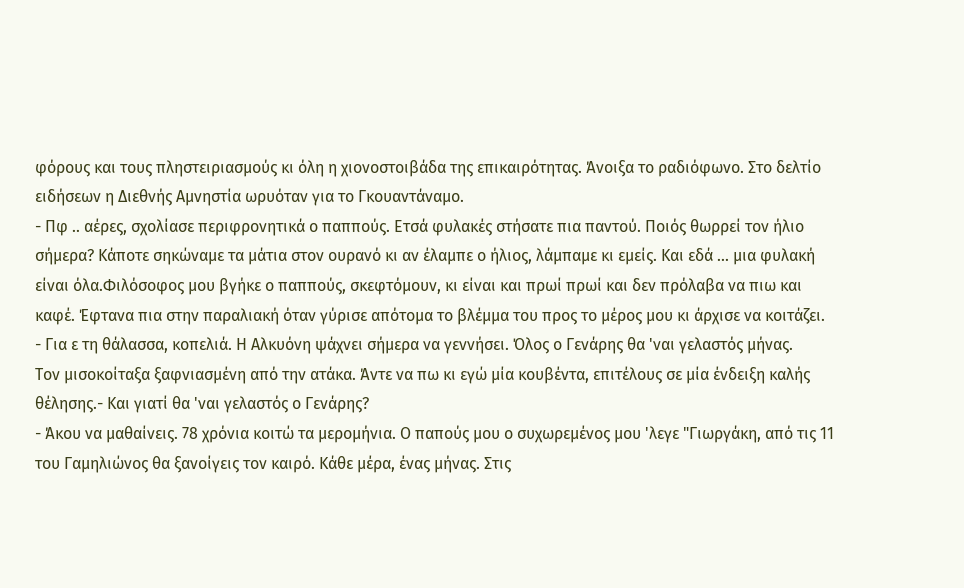φόρους και τους πληστειριασμούς κι όλη η χιονοστοιβάδα της επικαιρότητας. Άνοιξα το ραδιόφωνο. Στο δελτίο ειδήσεων η Διεθνής Αμνηστία ωρυόταν για το Γκουαντάναμο.
- Πφ .. αέρες, σχολίασε περιφρονητικά ο παππούς. Ετσά φυλακές στήσατε πια παντού. Ποιός θωρρεί τον ήλιο σήμερα? Κάποτε σηκώναμε τα μάτια στον ουρανό κι αν έλαμπε ο ήλιος, λάμπαμε κι εμείς. Και εδά ... μια φυλακή είναι όλα.Φιλόσοφος μου βγήκε ο παππούς, σκεφτόμουν, κι είναι και πρωί πρωί και δεν πρόλαβα να πιω και καφέ. Έφτανα πια στην παραλιακή όταν γύρισε απότομα το βλέμμα του προς το μέρος μου κι άρχισε να κοιτάζει.
- Για ε τη θάλασσα, κοπελιά. Η Αλκυόνη ψάχνει σήμερα να γεννήσει. Όλος ο Γενάρης θα 'ναι γελαστός μήνας.
Τον μισοκοίταξα ξαφνιασμένη από την ατάκα. Άντε να πω κι εγώ μία κουβέντα, επιτέλους σε μία ένδειξη καλής θέλησης.- Και γιατί θα 'ναι γελαστός ο Γενάρης?
- Άκου να μαθαίνεις. 78 χρόνια κοιτώ τα μερομήνια. Ο παπούς μου ο συχωρεμένος μου 'λεγε "Γιωργάκη, από τις 11 του Γαμηλιώνος θα ξανοίγεις τον καιρό. Κάθε μέρα, ένας μήνας. Στις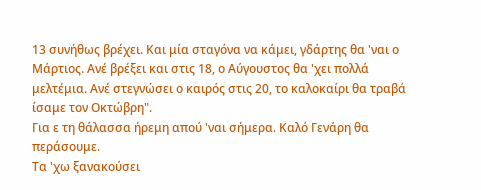13 συνήθως βρέχει. Και μία σταγόνα να κάμει, γδάρτης θα 'ναι ο Μάρτιος. Ανέ βρέξει και στις 18, ο Αύγουστος θα 'χει πολλά μελτέμια. Ανέ στεγνώσει ο καιρός στις 20, το καλοκαίρι θα τραβά ίσαμε τον Οκτώβρη".
Για ε τη θάλασσα ήρεμη απού 'ναι σήμερα. Καλό Γενάρη θα περάσουμε.
Τα 'χω ξανακούσει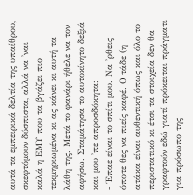αυτά τα εμπειρικά δελτία της υπαίθρου, σκεφτόμουν δύσπιστα, αλλά να 'ναι καλά η ΕΜΥ που τα βγάζει πιο τεκμηριωμένα κι ας κάνει κι αυτή τα λάθη της. Μετά το φανάρι ήθελε να τον αφήσω. Σταμάτησα το αυτοκίνητο δεξιά και μου 'πε απροσδόκητα:
- Έπαε είναι το σπίτι μου. Να 'ρθεις όποτε θες να πιείς καφέ. Ο τάδε (η ατάκα είναι αυθεντική όπως και όλο το περιστατικό κι έτσι τα στοιχεία δεν θα γραφτούν εδώ γιατί πρόκειται πράγματι για πρόσωπο της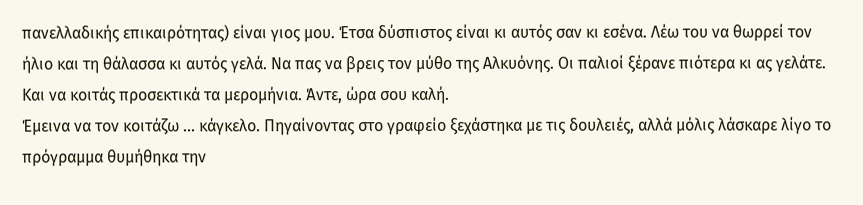πανελλαδικής επικαιρότητας) είναι γιος μου. Έτσα δύσπιστος είναι κι αυτός σαν κι εσένα. Λέω του να θωρρεί τον ήλιο και τη θάλασσα κι αυτός γελά. Να πας να βρεις τον μύθο της Αλκυόνης. Οι παλιοί ξέρανε πιότερα κι ας γελάτε. Και να κοιτάς προσεκτικά τα μερομήνια. Άντε, ώρα σου καλή.
Έμεινα να τον κοιτάζω ... κάγκελο. Πηγαίνοντας στο γραφείο ξεχάστηκα με τις δουλειές, αλλά μόλις λάσκαρε λίγο το πρόγραμμα θυμήθηκα την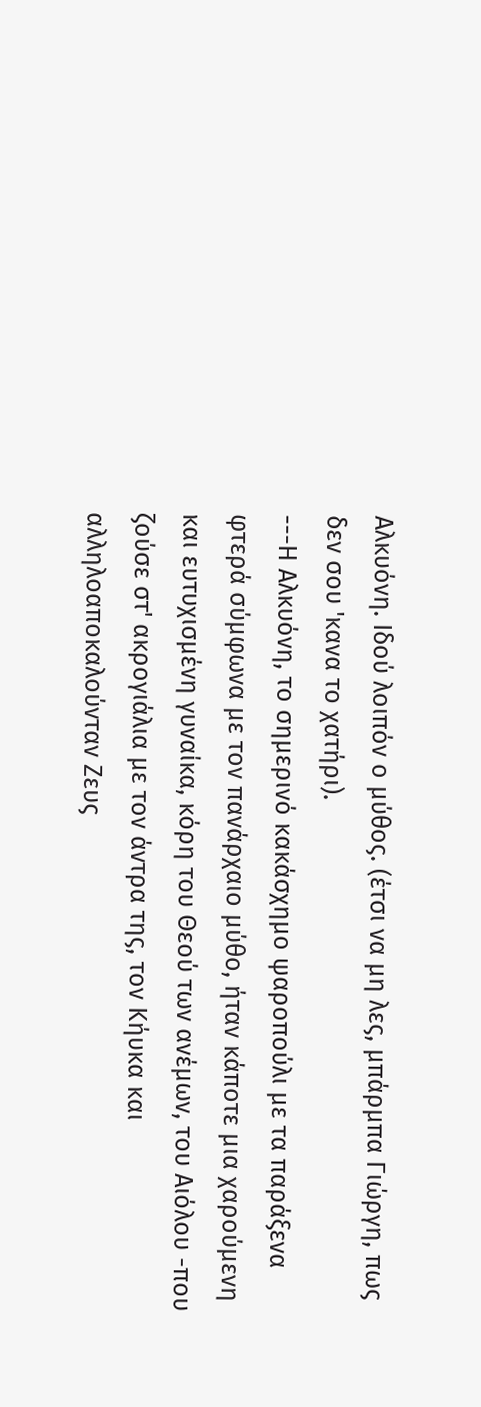Αλκυόνη. Ιδού λοιπόν ο μύθος. (έτσι να μη λες, μπάρμπα Γιώργη, πως δεν σου 'κανα το χατήρι).
---Η Αλκυόνη, το σημερινό κακάσχημο ψαροπούλι με τα παράξενα φτερά σύμφωνα με τον πανάρχαιο μύθο, ήταν κάποτε μια χαρούμενη και ευτυχισμένη γυναίκα, κόρη του Θεού των ανέμων, του Αιόλου -που ζούσε στ' ακρογιάλια με τον άντρα της, τον Κήυκα και αλληλοαποκαλούνταν Ζευς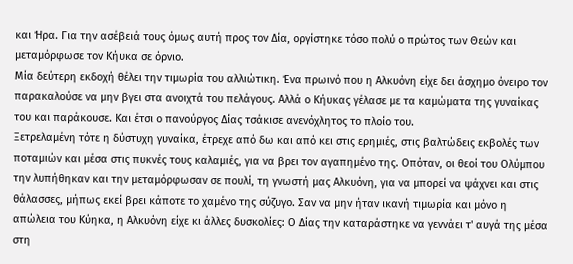και Ήρα. Για την ασέβειά τους όμως αυτή προς τον Δία, οργίστηκε τόσο πολύ ο πρώτος των Θεών και μεταμόρφωσε τον Κήυκα σε όρνιο.
Μία δεύτερη εκδοχή θέλει την τιμωρία του αλλιώτικη. Ένα πρωινό που η Αλκυόνη είχε δει άσχημο όνειρο τον παρακαλούσε να μην βγει στα ανοιχτά του πελάγους. Αλλά ο Κήυκας γέλασε με τα καμώματα της γυναίκας του και παράκουσε. Και έτσι ο πανούργος Δίας τσάκισε ανενόχλητος το πλοίο του.
Ξετρελαμένη τότε η δύστυχη γυναίκα, έτρεχε από δω και από κει στις ερημιές, στις βαλτώδεις εκβολές των ποταμιών και μέσα στις πυκνές τους καλαμιές, για να βρει τον αγαπημένο της. Οπόταν, οι θεοί του Ολύμπου την λυπήθηκαν και την μεταμόρφωσαν σε πουλί, τη γνωστή μας Αλκυόνη, για να μπορεί να ψάχνει και στις θάλασσες, μήπως εκεί βρει κάποτε το χαμένο της σύζυγο. Σαν να μην ήταν ικανή τιμωρία και μόνο η απώλεια του Κύηκα, η Αλκυόνη είχε κι άλλες δυσκολίες: Ο Δίας την καταράστηκε να γεννάει τ' αυγά της μέσα στη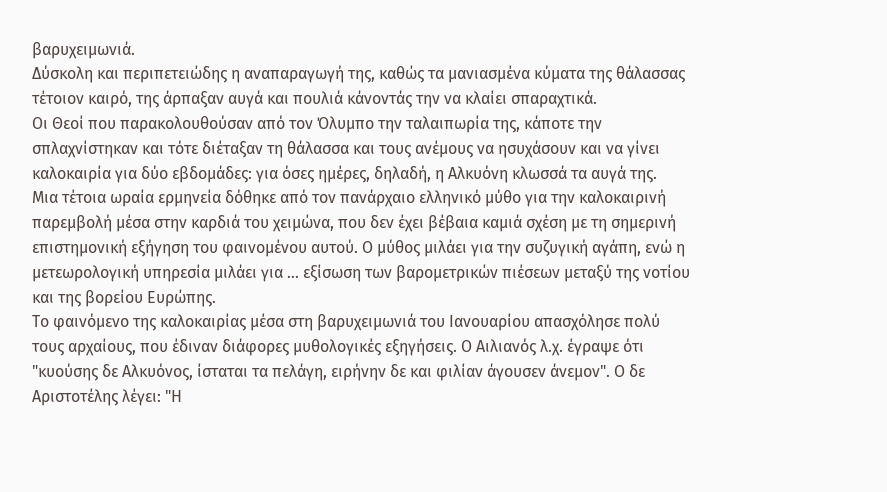βαρυχειμωνιά.
Δύσκολη και περιπετειώδης η αναπαραγωγή της, καθώς τα μανιασμένα κύματα της θάλασσας τέτοιον καιρό, της άρπαξαν αυγά και πουλιά κάνοντάς την να κλαίει σπαραχτικά.
Οι Θεοί που παρακολουθούσαν από τον Όλυμπο την ταλαιπωρία της, κάποτε την σπλαχνίστηκαν και τότε διέταξαν τη θάλασσα και τους ανέμους να ησυχάσουν και να γίνει καλοκαιρία για δύο εβδομάδες: για όσες ημέρες, δηλαδή, η Αλκυόνη κλωσσά τα αυγά της.
Μια τέτοια ωραία ερμηνεία δόθηκε από τον πανάρχαιο ελληνικό μύθο για την καλοκαιρινή παρεμβολή μέσα στην καρδιά του χειμώνα, που δεν έχει βέβαια καμιά σχέση με τη σημερινή επιστημονική εξήγηση του φαινομένου αυτού. Ο μύθος μιλάει για την συζυγική αγάπη, ενώ η μετεωρολογική υπηρεσία μιλάει για ... εξίσωση των βαρομετρικών πιέσεων μεταξύ της νοτίου και της βορείου Ευρώπης.
Το φαινόμενο της καλοκαιρίας μέσα στη βαρυχειμωνιά του Ιανουαρίου απασχόλησε πολύ τους αρχαίους, που έδιναν διάφορες μυθολογικές εξηγήσεις. Ο Αιλιανός λ.χ. έγραψε ότι "κυούσης δε Αλκυόνος, ίσταται τα πελάγη, ειρήνην δε και φιλίαν άγουσεν άνεμον". Ο δε Αριστοτέλης λέγει: "Η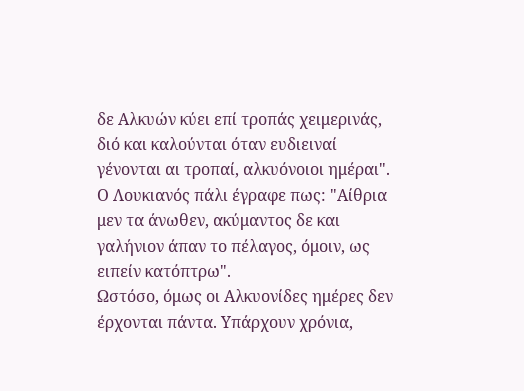δε Αλκυών κύει επί τροπάς χειμερινάς, διό και καλούνται όταν ευδιειναί γένονται αι τροπαί, αλκυόνοιοι ημέραι". Ο Λουκιανός πάλι έγραφε πως: "Αίθρια μεν τα άνωθεν, ακύμαντος δε και γαλήνιον άπαν το πέλαγος, όμοιν, ως ειπείν κατόπτρω".
Ωστόσο, όμως οι Αλκυονίδες ημέρες δεν έρχονται πάντα. Υπάρχουν χρόνια,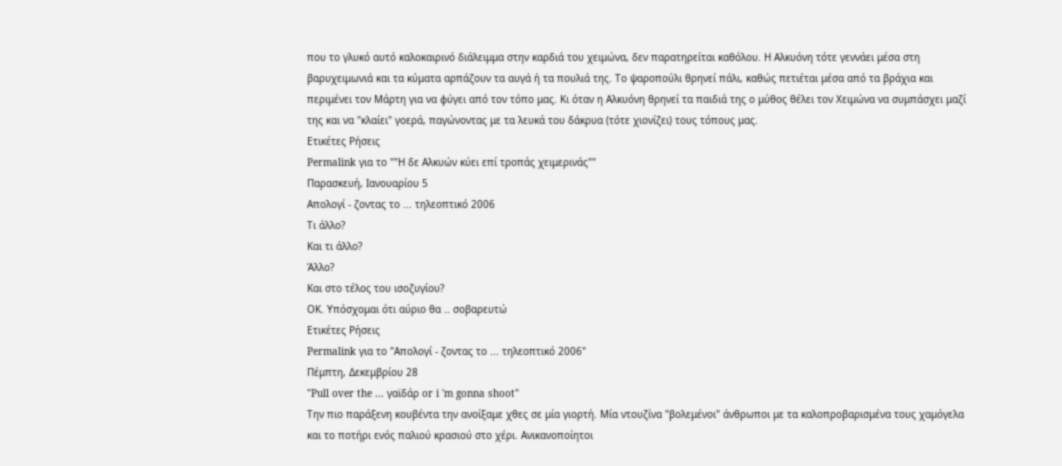που το γλυκό αυτό καλοκαιρινό διάλειμμα στην καρδιά του χειμώνα, δεν παρατηρείται καθόλου. Η Αλκυόνη τότε γεννάει μέσα στη βαρυχειμωνιά και τα κύματα αρπάζουν τα αυγά ή τα πουλιά της. Το ψαροπούλι θρηνεί πάλι, καθώς πετιέται μέσα από τα βράχια και περιμένει τον Μάρτη για να φύγει από τον τόπο μας. Κι όταν η Αλκυόνη θρηνεί τα παιδιά της ο μύθος θέλει τον Χειμώνα να συμπάσχει μαζί της και να "κλαίει" γοερά, παγώνοντας με τα λευκά του δάκρυα (τότε χιονίζει) τους τόπους μας.
Ετικέτες Ρήσεις
Permalink για το ""Η δε Αλκυών κύει επί τροπάς χειμερινάς""
Παρασκευή, Ιανουαρίου 5
Απολογί - ζοντας το ... τηλεοπτικό 2006
Τι άλλο?
Και τι άλλο?
Άλλο?
Και στο τέλος του ισοζυγίου?
ΟΚ. Υπόσχομαι ότι αύριο θα .. σοβαρευτώ
Ετικέτες Ρήσεις
Permalink για το "Απολογί - ζοντας το ... τηλεοπτικό 2006"
Πέμπτη, Δεκεμβρίου 28
"Pull over the ... γαϊδάρ or i 'm gonna shoot"
Την πιο παράξενη κουβέντα την ανοίξαμε χθες σε μία γιορτή. Μία ντουζίνα "βολεμένοι" άνθρωποι με τα καλοπροβαρισμένα τους χαμόγελα και το ποτήρι ενός παλιού κρασιού στο χέρι. Ανικανοποίητοι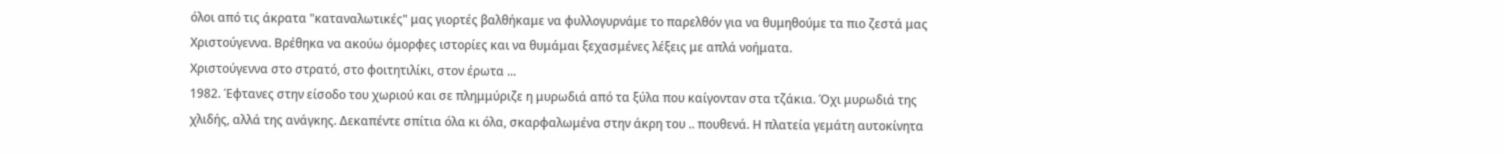όλοι από τις άκρατα "καταναλωτικές" μας γιορτές βαλθήκαμε να φυλλογυρνάμε το παρελθόν για να θυμηθούμε τα πιο ζεστά μας Χριστούγεννα. Βρέθηκα να ακούω όμορφες ιστορίες και να θυμάμαι ξεχασμένες λέξεις με απλά νοήματα.
Χριστούγεννα στο στρατό, στο φοιτητιλίκι, στον έρωτα ...
1982. Έφτανες στην είσοδο του χωριού και σε πλημμύριζε η μυρωδιά από τα ξύλα που καίγονταν στα τζάκια. Όχι μυρωδιά της χλιδής, αλλά της ανάγκης. Δεκαπέντε σπίτια όλα κι όλα, σκαρφαλωμένα στην άκρη του .. πουθενά. Η πλατεία γεμάτη αυτοκίνητα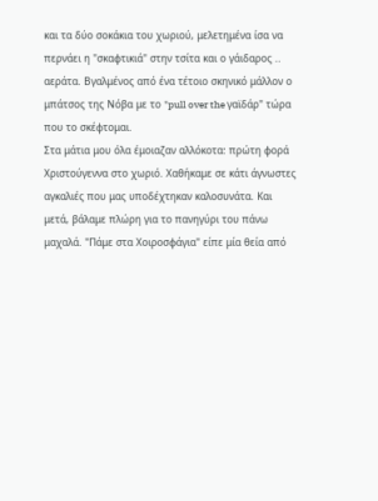και τα δύο σοκάκια του χωριού, μελετημένα ίσα να περνάει η "σκαφτικιά" στην τσίτα και ο γάιδαρος .. αεράτα. Βγαλμένος από ένα τέτοιο σκηνικό μάλλον ο μπάτσος της Νόβα με το "pull over the γαϊδάρ" τώρα που το σκέφτομαι.
Στα μάτια μου όλα έμοιαζαν αλλόκοτα: πρώτη φορά Χριστούγεννα στο χωριό. Χαθήκαμε σε κάτι άγνωστες αγκαλιές που μας υποδέχτηκαν καλοσυνάτα. Και μετά, βάλαμε πλώρη για το πανηγύρι του πάνω μαχαλά. "Πάμε στα Χοιροσφάγια" είπε μία θεία από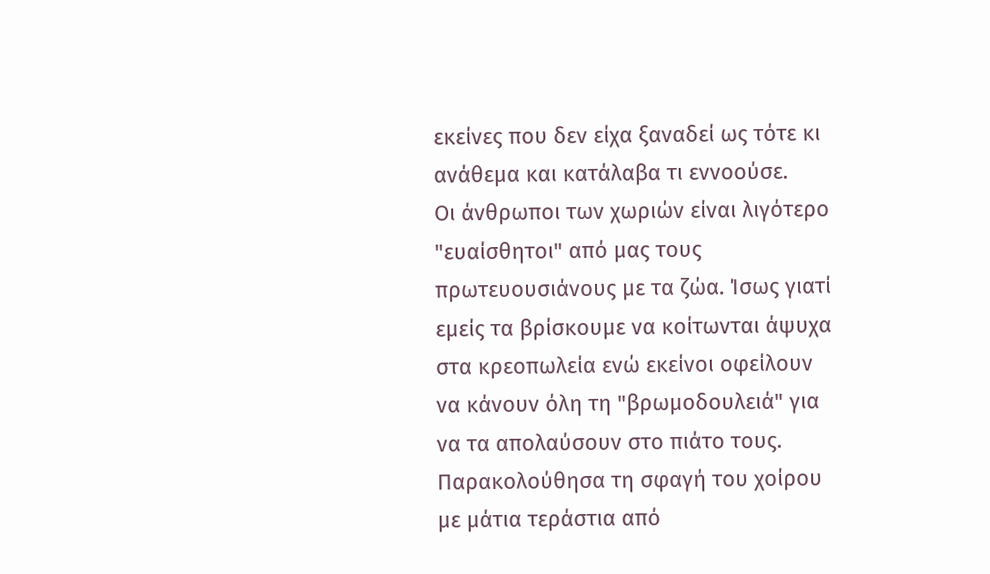εκείνες που δεν είχα ξαναδεί ως τότε κι ανάθεμα και κατάλαβα τι εννοούσε.
Οι άνθρωποι των χωριών είναι λιγότερο "ευαίσθητοι" από μας τους πρωτευουσιάνους με τα ζώα. Ίσως γιατί εμείς τα βρίσκουμε να κοίτωνται άψυχα στα κρεοπωλεία ενώ εκείνοι οφείλουν να κάνουν όλη τη "βρωμοδουλειά" για να τα απολαύσουν στο πιάτο τους.
Παρακολούθησα τη σφαγή του χοίρου με μάτια τεράστια από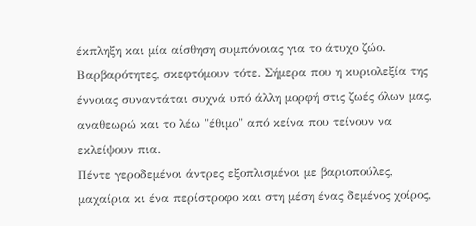έκπληξη και μία αίσθηση συμπόνοιας για το άτυχο ζώο. Βαρβαρότητες, σκεφτόμουν τότε. Σήμερα που η κυριολεξία της έννοιας συναντάται συχνά υπό άλλη μορφή στις ζωές όλων μας, αναθεωρώ και το λέω "έθιμο" από κείνα που τείνουν να εκλείψουν πια.
Πέντε γεροδεμένοι άντρες εξοπλισμένοι με βαριοπούλες, μαχαίρια κι ένα περίστροφο και στη μέση ένας δεμένος χοίρος,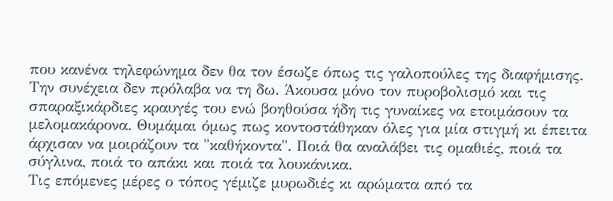που κανένα τηλεφώνημα δεν θα τον έσωζε όπως τις γαλοπούλες της διαφήμισης. Την συνέχεια δεν πρόλαβα να τη δω. Άκουσα μόνο τον πυροβολισμό και τις σπαραξικάρδιες κραυγές του ενώ βοηθούσα ήδη τις γυναίκες να ετοιμάσουν τα μελομακάρονα. Θυμάμαι όμως πως κοντοστάθηκαν όλες για μία στιγμή κι έπειτα άρχισαν να μοιράζουν τα "καθήκοντα". Ποιά θα αναλάβει τις ομαθιές, ποιά τα σύγλινα, ποιά το απάκι και ποιά τα λουκάνικα.
Τις επόμενες μέρες ο τόπος γέμιζε μυρωδιές κι αρώματα από τα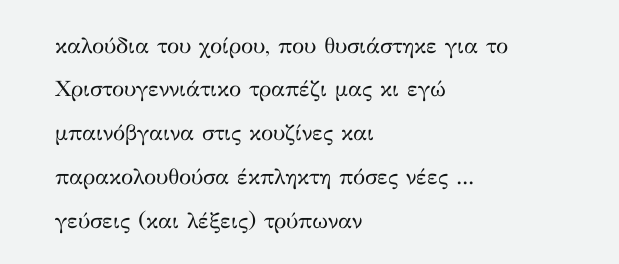καλούδια του χοίρου, που θυσιάστηκε για το Χριστουγεννιάτικο τραπέζι μας κι εγώ μπαινόβγαινα στις κουζίνες και παρακολουθούσα έκπληκτη πόσες νέες ... γεύσεις (και λέξεις) τρύπωναν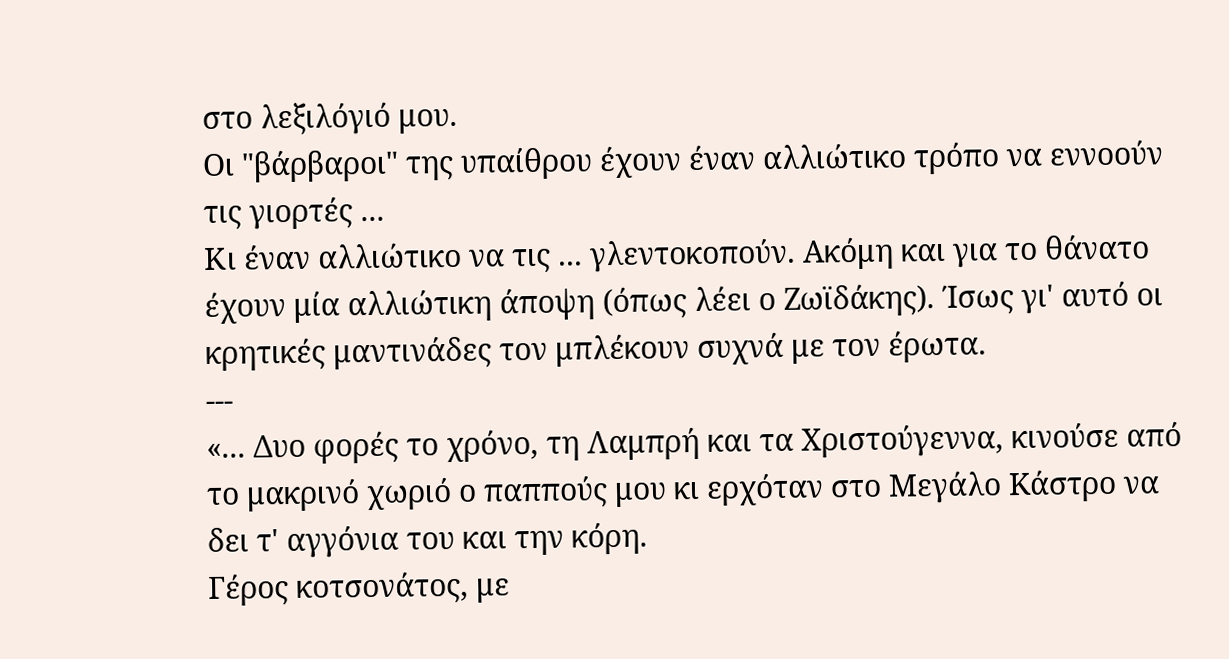στο λεξιλόγιό μου.
Οι "βάρβαροι" της υπαίθρου έχουν έναν αλλιώτικο τρόπο να εννοούν τις γιορτές ...
Κι έναν αλλιώτικο να τις ... γλεντοκοπούν. Ακόμη και για το θάνατο έχουν μία αλλιώτικη άποψη (όπως λέει ο Ζωϊδάκης). Ίσως γι' αυτό οι κρητικές μαντινάδες τον μπλέκουν συχνά με τον έρωτα.
---
«... Δυο φορές το χρόνο, τη Λαμπρή και τα Χριστούγεννα, κινούσε από το μακρινό χωριό ο παππούς μου κι ερχόταν στο Μεγάλο Kάστρο να δει τ' αγγόνια του και την κόρη.
Γέρος κοτσονάτος, με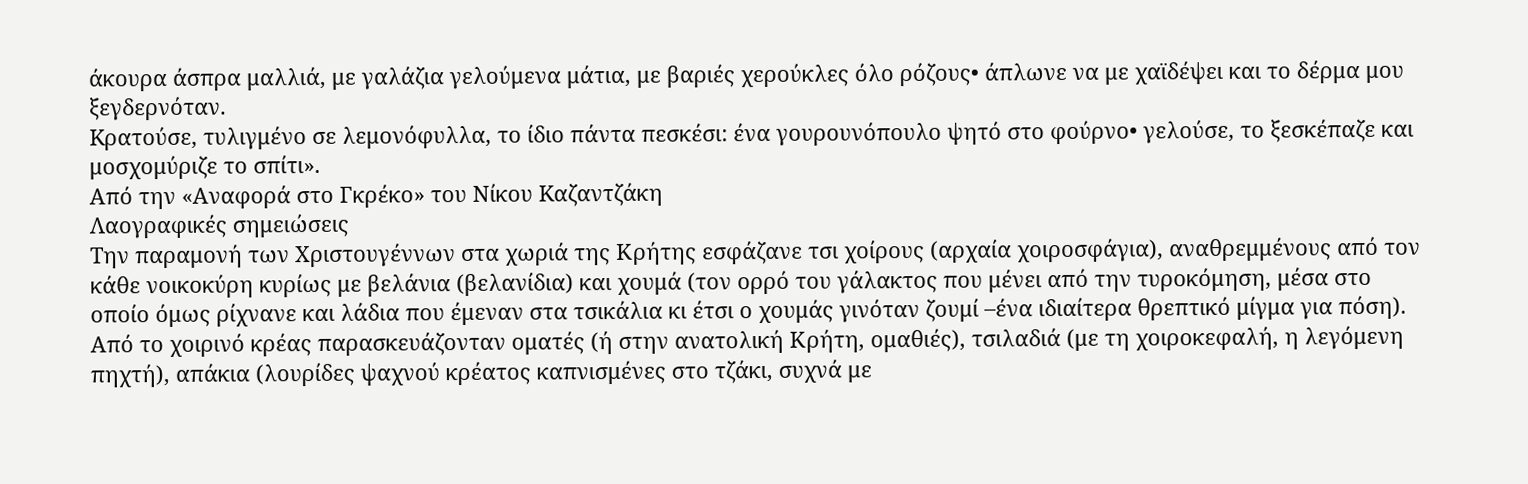άκουρα άσπρα μαλλιά, με γαλάζια γελούμενα μάτια, με βαριές χερούκλες όλο ρόζους• άπλωνε να με χαϊδέψει και το δέρμα μου ξεγδερνόταν.
Kρατούσε, τυλιγμένο σε λεμονόφυλλα, το ίδιο πάντα πεσκέσι: ένα γουρουνόπουλο ψητό στο φούρνο• γελούσε, το ξεσκέπαζε και μοσχομύριζε το σπίτι».
Από την «Αναφορά στο Γκρέκο» του Νίκου Kαζαντζάκη
Λαογραφικές σημειώσεις
Την παραμονή των Χριστουγέννων στα χωριά της Κρήτης εσφάζανε τσι χοίρους (αρχαία χοιροσφάγια), αναθρεμμένους από τον κάθε νοικοκύρη κυρίως με βελάνια (βελανίδια) και χουμά (τον ορρό του γάλακτος που μένει από την τυροκόμηση, μέσα στο οποίο όμως ρίχνανε και λάδια που έμεναν στα τσικάλια κι έτσι ο χουμάς γινόταν ζουμί –ένα ιδιαίτερα θρεπτικό μίγμα για πόση). Από το χοιρινό κρέας παρασκευάζονταν οματές (ή στην ανατολική Κρήτη, ομαθιές), τσιλαδιά (με τη χοιροκεφαλή, η λεγόμενη πηχτή), απάκια (λουρίδες ψαχνού κρέατος καπνισμένες στο τζάκι, συχνά με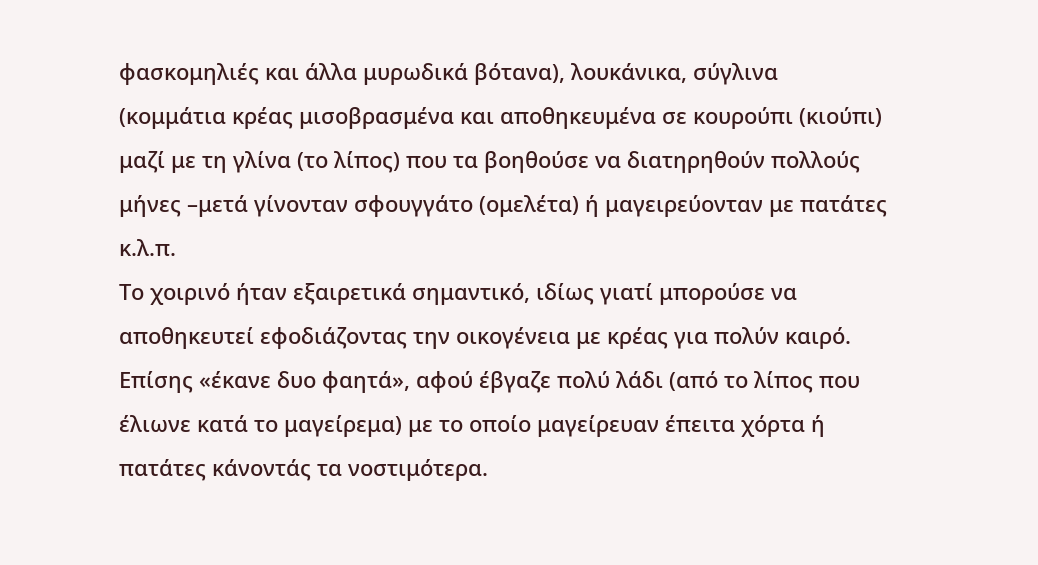φασκομηλιές και άλλα μυρωδικά βότανα), λουκάνικα, σύγλινα (κομμάτια κρέας μισοβρασμένα και αποθηκευμένα σε κουρούπι (κιούπι) μαζί με τη γλίνα (το λίπος) που τα βοηθούσε να διατηρηθούν πολλούς μήνες –μετά γίνονταν σφουγγάτο (ομελέτα) ή μαγειρεύονταν με πατάτες κ.λ.π.
Το χοιρινό ήταν εξαιρετικά σημαντικό, ιδίως γιατί μπορούσε να αποθηκευτεί εφοδιάζοντας την οικογένεια με κρέας για πολύν καιρό. Επίσης «έκανε δυο φαητά», αφού έβγαζε πολύ λάδι (από το λίπος που έλιωνε κατά το μαγείρεμα) με το οποίο μαγείρευαν έπειτα χόρτα ή πατάτες κάνοντάς τα νοστιμότερα.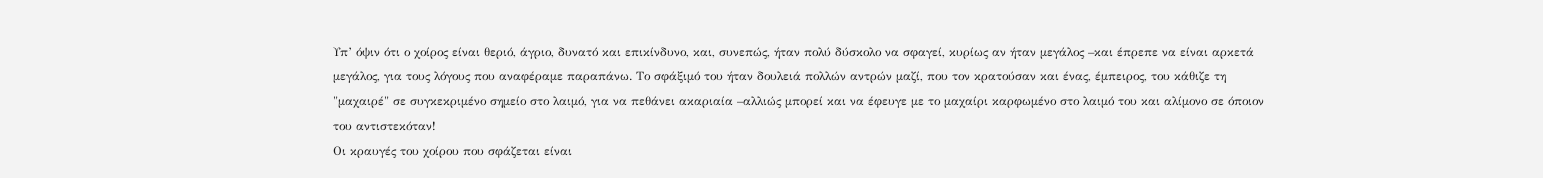Υπ’ όψιν ότι ο χοίρος είναι θεριό, άγριο, δυνατό και επικίνδυνο, και, συνεπώς, ήταν πολύ δύσκολο να σφαγεί, κυρίως αν ήταν μεγάλος –και έπρεπε να είναι αρκετά μεγάλος, για τους λόγους που αναφέραμε παραπάνω. Το σφάξιμό του ήταν δουλειά πολλών αντρών μαζί, που τον κρατούσαν και ένας, έμπειρος, του κάθιζε τη "μαχαιρέ" σε συγκεκριμένο σημείο στο λαιμό, για να πεθάνει ακαριαία –αλλιώς μπορεί και να έφευγε με το μαχαίρι καρφωμένο στο λαιμό του και αλίμονο σε όποιον του αντιστεκόταν!
Οι κραυγές του χοίρου που σφάζεται είναι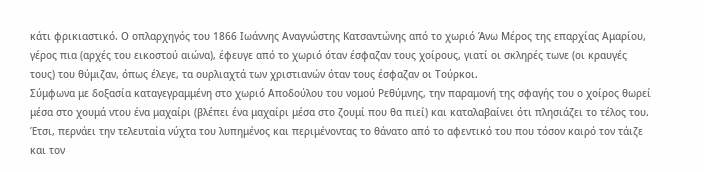κάτι φρικιαστικό. Ο οπλαρχηγός του 1866 Ιωάννης Αναγνώστης Κατσαντώνης από το χωριό Άνω Μέρος της επαρχίας Αμαρίου, γέρος πια (αρχές του εικοστού αιώνα), έφευγε από το χωριό όταν έσφαζαν τους χοίρους, γιατί οι σκληρές τωνε (οι κραυγές τους) του θύμιζαν, όπως έλεγε, τα ουρλιαχτά των χριστιανών όταν τους έσφαζαν οι Τούρκοι.
Σύμφωνα με δοξασία καταγεγραμμένη στο χωριό Αποδούλου του νομού Ρεθύμνης, την παραμονή της σφαγής του ο χοίρος θωρεί μέσα στο χουμά ντου ένα μαχαίρι (βλέπει ένα μαχαίρι μέσα στο ζουμί που θα πιεί) και καταλαβαίνει ότι πλησιάζει το τέλος του. Έτσι, περνάει την τελευταία νύχτα του λυπημένος και περιμένοντας το θάνατο από το αφεντικό του που τόσον καιρό τον τάιζε και τον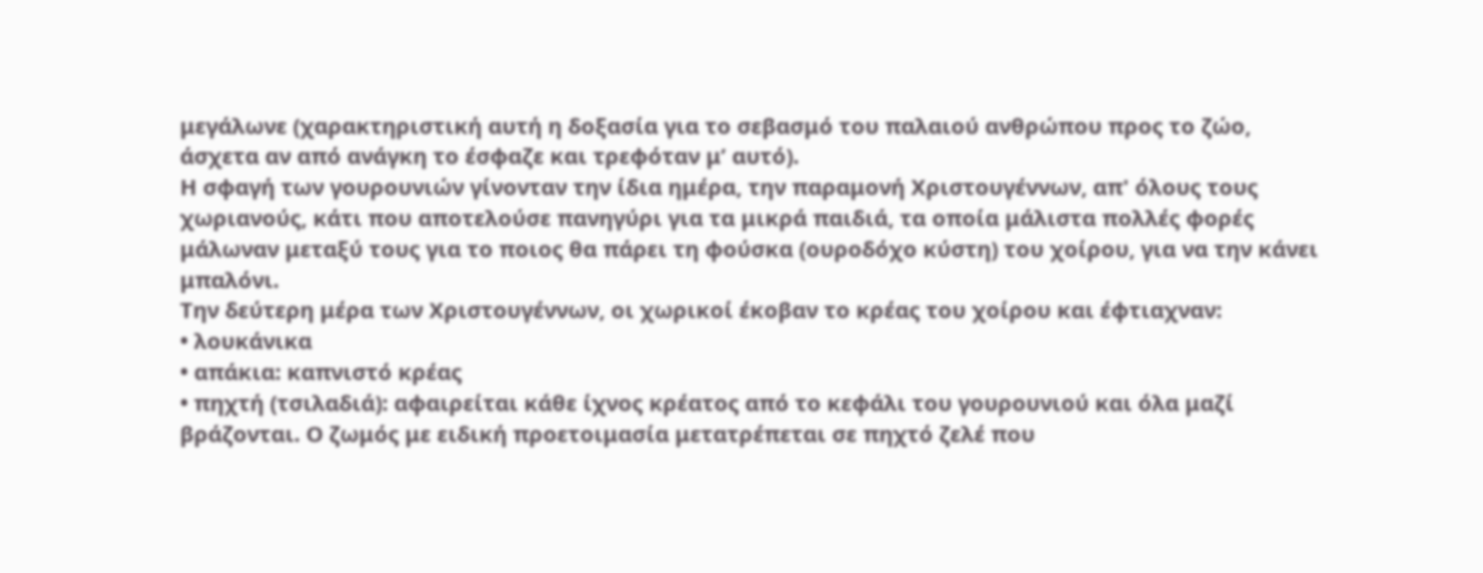μεγάλωνε (χαρακτηριστική αυτή η δοξασία για το σεβασμό του παλαιού ανθρώπου προς το ζώο, άσχετα αν από ανάγκη το έσφαζε και τρεφόταν μ’ αυτό).
Η σφαγή των γουρουνιών γίνονταν την ίδια ημέρα, την παραμονή Χριστουγέννων, απ' όλους τους χωριανούς, κάτι που αποτελούσε πανηγύρι για τα μικρά παιδιά, τα οποία μάλιστα πολλές φορές μάλωναν μεταξύ τους για το ποιος θα πάρει τη φούσκα (ουροδόχο κύστη) του χοίρου, για να την κάνει μπαλόνι.
Την δεύτερη μέρα των Χριστουγέννων, οι χωρικοί έκοβαν το κρέας του χοίρου και έφτιαχναν:
• λουκάνικα
• απάκια: καπνιστό κρέας
• πηχτή (τσιλαδιά): αφαιρείται κάθε ίχνος κρέατος από το κεφάλι του γουρουνιού και όλα μαζί βράζονται. Ο ζωμός με ειδική προετοιμασία μετατρέπεται σε πηχτό ζελέ που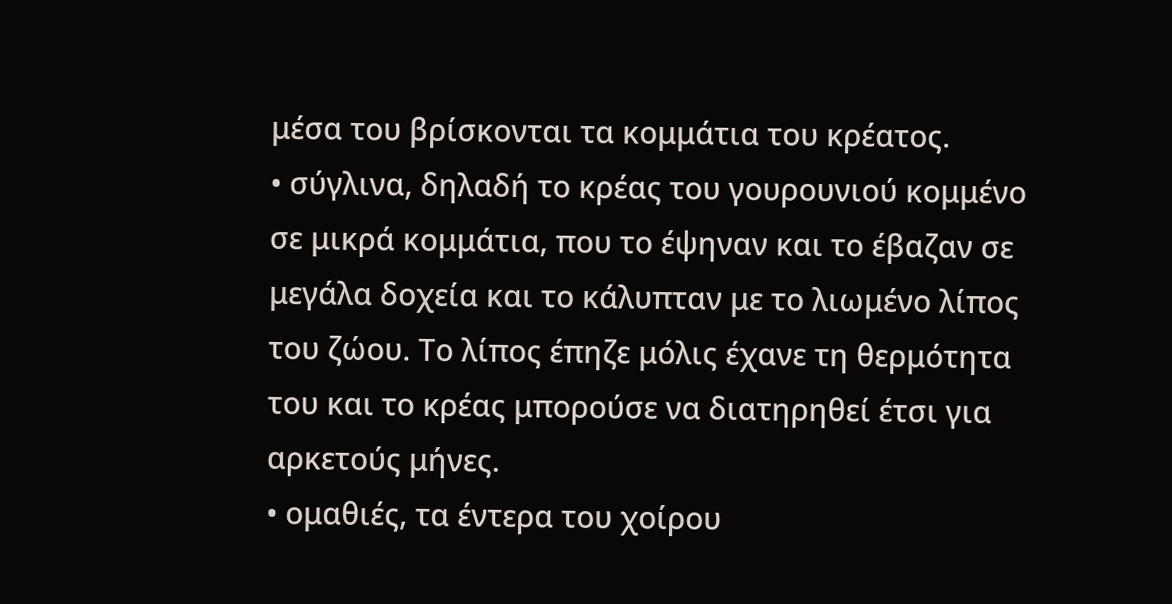μέσα του βρίσκονται τα κομμάτια του κρέατος.
• σύγλινα, δηλαδή το κρέας του γουρουνιού κομμένο σε μικρά κομμάτια, που το έψηναν και το έβαζαν σε μεγάλα δοχεία και το κάλυπταν με το λιωμένο λίπος του ζώου. Το λίπος έπηζε μόλις έχανε τη θερμότητα του και το κρέας μπορούσε να διατηρηθεί έτσι για αρκετούς μήνες.
• ομαθιές, τα έντερα του χοίρου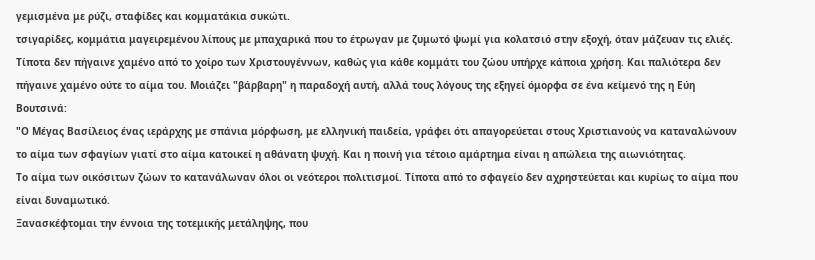γεμισμένα με ρύζι, σταφίδες και κομματάκια συκώτι.
τσιγαρίδες, κομμάτια μαγειρεμένου λίπους με μπαχαρικά που το έτρωγαν με ζυμωτό ψωμί για κολατσιό στην εξοχή, όταν μάζευαν τις ελιές.
Τίποτα δεν πήγαινε χαμένο από το χοίρο των Χριστουγέννων, καθώς για κάθε κομμάτι του ζώου υπήρχε κάποια χρήση. Και παλιότερα δεν πήγαινε χαμένο ούτε το αίμα του. Μοιάζει "βάρβαρη" η παραδοχή αυτή, αλλά τους λόγους της εξηγεί όμορφα σε ένα κείμενό της η Εύη Βουτσινά:
"Ο Μέγας Βασίλειος ένας ιεράρχης με σπάνια μόρφωση, με ελληνική παιδεία, γράφει ότι απαγορεύεται στους Χριστιανούς να καταναλώνουν το αίμα των σφαγίων γιατί στο αίμα κατοικεί η αθάνατη ψυχή. Και η ποινή για τέτοιο αμάρτημα είναι η απώλεια της αιωνιότητας.
Το αίμα των οικόσιτων ζώων το κατανάλωναν όλοι οι νεότεροι πολιτισμοί. Τίποτα από το σφαγείο δεν αχρηστεύεται και κυρίως το αίμα που είναι δυναμωτικό.
Ξανασκέφτομαι την έννοια της τοτεμικής μετάληψης, που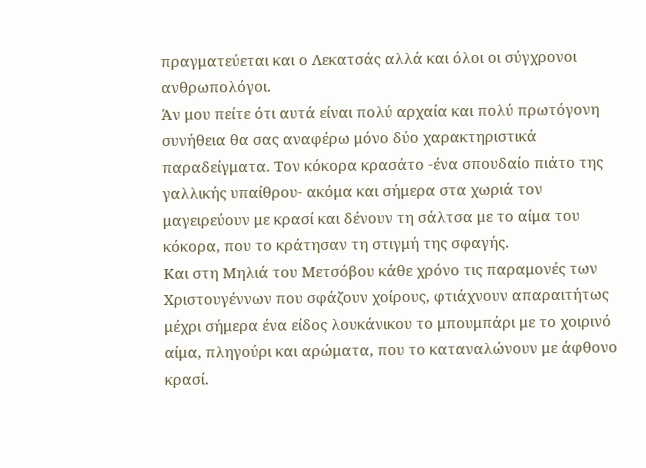πραγματεύεται και ο Λεκατσάς αλλά και όλοι οι σύγχρονοι ανθρωπολόγοι.
Άν μου πείτε ότι αυτά είναι πολύ αρχαία και πολύ πρωτόγονη συνήθεια θα σας αναφέρω μόνο δύο χαρακτηριστικά παραδείγματα. Τον κόκορα κρασάτο -ένα σπουδαίο πιάτο της γαλλικής υπαίθρου- ακόμα και σήμερα στα χωριά τον μαγειρεύουν με κρασί και δένουν τη σάλτσα με το αίμα του κόκορα, που το κράτησαν τη στιγμή της σφαγής.
Και στη Μηλιά του Μετσόβου κάθε χρόνο τις παραμονές των Χριστουγέννων που σφάζουν χοίρους, φτιάχνουν απαραιτήτως μέχρι σήμερα ένα είδος λουκάνικου το μπουμπάρι με το χοιρινό αίμα, πληγούρι και αρώματα, που το καταναλώνουν με άφθονο κρασί.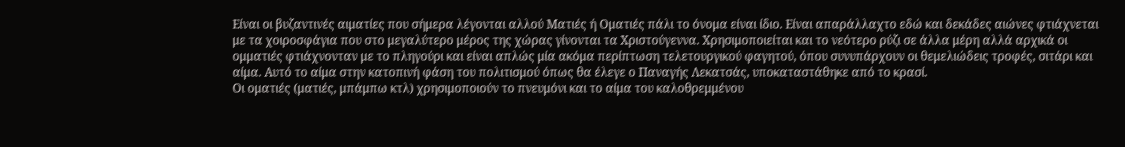Είναι οι βυζαντινές αιματίες που σήμερα λέγονται αλλού Ματιές ή Οματιές πάλι το όνομα είναι ίδιο. Είναι απαράλλαχτο εδώ και δεκάδες αιώνες φτιάχνεται με τα χοιροσφάγια που στο μεγαλύτερο μέρος της χώρας γίνονται τα Χριστούγεννα. Χρησιμοποιείται και το νεότερο ρύζι σε άλλα μέρη αλλά αρχικά οι ομματιές φτιάχνονταν με το πληγούρι και είναι απλώς μία ακόμα περίπτωση τελετουργικού φαγητού, όπου συνυπάρχουν οι θεμελιώδεις τροφές, σιτάρι και αίμα. Αυτό το αίμα στην κατοπινή φάση του πολιτισμού όπως θα έλεγε ο Παναγής Λεκατσάς, υποκαταστάθηκε από το κρασί.
Οι οματιές (ματιές, μπάμπω κτλ) χρησιμοποιούν το πνευμόνι και το αίμα του καλοθρεμμένου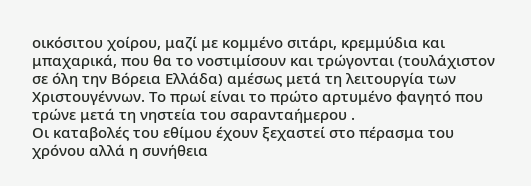οικόσιτου χοίρου, μαζί με κομμένο σιτάρι, κρεμμύδια και μπαχαρικά, που θα το νοστιμίσουν και τρώγονται (τουλάχιστον σε όλη την Βόρεια Ελλάδα) αμέσως μετά τη λειτουργία των Χριστουγέννων. Το πρωί είναι το πρώτο αρτυμένο φαγητό που τρώνε μετά τη νηστεία του σαρανταήμερου .
Οι καταβολές του εθίμου έχουν ξεχαστεί στο πέρασμα του χρόνου αλλά η συνήθεια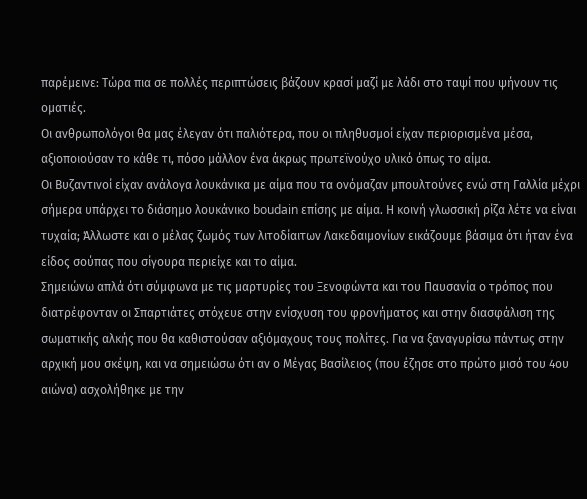παρέμεινε: Τώρα πια σε πολλές περιπτώσεις βάζουν κρασί μαζί με λάδι στο ταψί που ψήνουν τις οματιές.
Οι ανθρωπολόγοι θα μας έλεγαν ότι παλιότερα, που οι πληθυσμοί είχαν περιορισμένα μέσα, αξιοποιούσαν το κάθε τι, πόσο μάλλον ένα άκρως πρωτεϊνούχο υλικό όπως το αίμα.
Οι Βυζαντινοί είχαν ανάλογα λουκάνικα με αίμα που τα ονόμαζαν μπουλτούνες ενώ στη Γαλλία μέχρι σήμερα υπάρχει το διάσημο λουκάνικο boudain επίσης με αίμα. Η κοινή γλωσσική ρίζα λέτε να είναι τυχαία; Άλλωστε και ο μέλας ζωμός των λιτοδίαιτων Λακεδαιμονίων εικάζουμε βάσιμα ότι ήταν ένα είδος σούπας που σίγουρα περιείχε και το αίμα.
Σημειώνω απλά ότι σύμφωνα με τις μαρτυρίες του Ξενοφώντα και του Παυσανία ο τρόπος που διατρέφονταν οι Σπαρτιάτες στόχευε στην ενίσχυση του φρονήματος και στην διασφάλιση της σωματικής αλκής που θα καθιστούσαν αξιόμαχους τους πολίτες. Για να ξαναγυρίσω πάντως στην αρχική μου σκέψη, και να σημειώσω ότι αν ο Μέγας Βασίλειος (που έζησε στο πρώτο μισό του 4ου αιώνα) ασχολήθηκε με την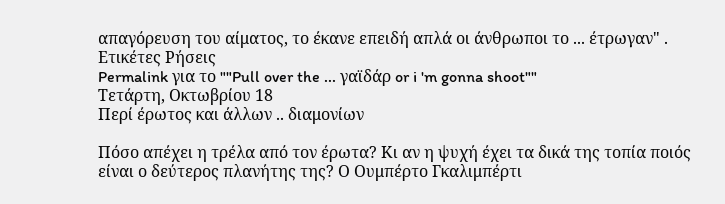απαγόρευση του αίματος, το έκανε επειδή απλά οι άνθρωποι το ... έτρωγαν" .
Ετικέτες Ρήσεις
Permalink για το ""Pull over the ... γαϊδάρ or i 'm gonna shoot""
Τετάρτη, Οκτωβρίου 18
Περί έρωτος και άλλων .. διαμονίων

Πόσο απέχει η τρέλα από τον έρωτα? Κι αν η ψυχή έχει τα δικά της τοπία ποιός είναι ο δεύτερος πλανήτης της? Ο Ουμπέρτο Γκαλιμπέρτι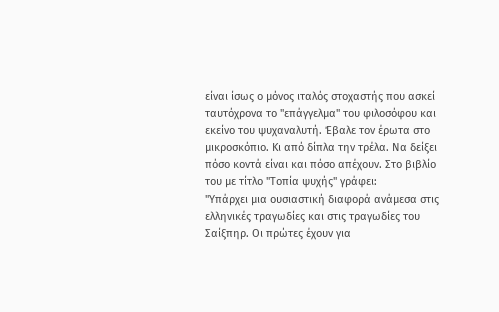είναι ίσως ο μόνος ιταλός στοχαστής που ασκεί ταυτόχρονα το "επάγγελμα" του φιλοσόφου και εκείνο του ψυχαναλυτή. Έβαλε τον έρωτα στο μικροσκόπιο. Κι από δίπλα την τρέλα. Να δείξει πόσο κοντά είναι και πόσο απέχουν. Στο βιβλίο του με τίτλο "Τοπία ψυχής" γράφει:
"Υπάρχει μια ουσιαστική διαφορά ανάμεσα στις ελληνικές τραγωδίες και στις τραγωδίες του Σαίξπηρ. Οι πρώτες έχουν για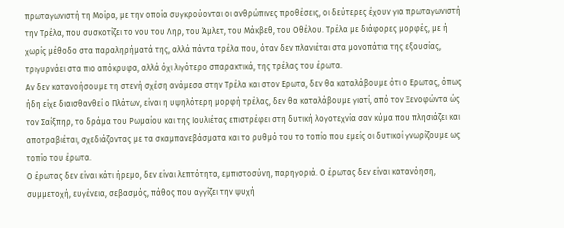πρωταγωνιστή τη Μοίρα, με την οποία συγκρούονται οι ανθρώπινες προθέσεις, οι δεύτερες έχουν για πρωταγωνιστή την Τρέλα, που συσκοτίζει το νου του Ληρ, του Άμλετ, του Μάκβεθ, του Οθέλου. Τρέλα με διάφορες μορφές, με ή χωρίς μέθοδο στα παραληρήματά της, αλλά πάντα τρέλα που, όταν δεν πλανιέται στα μονοπάτια της εξουσίας, τριγυρνάει στα πιο απόκρυφα, αλλά όχι λιγότερο σπαρακτικά, της τρέλας του έρωτα.
Αν δεν κατανοήσουμε τη στενή σχέση ανάμεσα στην Τρέλα και στον Ερωτα, δεν θα καταλάβουμε ότι ο Ερωτας, όπως ήδη είχε διαισθανθεί ο Πλάτων, είναι η υψηλότερη μορφή τρέλας, δεν θα καταλάβουμε γιατί, από τον Ξενοφώντα ώς τον Σαίξπηρ, το δράμα του Ρωμαίου και της Ιουλιέτας επιστρέφει στη δυτική λογοτεχνία σαν κύμα που πλησιάζει και αποτραβιέται, σχεδιάζοντας με τα σκαμπανεβάσματα και το ρυθμό του το τοπίο που εμείς οι δυτικοί γνωρίζουμε ως τοπίο του έρωτα.
Ο έρωτας δεν είναι κάτι ήρεμο, δεν είναι λεπτότητα, εμπιστοσύνη, παρηγοριά. Ο έρωτας δεν είναι κατανόηση, συμμετοχή, ευγένεια, σεβασμός, πάθος που αγγίζει την ψυχή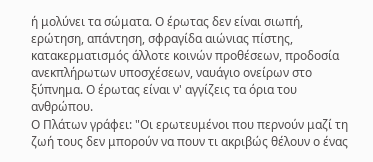ή μολύνει τα σώματα. Ο έρωτας δεν είναι σιωπή, ερώτηση, απάντηση, σφραγίδα αιώνιας πίστης, κατακερματισμός άλλοτε κοινών προθέσεων, προδοσία ανεκπλήρωτων υποσχέσεων, ναυάγιο ονείρων στο ξύπνημα. Ο έρωτας είναι ν' αγγίζεις τα όρια του ανθρώπου.
Ο Πλάτων γράφει: "Οι ερωτευμένοι που περνούν μαζί τη ζωή τους δεν μπορούν να πουν τι ακριβώς θέλουν ο ένας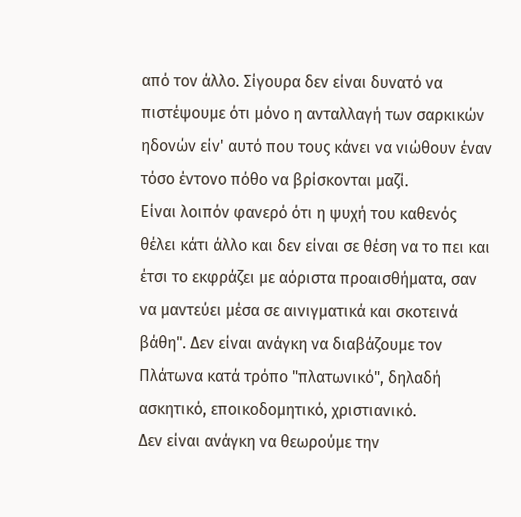από τον άλλο. Σίγουρα δεν είναι δυνατό να πιστέψουμε ότι μόνο η ανταλλαγή των σαρκικών ηδονών είν' αυτό που τους κάνει να νιώθουν έναν τόσο έντονο πόθο να βρίσκονται μαζί.
Είναι λοιπόν φανερό ότι η ψυχή του καθενός θέλει κάτι άλλο και δεν είναι σε θέση να το πει και έτσι το εκφράζει με αόριστα προαισθήματα, σαν να μαντεύει μέσα σε αινιγματικά και σκοτεινά βάθη". Δεν είναι ανάγκη να διαβάζουμε τον Πλάτωνα κατά τρόπο "πλατωνικό", δηλαδή ασκητικό, εποικοδομητικό, χριστιανικό.
Δεν είναι ανάγκη να θεωρούμε την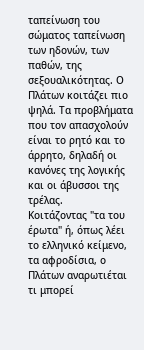ταπείνωση του σώματος ταπείνωση των ηδονών, των παθών, της σεξουαλικότητας. Ο Πλάτων κοιτάζει πιο ψηλά. Τα προβλήματα που τον απασχολούν είναι το ρητό και το άρρητο, δηλαδή οι κανόνες της λογικής και οι άβυσσοι της τρέλας.
Κοιτάζοντας "τα του έρωτα" ή, όπως λέει το ελληνικό κείμενο, τα αφροδίσια, ο Πλάτων αναρωτιέται τι μπορεί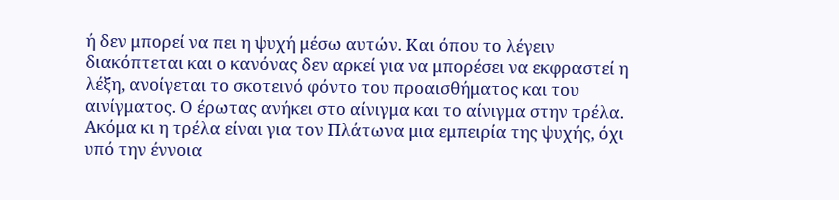ή δεν μπορεί να πει η ψυχή μέσω αυτών. Και όπου το λέγειν διακόπτεται και ο κανόνας δεν αρκεί για να μπορέσει να εκφραστεί η λέξη, ανοίγεται το σκοτεινό φόντο του προαισθήματος και του αινίγματος. Ο έρωτας ανήκει στο αίνιγμα και το αίνιγμα στην τρέλα.
Ακόμα κι η τρέλα είναι για τον Πλάτωνα μια εμπειρία της ψυχής, όχι υπό την έννοια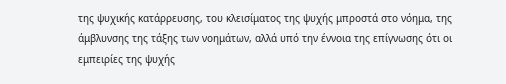της ψυχικής κατάρρευσης, του κλεισίματος της ψυχής μπροστά στο νόημα, της άμβλυνσης της τάξης των νοημάτων, αλλά υπό την έννοια της επίγνωσης ότι οι εμπειρίες της ψυχής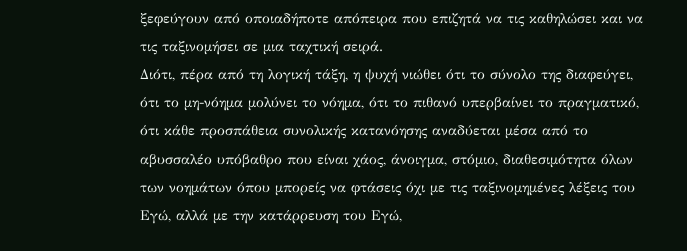ξεφεύγουν από οποιαδήποτε απόπειρα που επιζητά να τις καθηλώσει και να τις ταξινομήσει σε μια ταχτική σειρά.
Διότι, πέρα από τη λογική τάξη, η ψυχή νιώθει ότι το σύνολο της διαφεύγει, ότι το μη-νόημα μολύνει το νόημα, ότι το πιθανό υπερβαίνει το πραγματικό, ότι κάθε προσπάθεια συνολικής κατανόησης αναδύεται μέσα από το αβυσσαλέο υπόβαθρο που είναι χάος, άνοιγμα, στόμιο, διαθεσιμότητα όλων των νοημάτων όπου μπορείς να φτάσεις όχι με τις ταξινομημένες λέξεις του Εγώ, αλλά με την κατάρρευση του Εγώ,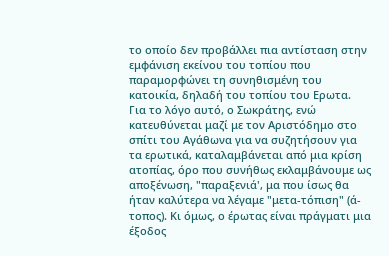το οποίο δεν προβάλλει πια αντίσταση στην εμφάνιση εκείνου του τοπίου που παραμορφώνει τη συνηθισμένη του κατοικία, δηλαδή του τοπίου του Ερωτα.
Για το λόγο αυτό, ο Σωκράτης, ενώ κατευθύνεται μαζί με τον Αριστόδημο στο σπίτι του Αγάθωνα για να συζητήσουν για τα ερωτικά, καταλαμβάνεται από μια κρίση ατοπίας, όρο που συνήθως εκλαμβάνουμε ως αποξένωση, "παραξενιά', μα που ίσως θα ήταν καλύτερα να λέγαμε "μετα-τόπιση" (ά-τοπος). Κι όμως, ο έρωτας είναι πράγματι μια έξοδος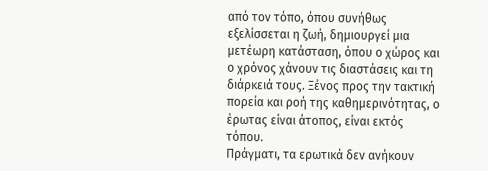από τον τόπο, όπου συνήθως εξελίσσεται η ζωή, δημιουργεί μια μετέωρη κατάσταση, όπου ο χώρος και ο χρόνος χάνουν τις διαστάσεις και τη διάρκειά τους. Ξένος προς την τακτική πορεία και ροή της καθημερινότητας, ο έρωτας είναι άτοπος, είναι εκτός τόπου.
Πράγματι, τα ερωτικά δεν ανήκουν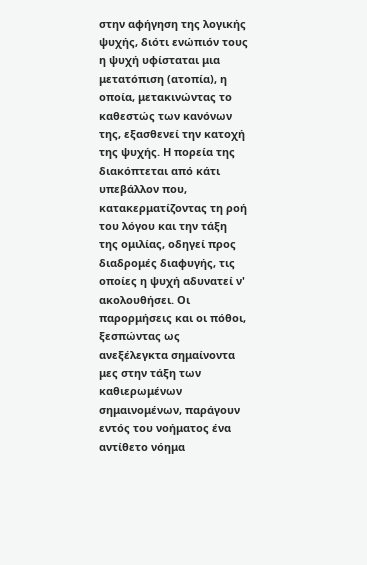στην αφήγηση της λογικής ψυχής, διότι ενώπιόν τους η ψυχή υφίσταται μια μετατόπιση (ατοπία), η οποία, μετακινώντας το καθεστώς των κανόνων της, εξασθενεί την κατοχή της ψυχής. Η πορεία της διακόπτεται από κάτι υπεβάλλον που, κατακερματίζοντας τη ροή του λόγου και την τάξη της ομιλίας, οδηγεί προς διαδρομές διαφυγής, τις οποίες η ψυχή αδυνατεί ν' ακολουθήσει. Οι παρορμήσεις και οι πόθοι, ξεσπώντας ως ανεξέλεγκτα σημαίνοντα μες στην τάξη των καθιερωμένων σημαινομένων, παράγουν εντός του νοήματος ένα αντίθετο νόημα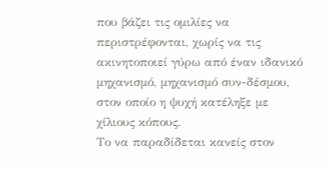που βάζει τις ομιλίες να περιστρέφονται, χωρίς να τις ακινητοποιεί γύρω από έναν ιδανικό μηχανισμό, μηχανισμό συν-δέσμου, στον οποίο η ψυχή κατέληξε με χίλιους κόπους.
Το να παραδίδεται κανείς στον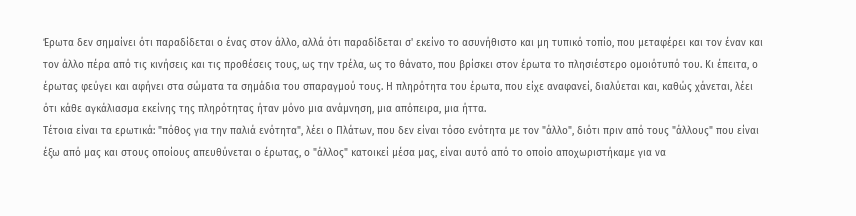Έρωτα δεν σημαίνει ότι παραδίδεται ο ένας στον άλλο, αλλά ότι παραδίδεται σ' εκείνο το ασυνήθιστο και μη τυπικό τοπίο, που μεταφέρει και τον έναν και τον άλλο πέρα από τις κινήσεις και τις προθέσεις τους, ως την τρέλα, ως το θάνατο, που βρίσκει στον έρωτα το πλησιέστερο ομοιότυπό του. Κι έπειτα, ο έρωτας φεύγει και αφήνει στα σώματα τα σημάδια του σπαραγμού τους. Η πληρότητα του έρωτα, που είχε αναφανεί, διαλύεται και, καθώς χάνεται, λέει ότι κάθε αγκάλιασμα εκείνης της πληρότητας ήταν μόνο μια ανάμνηση, μια απόπειρα, μια ήττα.
Τέτοια είναι τα ερωτικά: "πόθος για την παλιά ενότητα", λέει ο Πλάτων, που δεν είναι τόσο ενότητα με τον "άλλο", διότι πριν από τους "άλλους" που είναι έξω από μας και στους οποίους απευθύνεται ο έρωτας, ο "άλλος" κατοικεί μέσα μας, είναι αυτό από το οποίο αποχωριστήκαμε για να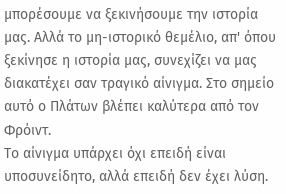μπορέσουμε να ξεκινήσουμε την ιστορία μας. Αλλά το μη-ιστορικό θεμέλιο, απ' όπου ξεκίνησε η ιστορία μας, συνεχίζει να μας διακατέχει σαν τραγικό αίνιγμα. Στο σημείο αυτό ο Πλάτων βλέπει καλύτερα από τον Φρόιντ.
Το αίνιγμα υπάρχει όχι επειδή είναι υποσυνείδητο, αλλά επειδή δεν έχει λύση.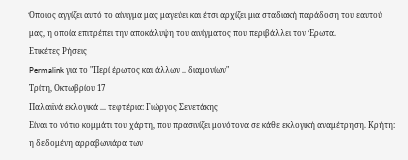Όποιος αγγίζει αυτό το αίνιγμα μας μαγεύει και έτσι αρχίζει μια σταδιακή παράδοση του εαυτού μας, η οποία επιτρέπει την αποκάλυψη του αινίγματος που περιβάλλει τον Έρωτα.
Ετικέτες Ρήσεις
Permalink για το "Περί έρωτος και άλλων .. διαμονίων"
Τρίτη, Οκτωβρίου 17
Παλαιϊνά εκλογικά ... τεφτέρια: Γιώργος Σενετάκης
Είναι το νότιο κομμάτι του χάρτη, που πρασινίζει μονότονα σε κάθε εκλογική αναμέτρηση. Κρήτη: η δεδομένη αρραβωνιάρα των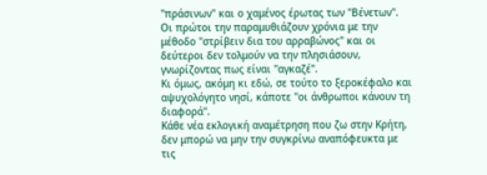"πράσινων" και ο χαμένος έρωτας των "Βένετων". Οι πρώτοι την παραμυθιάζουν χρόνια με την μέθοδο "στρίβειν δια του αρραβώνος" και οι δεύτεροι δεν τολμούν να την πλησιάσουν, γνωρίζοντας πως είναι "αγκαζέ".
Κι όμως, ακόμη κι εδώ, σε τούτο το ξεροκέφαλο και αψυχολόγητο νησί, κάποτε "οι άνθρωποι κάνουν τη διαφορά".
Κάθε νέα εκλογική αναμέτρηση που ζω στην Κρήτη, δεν μπορώ να μην την συγκρίνω αναπόφευκτα με τις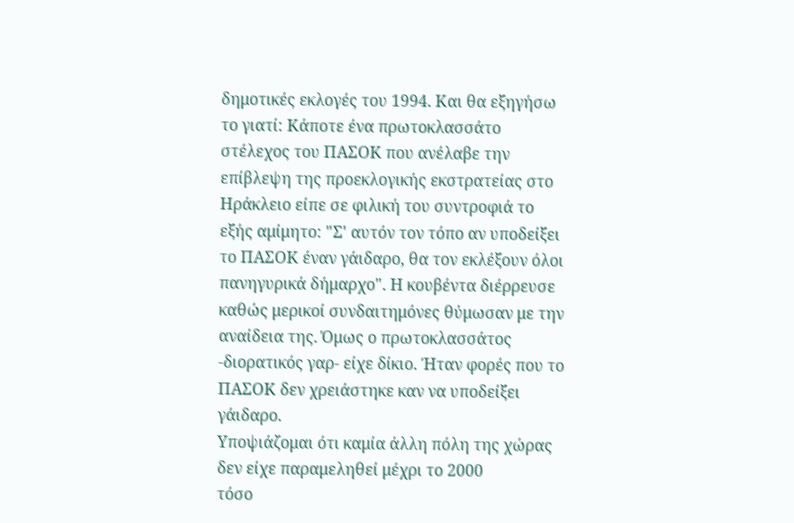δημοτικές εκλογές του 1994. Και θα εξηγήσω το γιατί: Κάποτε ένα πρωτοκλασσάτο στέλεχος του ΠΑΣΟΚ που ανέλαβε την επίβλεψη της προεκλογικής εκστρατείας στο Ηράκλειο είπε σε φιλική του συντροφιά το εξής αμίμητο: "Σ' αυτόν τον τόπο αν υποδείξει το ΠΑΣΟΚ έναν γάιδαρο, θα τον εκλέξουν όλοι πανηγυρικά δήμαρχο". Η κουβέντα διέρρευσε καθώς μερικοί συνδαιτημόνες θύμωσαν με την αναίδεια της. Όμως ο πρωτοκλασσάτος -διορατικός γαρ- είχε δίκιο. Ήταν φορές που το ΠΑΣΟΚ δεν χρειάστηκε καν να υποδείξει γάιδαρο.
Υποψιάζομαι ότι καμία άλλη πόλη της χώρας δεν είχε παραμεληθεί μέχρι το 2000
τόσο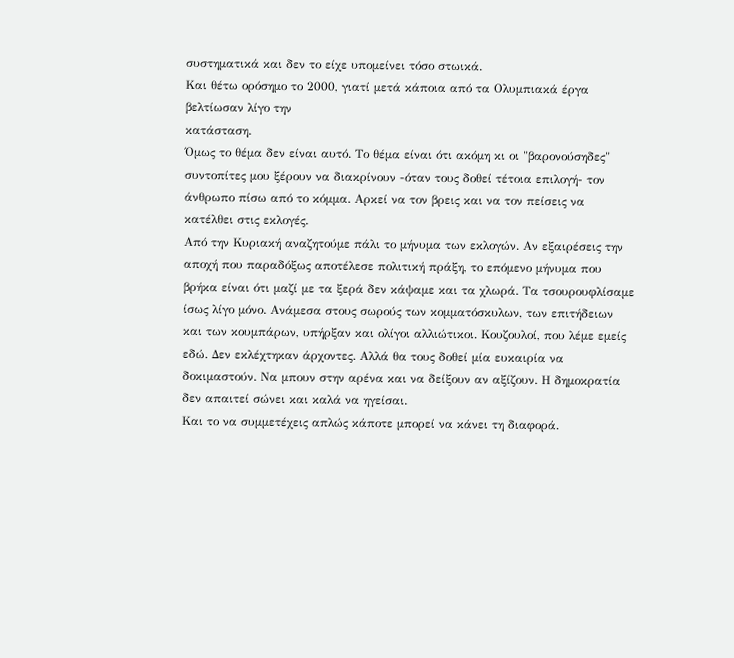συστηματικά και δεν το είχε υπομείνει τόσο στωικά.
Kαι θέτω ορόσημο το 2000, γιατί μετά κάποια από τα Ολυμπιακά έργα βελτίωσαν λίγο την
κατάσταση.
Όμως το θέμα δεν είναι αυτό. Το θέμα είναι ότι ακόμη κι οι "βαρονούσηδες" συντοπίτες μου ξέρουν να διακρίνουν -όταν τους δοθεί τέτοια επιλογή- τον άνθρωπο πίσω από το κόμμα. Αρκεί να τον βρεις και να τον πείσεις να κατέλθει στις εκλογές.
Από την Κυριακή αναζητούμε πάλι το μήνυμα των εκλογών. Αν εξαιρέσεις την αποχή που παραδόξως αποτέλεσε πολιτική πράξη, το επόμενο μήνυμα που βρήκα είναι ότι μαζί με τα ξερά δεν κάψαμε και τα χλωρά. Τα τσουρουφλίσαμε ίσως λίγο μόνο. Ανάμεσα στους σωρούς των κομματόσκυλων, των επιτήδειων και των κουμπάρων, υπήρξαν και ολίγοι αλλιώτικοι. Κουζουλοί, που λέμε εμείς εδώ. Δεν εκλέχτηκαν άρχοντες. Αλλά θα τους δοθεί μία ευκαιρία να δοκιμαστούν. Να μπουν στην αρένα και να δείξουν αν αξίζουν. Η δημοκρατία δεν απαιτεί σώνει και καλά να ηγείσαι.
Και το να συμμετέχεις απλώς κάποτε μπορεί να κάνει τη διαφορά.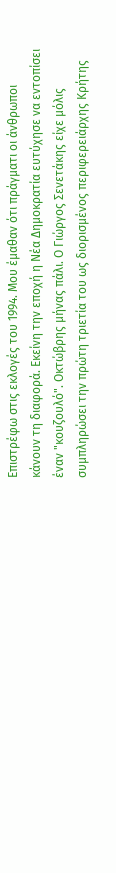Επιστρέφω στις εκλογές του 1994. Μου έμαθαν ότι πράγματι οι άνθρωποι κάνουν τη διαφορά. Εκείνη την εποχή η Νέα Δημοκρατία ευτύχησε να εντοπίσει έναν "κουζουλό". Οκτώβρης μήνας πάλι. Ο Γιώργος Σενετάκης είχε μόλις συμπληρώσει την πρώτη τριετία του ως διορισμένος περιφερειάρχης Κρήτης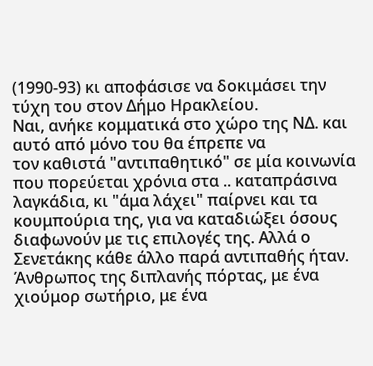(1990-93) κι αποφάσισε να δοκιμάσει την τύχη του στον Δήμο Ηρακλείου.
Ναι, ανήκε κομματικά στο χώρο της ΝΔ. και αυτό από μόνο του θα έπρεπε να
τον καθιστά "αντιπαθητικό" σε μία κοινωνία που πορεύεται χρόνια στα .. καταπράσινα
λαγκάδια, κι "άμα λάχει" παίρνει και τα κουμπούρια της, για να καταδιώξει όσους διαφωνούν με τις επιλογές της. Αλλά ο Σενετάκης κάθε άλλο παρά αντιπαθής ήταν. Άνθρωπος της διπλανής πόρτας, με ένα χιούμορ σωτήριο, με ένα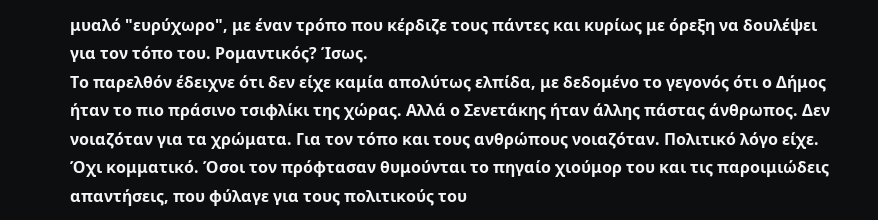μυαλό "ευρύχωρο", με έναν τρόπο που κέρδιζε τους πάντες και κυρίως με όρεξη να δουλέψει για τον τόπο του. Ρομαντικός? Ίσως.
Το παρελθόν έδειχνε ότι δεν είχε καμία απολύτως ελπίδα, με δεδομένο το γεγονός ότι ο Δήμος ήταν το πιο πράσινο τσιφλίκι της χώρας. Αλλά ο Σενετάκης ήταν άλλης πάστας άνθρωπος. Δεν νοιαζόταν για τα χρώματα. Για τον τόπο και τους ανθρώπους νοιαζόταν. Πολιτικό λόγο είχε. Όχι κομματικό. Όσοι τον πρόφτασαν θυμούνται το πηγαίο χιούμορ του και τις παροιμιώδεις απαντήσεις, που φύλαγε για τους πολιτικούς του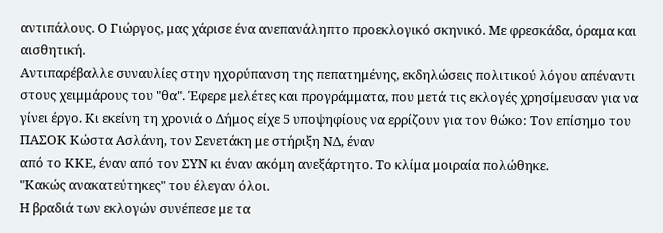αντιπάλους. Ο Γιώργος, μας χάρισε ένα ανεπανάληπτο προεκλογικό σκηνικό. Με φρεσκάδα, όραμα και αισθητική.
Αντιπαρέβαλλε συναυλίες στην ηχορύπανση της πεπατημένης, εκδηλώσεις πολιτικού λόγου απέναντι στους χειμμάρους του "θα". Έφερε μελέτες και προγράμματα, που μετά τις εκλογές χρησίμευσαν για να γίνει έργο. Κι εκείνη τη χρονιά ο Δήμος είχε 5 υποψηφίους να ερρίζουν για τον θώκο: Τον επίσημο του ΠΑΣΟΚ Κώστα Ασλάνη, τον Σενετάκη με στήριξη ΝΔ, έναν
από το ΚΚΕ, έναν από τον ΣΥΝ κι έναν ακόμη ανεξάρτητο. Το κλίμα μοιραία πολώθηκε.
"Κακώς ανακατεύτηκες" του έλεγαν όλοι.
Η βραδιά των εκλογών συνέπεσε με τα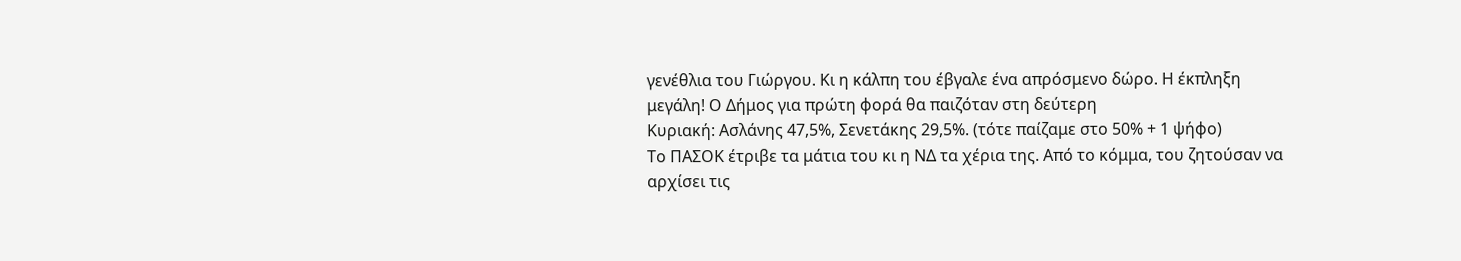γενέθλια του Γιώργου. Κι η κάλπη του έβγαλε ένα απρόσμενο δώρο. Η έκπληξη μεγάλη! Ο Δήμος για πρώτη φορά θα παιζόταν στη δεύτερη
Κυριακή: Ασλάνης 47,5%, Σενετάκης 29,5%. (τότε παίζαμε στο 50% + 1 ψήφο)
Το ΠΑΣΟΚ έτριβε τα μάτια του κι η ΝΔ τα χέρια της. Από το κόμμα, του ζητούσαν να αρχίσει τις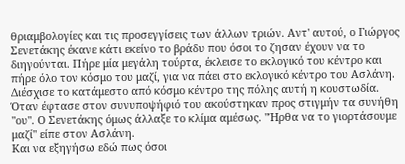θριαμβολογίες και τις προσεγγίσεις των άλλων τριών. Αντ' αυτού, ο Γιώργος Σενετάκης έκανε κάτι εκείνο το βράδυ που όσοι το ζησαν έχουν να το διηγούνται. Πήρε μία μεγάλη τούρτα, έκλεισε το εκλογικό του κέντρο και πήρε όλο τον κόσμο του μαζί, για να πάει στο εκλογικό κέντρο του Ασλάνη. Διέσχισε το κατάμεστο από κόσμο κέντρο της πόλης αυτή η κουστωδία. Όταν έφτασε στον συνυποψήφιό του ακούστηκαν προς στιγμήν τα συνήθη "ου". Ο Σενετάκης όμως άλλαξε το κλίμα αμέσως. "Ήρθα να το γιορτάσουμε μαζί" είπε στον Ασλάνη.
Και να εξηγήσω εδώ πως όσοι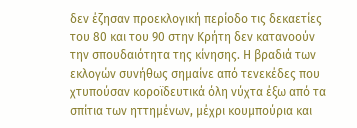δεν έζησαν προεκλογική περίοδο τις δεκαετίες του 80 και του 90 στην Κρήτη δεν κατανοούν την σπουδαιότητα της κίνησης. Η βραδιά των εκλογών συνήθως σημαίνε από τενεκέδες που χτυπούσαν κοροϊδευτικά όλη νύχτα έξω από τα σπίτια των ηττημένων, μέχρι κουμπούρια και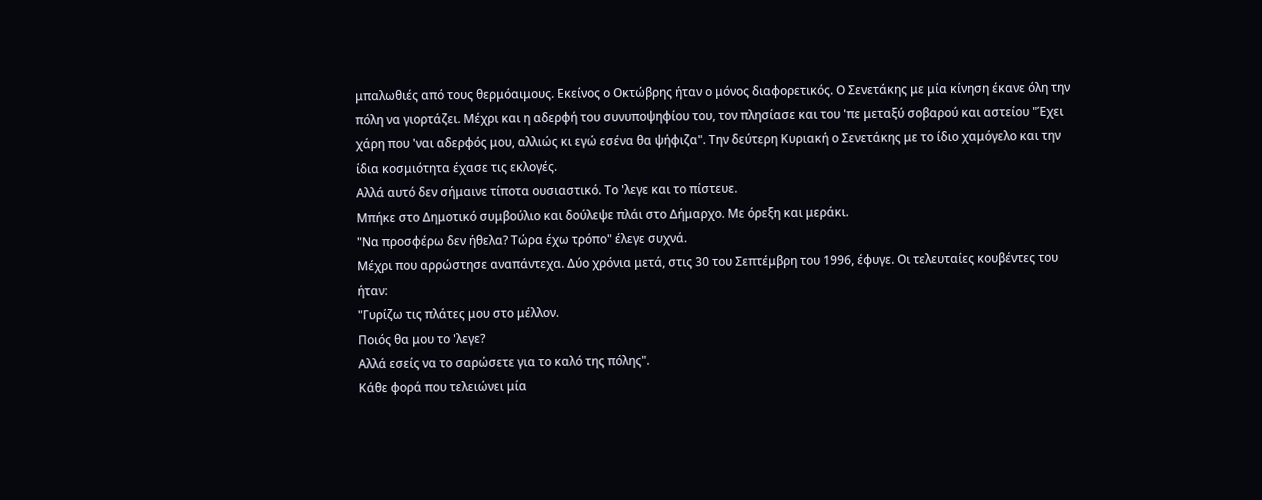μπαλωθιές από τους θερμόαιμους. Εκείνος ο Οκτώβρης ήταν ο μόνος διαφορετικός. Ο Σενετάκης με μία κίνηση έκανε όλη την πόλη να γιορτάζει. Μέχρι και η αδερφή του συνυποψηφίου του, τον πλησίασε και του 'πε μεταξύ σοβαρού και αστείου "Έχει χάρη που 'ναι αδερφός μου, αλλιώς κι εγώ εσένα θα ψήφιζα". Την δεύτερη Κυριακή ο Σενετάκης με το ίδιο χαμόγελο και την ίδια κοσμιότητα έχασε τις εκλογές.
Αλλά αυτό δεν σήμαινε τίποτα ουσιαστικό. Το 'λεγε και το πίστευε.
Μπήκε στο Δημοτικό συμβούλιο και δούλεψε πλάι στο Δήμαρχο. Με όρεξη και μεράκι.
"Να προσφέρω δεν ήθελα? Τώρα έχω τρόπο" έλεγε συχνά.
Μέχρι που αρρώστησε αναπάντεχα. Δύο χρόνια μετά, στις 30 του Σεπτέμβρη του 1996, έφυγε. Οι τελευταίες κουβέντες του ήταν:
"Γυρίζω τις πλάτες μου στο μέλλον.
Ποιός θα μου το 'λεγε?
Aλλά εσείς να το σαρώσετε για το καλό της πόλης".
Κάθε φορά που τελειώνει μία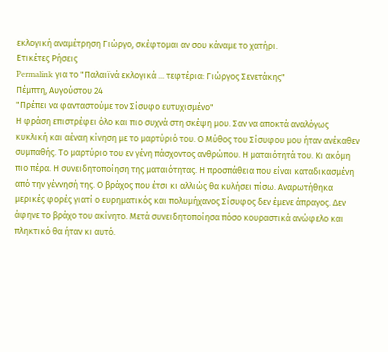εκλογική αναμέτρηση Γιώργο, σκέφτομαι αν σου κάναμε το χατήρι.
Ετικέτες Ρήσεις
Permalink για το "Παλαιϊνά εκλογικά ... τεφτέρια: Γιώργος Σενετάκης"
Πέμπτη, Αυγούστου 24
"Πρέπει να φανταστούμε τον Σίσυφο ευτυχισμένο"
Η φράση επιστρέφει όλο και πιο συχνά στη σκέψη μου. Σαν να αποκτά αναλόγως κυκλική και αέναη κίνηση με το μαρτύριό του. Ο Μύθος του Σίσυφου μου ήταν ανέκαθεν συμπαθής. Το μαρτύριο του εν γένη πάσχοντος ανθρώπου. Η ματαιότητά του. Κι ακόμη πιο πέρα. Η συνειδητοποίηση της ματαιότητας. Η προσπάθεια που είναι καταδικασμένη από την γέννησή της. Ο βράχος που έτσι κι αλλιώς θα κυλήσει πίσω. Αναρωτήθηκα μερικές φορές γιατί ο ευρηματικός και πολυμήχανος Σίσυφος δεν έμενε άπραγος. Δεν άφηνε το βράχο του ακίνητο. Μετά συνειδητοποίησα πόσο κουραστικά ανώφελο και πληκτικό θα ήταν κι αυτό.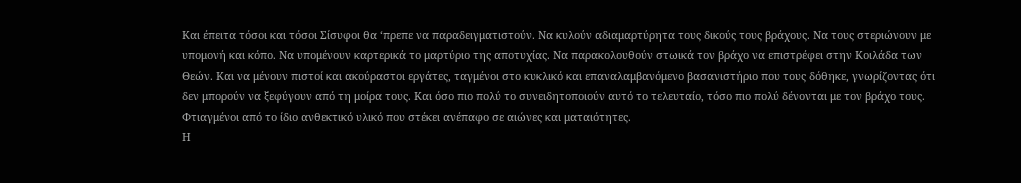Και έπειτα τόσοι και τόσοι Σίσυφοι θα ‘πρεπε να παραδειγματιστούν. Να κυλούν αδιαμαρτύρητα τους δικούς τους βράχους. Να τους στεριώνουν με υπομονή και κόπο. Να υπομένουν καρτερικά το μαρτύριο της αποτυχίας. Να παρακολουθούν στωικά τον βράχο να επιστρέφει στην Κοιλάδα των Θεών. Και να μένουν πιστοί και ακούραστοι εργάτες, ταγμένοι στο κυκλικό και επαναλαμβανόμενο βασανιστήριο που τους δόθηκε, γνωρίζοντας ότι δεν μπορούν να ξεφύγουν από τη μοίρα τους. Και όσο πιο πολύ το συνειδητοποιούν αυτό το τελευταίο, τόσο πιο πολύ δένονται με τον βράχο τους. Φτιαγμένοι από το ίδιο ανθεκτικό υλικό που στέκει ανέπαφο σε αιώνες και ματαιότητες.
Η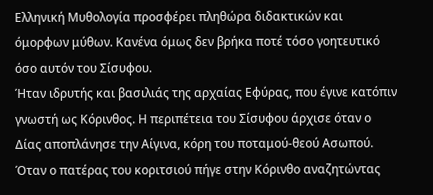Ελληνική Μυθολογία προσφέρει πληθώρα διδακτικών και όμορφων μύθων. Κανένα όμως δεν βρήκα ποτέ τόσο γοητευτικό όσο αυτόν του Σίσυφου.
Ήταν ιδρυτής και βασιλιάς της αρχαίας Εφύρας, που έγινε κατόπιν γνωστή ως Κόρινθος. Η περιπέτεια του Σίσυφου άρχισε όταν ο Δίας αποπλάνησε την Αίγινα, κόρη του ποταμού-θεού Ασωπού. Όταν ο πατέρας του κοριτσιού πήγε στην Κόρινθο αναζητώντας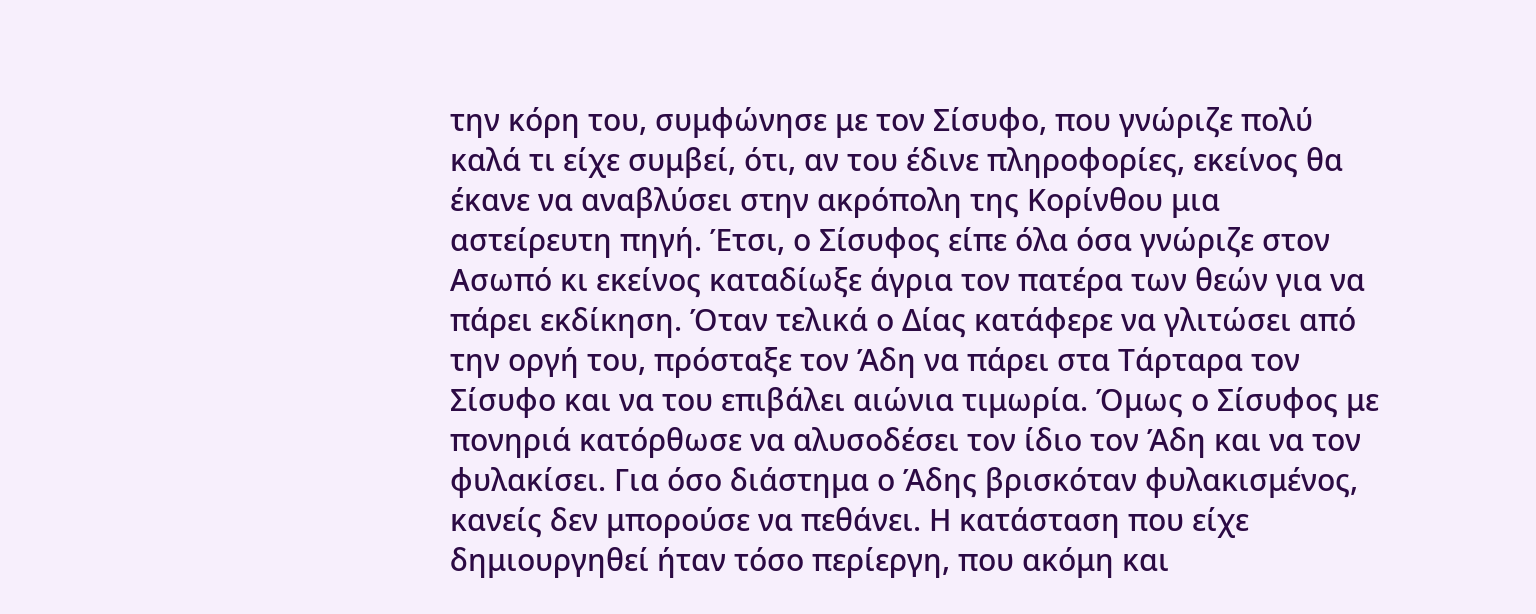την κόρη του, συμφώνησε με τον Σίσυφο, που γνώριζε πολύ καλά τι είχε συμβεί, ότι, αν του έδινε πληροφορίες, εκείνος θα έκανε να αναβλύσει στην ακρόπολη της Κορίνθου μια αστείρευτη πηγή. Έτσι, ο Σίσυφος είπε όλα όσα γνώριζε στον Ασωπό κι εκείνος καταδίωξε άγρια τον πατέρα των θεών για να πάρει εκδίκηση. Όταν τελικά ο Δίας κατάφερε να γλιτώσει από την οργή του, πρόσταξε τον Άδη να πάρει στα Τάρταρα τον Σίσυφο και να του επιβάλει αιώνια τιμωρία. Όμως ο Σίσυφος με πονηριά κατόρθωσε να αλυσοδέσει τον ίδιο τον Άδη και να τον φυλακίσει. Για όσο διάστημα ο Άδης βρισκόταν φυλακισμένος, κανείς δεν μπορούσε να πεθάνει. Η κατάσταση που είχε δημιουργηθεί ήταν τόσο περίεργη, που ακόμη και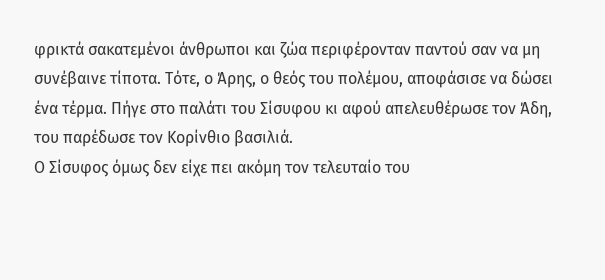φρικτά σακατεμένοι άνθρωποι και ζώα περιφέρονταν παντού σαν να μη συνέβαινε τίποτα. Τότε, ο Άρης, ο θεός του πολέμου, αποφάσισε να δώσει ένα τέρμα. Πήγε στο παλάτι του Σίσυφου κι αφού απελευθέρωσε τον Άδη, του παρέδωσε τον Κορίνθιο βασιλιά.
Ο Σίσυφος όμως δεν είχε πει ακόμη τον τελευταίο του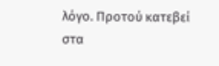λόγο. Προτού κατεβεί στα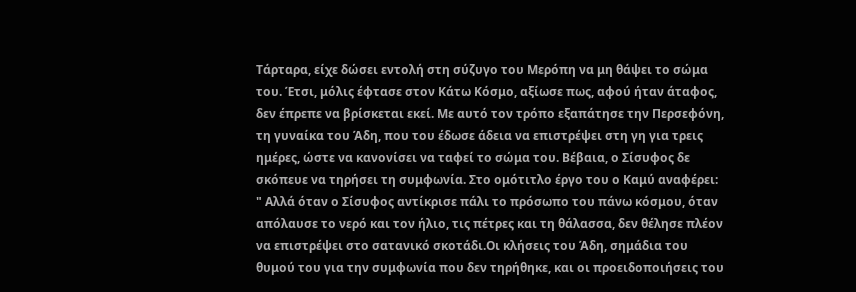Τάρταρα, είχε δώσει εντολή στη σύζυγο του Μερόπη να μη θάψει το σώμα του. Έτσι, μόλις έφτασε στον Κάτω Κόσμο, αξίωσε πως, αφού ήταν άταφος, δεν έπρεπε να βρίσκεται εκεί. Με αυτό τον τρόπο εξαπάτησε την Περσεφόνη, τη γυναίκα του Άδη, που του έδωσε άδεια να επιστρέψει στη γη για τρεις ημέρες, ώστε να κανονίσει να ταφεί το σώμα του. Βέβαια, ο Σίσυφος δε σκόπευε να τηρήσει τη συμφωνία. Στο ομότιτλο έργο του ο Καμύ αναφέρει:
" Αλλά όταν ο Σίσυφος αντίκρισε πάλι το πρόσωπο του πάνω κόσμου, όταν απόλαυσε το νερό και τον ήλιο, τις πέτρες και τη θάλασσα, δεν θέλησε πλέον να επιστρέψει στο σατανικό σκοτάδι.Οι κλήσεις του Άδη, σημάδια του θυμού του για την συμφωνία που δεν τηρήθηκε, και οι προειδοποιήσεις του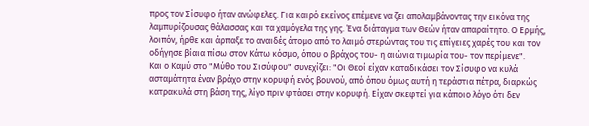προς τον Σίσυφο ήταν ανώφελες. Για καιρό εκείνος επέμενε να ζει απολαμβάνοντας την εικόνα της λαμπυρίζουσας θάλασσας και τα χαμόγελα της γης. Ένα διάταγμα των Θεών ήταν απαραίτητο. Ο Ερμής, λοιπόν, ήρθε και άρπαξε το αναιδές άτομο από το λαιμό στερώντας του τις επίγειες χαρές του και τον οδήγησε βίαια πίσω στον Κάτω κόσμο, όπου ο βράχος του- η αιώνια τιμωρία του- τον περίμενε".
Και ο Καμύ στο "Μύθο του Σισύφου" συνεχίζει: "Οι Θεοί είχαν καταδικάσει τον Σίσυφο να κυλά ασταμάτητα έναν βράχο στην κορυφή ενός βουνού, από όπου όμως αυτή η τεράστια πέτρα, διαρκώς κατρακυλά στη βάση της, λίγο πριν φτάσει στην κορυφή. Είχαν σκεφτεί για κάποιο λόγο ότι δεν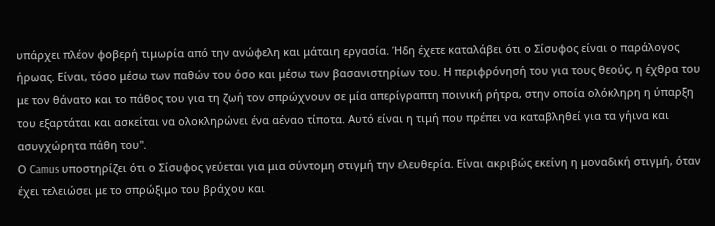υπάρχει πλέον φοβερή τιμωρία από την ανώφελη και μάταιη εργασία. Ήδη έχετε καταλάβει ότι ο Σίσυφος είναι ο παράλογος ήρωας. Είναι, τόσο μέσω των παθών του όσο και μέσω των βασανιστηρίων του. Η περιφρόνησή του για τους θεούς, η έχθρα του με τον θάνατο και το πάθος του για τη ζωή τον σπρώχνουν σε μία απερίγραπτη ποινική ρήτρα, στην οποία ολόκληρη η ύπαρξη του εξαρτάται και ασκείται να ολοκληρώνει ένα αέναο τίποτα. Αυτό είναι η τιμή που πρέπει να καταβληθεί για τα γήινα και ασυγχώρητα πάθη του".
Ο Camus υποστηρίζει ότι ο Σίσυφος γεύεται για μια σύντομη στιγμή την ελευθερία. Είναι ακριβώς εκείνη η μοναδική στιγμή, όταν έχει τελειώσει με το σπρώξιμο του βράχου και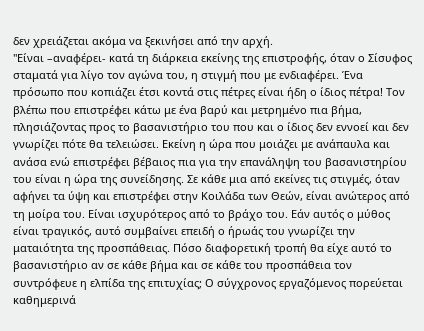δεν χρειάζεται ακόμα να ξεκινήσει από την αρχή.
"Είναι –αναφέρει- κατά τη διάρκεια εκείνης της επιστροφής, όταν ο Σίσυφος σταματά για λίγο τον αγώνα του, η στιγμή που με ενδιαφέρει. Ένα πρόσωπο που κοπιάζει έτσι κοντά στις πέτρες είναι ήδη ο ίδιος πέτρα! Τον βλέπω που επιστρέφει κάτω με ένα βαρύ και μετρημένο πια βήμα, πλησιάζοντας προς το βασανιστήριο του που και ο ίδιος δεν εννοεί και δεν γνωρίζει πότε θα τελειώσει. Εκείνη η ώρα που μοιάζει με ανάπαυλα και ανάσα ενώ επιστρέφει βέβαιος πια για την επανάληψη του βασανιστηρίου του είναι η ώρα της συνείδησης. Σε κάθε μια από εκείνες τις στιγμές, όταν αφήνει τα ύψη και επιστρέφει στην Κοιλάδα των Θεών, είναι ανώτερος από τη μοίρα του. Είναι ισχυρότερος από το βράχο του. Εάν αυτός ο μύθος είναι τραγικός, αυτό συμβαίνει επειδή ο ήρωάς του γνωρίζει την ματαιότητα της προσπάθειας. Πόσο διαφορετική τροπή θα είχε αυτό το βασανιστήριο αν σε κάθε βήμα και σε κάθε του προσπάθεια τον συντρόφευε η ελπίδα της επιτυχίας; Ο σύγχρονος εργαζόμενος πορεύεται καθημερινά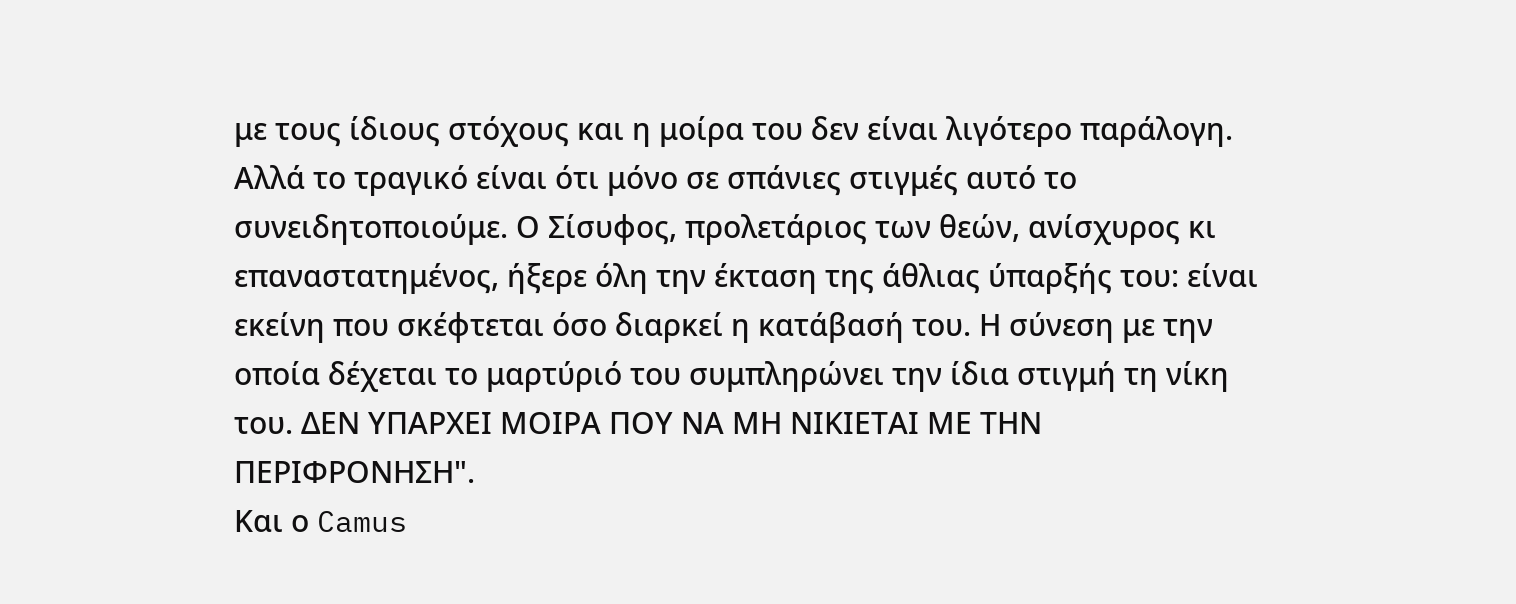με τους ίδιους στόχους και η μοίρα του δεν είναι λιγότερο παράλογη. Αλλά το τραγικό είναι ότι μόνο σε σπάνιες στιγμές αυτό το συνειδητοποιούμε. Ο Σίσυφος, προλετάριος των θεών, ανίσχυρος κι επαναστατημένος, ήξερε όλη την έκταση της άθλιας ύπαρξής του: είναι εκείνη που σκέφτεται όσο διαρκεί η κατάβασή του. Η σύνεση με την οποία δέχεται το μαρτύριό του συμπληρώνει την ίδια στιγμή τη νίκη του. ΔΕΝ ΥΠΑΡΧΕΙ ΜΟΙΡΑ ΠΟΥ ΝΑ ΜΗ ΝΙΚΙΕΤΑΙ ΜΕ ΤΗΝ ΠΕΡΙΦΡΟΝΗΣΗ".
Και ο Camus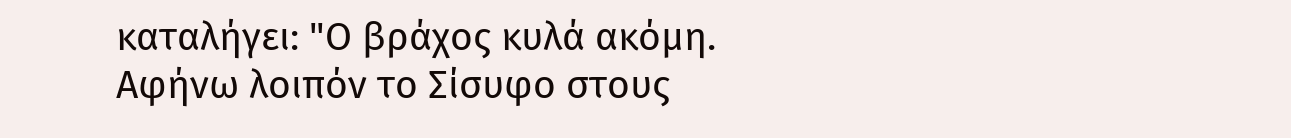καταλήγει: "Ο βράχος κυλά ακόμη. Αφήνω λοιπόν το Σίσυφο στους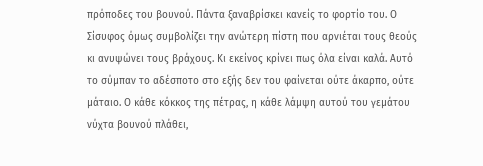πρόποδες του βουνού. Πάντα ξαναβρίσκει κανείς το φορτίο του. Ο Σίσυφος όμως συμβολίζει την ανώτερη πίστη που αρνιέται τους θεούς κι ανυψώνει τους βράχους. Κι εκείνος κρίνει πως όλα είναι καλά. Αυτό το σύμπαν το αδέσποτο στο εξής δεν του φαίνεται ούτε άκαρπο, ούτε μάταιο. Ο κάθε κόκκος της πέτρας, η κάθε λάμψη αυτού του γεμάτου νύχτα βουνού πλάθει,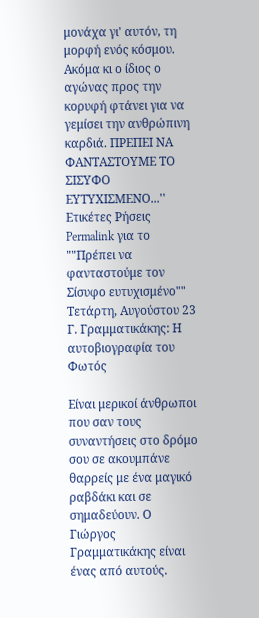μονάχα γι' αυτόν, τη μορφή ενός κόσμου. Ακόμα κι ο ίδιος ο αγώνας προς την κορυφή φτάνει για να γεμίσει την ανθρώπινη καρδιά. ΠΡΕΠΕΙ ΝΑ ΦΑΝΤΑΣΤΟΥΜΕ ΤΟ ΣΙΣΥΦΟ ΕΥΤΥΧΙΣΜΕΝΟ...''
Ετικέτες Ρήσεις
Permalink για το ""Πρέπει να φανταστούμε τον Σίσυφο ευτυχισμένο""
Τετάρτη, Αυγούστου 23
Γ. Γραμματικάκης: Η αυτοβιογραφία του Φωτός

Είναι μερικοί άνθρωποι που σαν τους συναντήσεις στο δρόμο σου σε ακουμπάνε θαρρείς με ένα μαγικό ραβδάκι και σε σημαδεύουν. Ο Γιώργος Γραμματικάκης είναι ένας από αυτούς.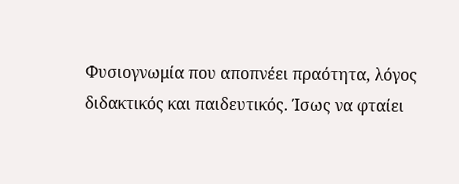Φυσιογνωμία που αποπνέει πραότητα, λόγος διδακτικός και παιδευτικός. Ίσως να φταίει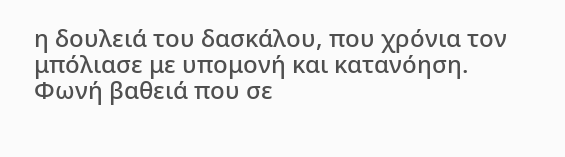η δουλειά του δασκάλου, που χρόνια τον μπόλιασε με υπομονή και κατανόηση. Φωνή βαθειά που σε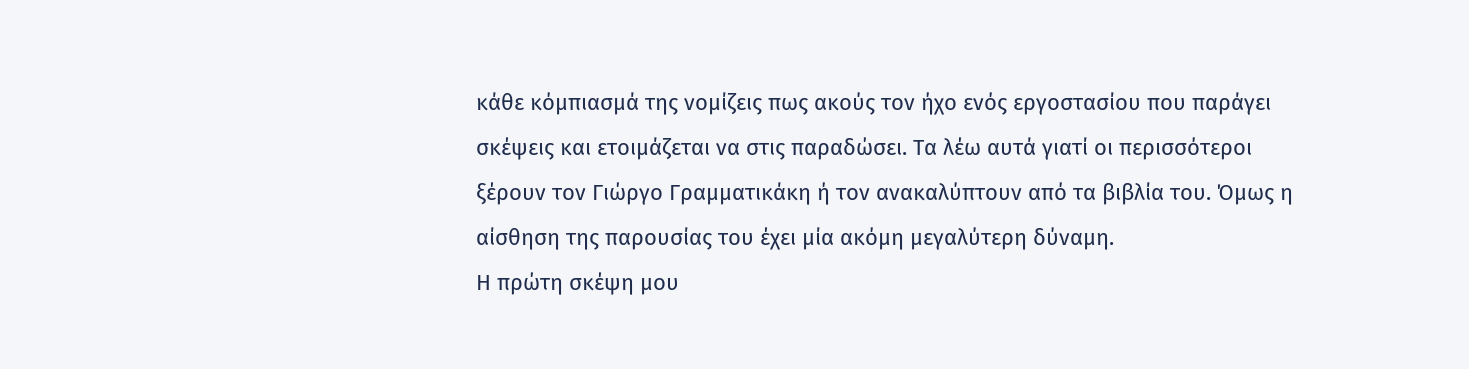κάθε κόμπιασμά της νομίζεις πως ακούς τον ήχο ενός εργοστασίου που παράγει σκέψεις και ετοιμάζεται να στις παραδώσει. Τα λέω αυτά γιατί οι περισσότεροι ξέρουν τον Γιώργο Γραμματικάκη ή τον ανακαλύπτουν από τα βιβλία του. Όμως η αίσθηση της παρουσίας του έχει μία ακόμη μεγαλύτερη δύναμη.
Η πρώτη σκέψη μου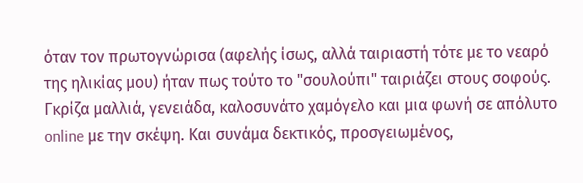όταν τον πρωτογνώρισα (αφελής ίσως, αλλά ταιριαστή τότε με το νεαρό της ηλικίας μου) ήταν πως τούτο το "σουλούπι" ταιριάζει στους σοφούς. Γκρίζα μαλλιά, γενειάδα, καλοσυνάτο χαμόγελο και μια φωνή σε απόλυτο online με την σκέψη. Και συνάμα δεκτικός, προσγειωμένος,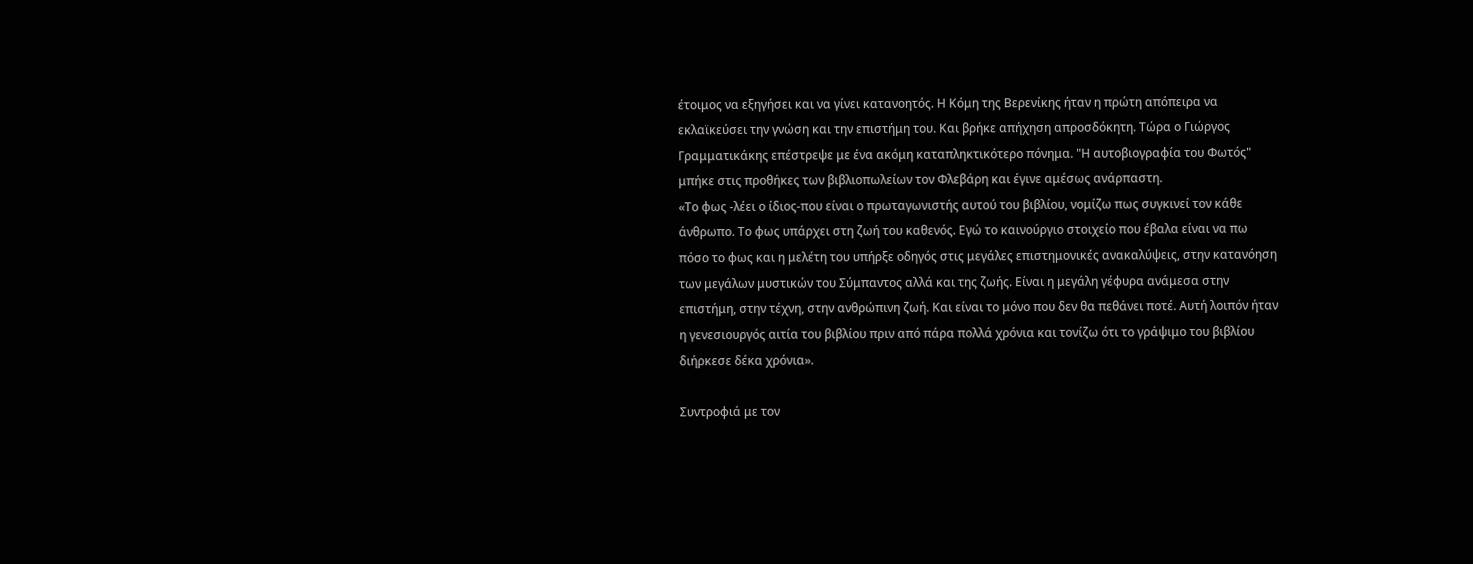έτοιμος να εξηγήσει και να γίνει κατανοητός. Η Κόμη της Βερενίκης ήταν η πρώτη απόπειρα να εκλαϊκεύσει την γνώση και την επιστήμη του. Και βρήκε απήχηση απροσδόκητη. Τώρα ο Γιώργος Γραμματικάκης επέστρεψε με ένα ακόμη καταπληκτικότερο πόνημα. "Η αυτοβιογραφία του Φωτός" μπήκε στις προθήκες των βιβλιοπωλείων τον Φλεβάρη και έγινε αμέσως ανάρπαστη.
«Το φως -λέει ο ίδιος-που είναι ο πρωταγωνιστής αυτού του βιβλίου, νομίζω πως συγκινεί τον κάθε άνθρωπο. Το φως υπάρχει στη ζωή του καθενός. Εγώ το καινούργιο στοιχείο που έβαλα είναι να πω πόσο το φως και η μελέτη του υπήρξε οδηγός στις μεγάλες επιστημονικές ανακαλύψεις, στην κατανόηση των μεγάλων μυστικών του Σύμπαντος αλλά και της ζωής. Είναι η μεγάλη γέφυρα ανάμεσα στην επιστήμη, στην τέχνη, στην ανθρώπινη ζωή. Και είναι το μόνο που δεν θα πεθάνει ποτέ. Αυτή λοιπόν ήταν η γενεσιουργός αιτία του βιβλίου πριν από πάρα πολλά χρόνια και τονίζω ότι το γράψιμο του βιβλίου διήρκεσε δέκα χρόνια».

Συντροφιά με τον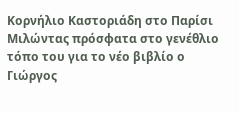Κορνήλιο Καστοριάδη στο Παρίσι
Μιλώντας πρόσφατα στο γενέθλιο τόπο του για το νέο βιβλίο ο Γιώργος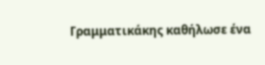Γραμματικάκης καθήλωσε ένα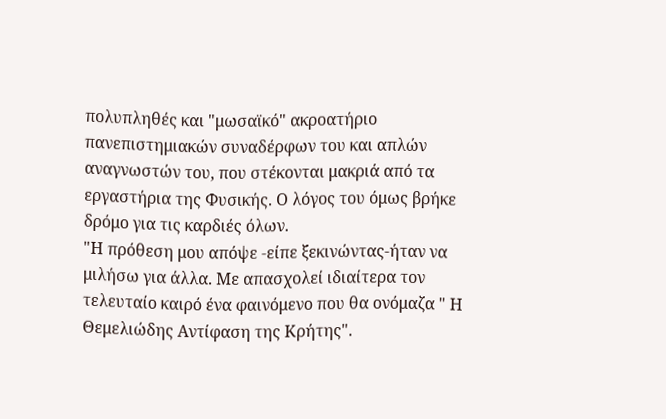πολυπληθές και "μωσαϊκό" ακροατήριο πανεπιστημιακών συναδέρφων του και απλών αναγνωστών του, που στέκονται μακριά από τα εργαστήρια της Φυσικής. Ο λόγος του όμως βρήκε δρόμο για τις καρδιές όλων.
"Η πρόθεση μου απόψε -είπε ξεκινώντας-ήταν να μιλήσω για άλλα. Με απασχολεί ιδιαίτερα τον τελευταίο καιρό ένα φαινόμενο που θα ονόμαζα " Η Θεμελιώδης Αντίφαση της Κρήτης".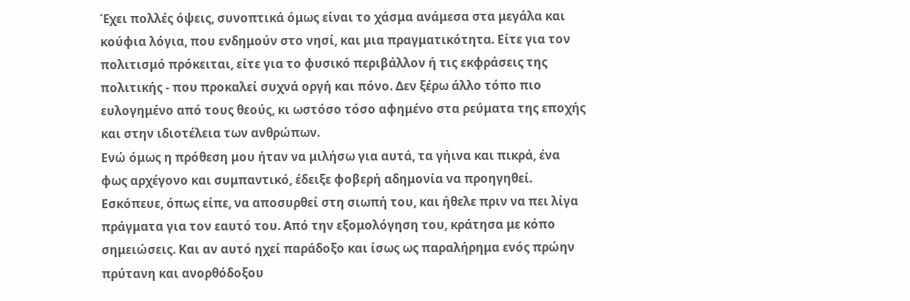Έχει πολλές όψεις, συνοπτικά όμως είναι το χάσμα ανάμεσα στα μεγάλα και κούφια λόγια, που ενδημούν στο νησί, και μια πραγματικότητα. Είτε για τον πολιτισμό πρόκειται, είτε για το φυσικό περιβάλλον ή τις εκφράσεις της πολιτικής - που προκαλεί συχνά οργή και πόνο. Δεν ξέρω άλλο τόπο πιο ευλογημένο από τους θεούς, κι ωστόσο τόσο αφημένο στα ρεύματα της εποχής και στην ιδιοτέλεια των ανθρώπων.
Ενώ όμως η πρόθεση μου ήταν να μιλήσω για αυτά, τα γήινα και πικρά, ένα φως αρχέγονο και συμπαντικό, έδειξε φοβερή αδημονία να προηγηθεί. Εσκόπευε, όπως είπε, να αποσυρθεί στη σιωπή του, και ήθελε πριν να πει λίγα πράγματα για τον εαυτό του. Από την εξομολόγηση του, κράτησα με κόπο σημειώσεις. Και αν αυτό ηχεί παράδοξο και ίσως ως παραλήρημα ενός πρώην πρύτανη και ανορθόδοξου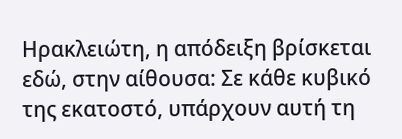Ηρακλειώτη, η απόδειξη βρίσκεται εδώ, στην αίθουσα: Σε κάθε κυβικό της εκατοστό, υπάρχουν αυτή τη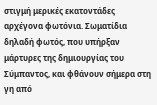στιγμή μερικές εκατοντάδες αρχέγονα φωτόνια. Σωματίδια δηλαδή φωτός, που υπήρξαν μάρτυρες της δημιουργίας του Σύμπαντος, και φθάνουν σήμερα στη γη από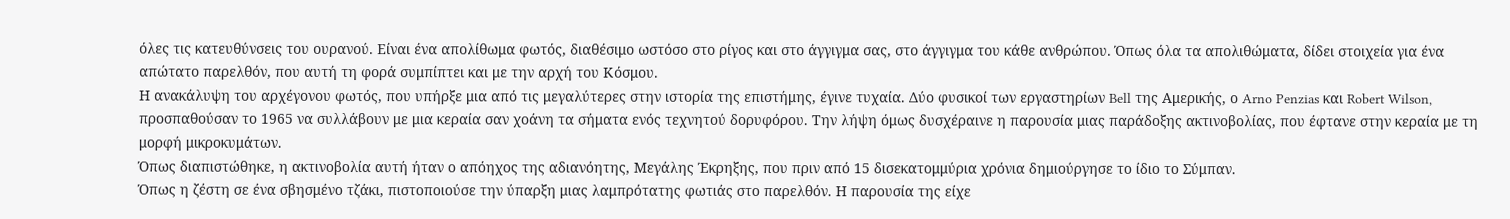όλες τις κατευθύνσεις του ουρανού. Είναι ένα απολίθωμα φωτός, διαθέσιμο ωστόσο στο ρίγος και στο άγγιγμα σας, στο άγγιγμα του κάθε ανθρώπου. Όπως όλα τα απολιθώματα, δίδει στοιχεία για ένα απώτατο παρελθόν, που αυτή τη φορά συμπίπτει και με την αρχή του Κόσμου.
Η ανακάλυψη του αρχέγονου φωτός, που υπήρξε μια από τις μεγαλύτερες στην ιστορία της επιστήμης, έγινε τυχαία. Δύο φυσικοί των εργαστηρίων Bell της Αμερικής, ο Arno Penzias και Robert Wilson, προσπαθούσαν το 1965 να συλλάβουν με μια κεραία σαν χοάνη τα σήματα ενός τεχνητού δορυφόρου. Την λήψη όμως δυσχέραινε η παρουσία μιας παράδοξης ακτινοβολίας, που έφτανε στην κεραία με τη μορφή μικροκυμάτων.
Όπως διαπιστώθηκε, η ακτινοβολία αυτή ήταν ο απόηχος της αδιανόητης, Μεγάλης Έκρηξης, που πριν από 15 δισεκατομμύρια χρόνια δημιούργησε το ίδιο το Σύμπαν.
Όπως η ζέστη σε ένα σβησμένο τζάκι, πιστοποιούσε την ύπαρξη μιας λαμπρότατης φωτιάς στο παρελθόν. Η παρουσία της είχε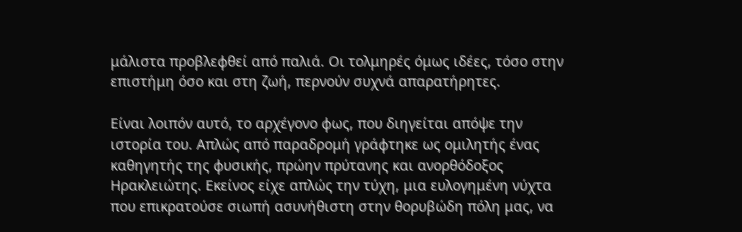μάλιστα προβλεφθεί από παλιά. Οι τολμηρές όμως ιδέες, τόσο στην επιστήμη όσο και στη ζωή, περνούν συχνά απαρατήρητες.

Είναι λοιπόν αυτό, το αρχέγονο φως, που διηγείται απόψε την ιστορία του. Απλώς από παραδρομή γράφτηκε ως ομιλητής ένας καθηγητής της φυσικής, πρώην πρύτανης και ανορθόδοξος Ηρακλειώτης. Εκείνος είχε απλώς την τύχη, μια ευλογημένη νύχτα που επικρατούσε σιωπή ασυνήθιστη στην θορυβώδη πόλη μας, να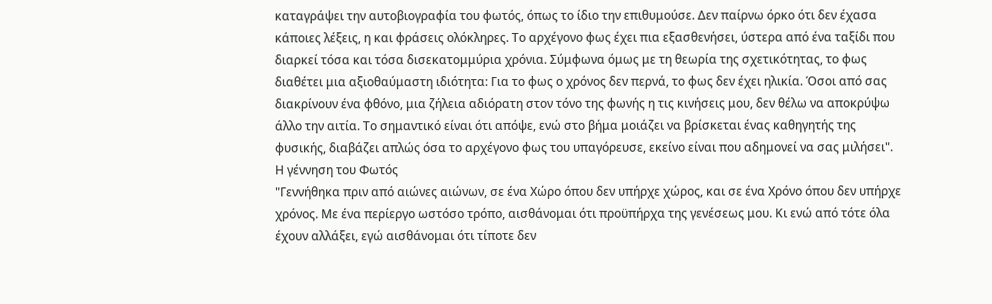καταγράψει την αυτοβιογραφία του φωτός, όπως το ίδιο την επιθυμούσε. Δεν παίρνω όρκο ότι δεν έχασα κάποιες λέξεις, η και φράσεις ολόκληρες. Το αρχέγονο φως έχει πια εξασθενήσει, ύστερα από ένα ταξίδι που διαρκεί τόσα και τόσα δισεκατομμύρια χρόνια. Σύμφωνα όμως με τη θεωρία της σχετικότητας, το φως διαθέτει μια αξιοθαύμαστη ιδιότητα: Για το φως ο χρόνος δεν περνά, το φως δεν έχει ηλικία. Όσοι από σας διακρίνουν ένα φθόνο, μια ζήλεια αδιόρατη στον τόνο της φωνής η τις κινήσεις μου, δεν θέλω να αποκρύψω άλλο την αιτία. Το σημαντικό είναι ότι απόψε, ενώ στο βήμα μοιάζει να βρίσκεται ένας καθηγητής της φυσικής, διαβάζει απλώς όσα το αρχέγονο φως του υπαγόρευσε, εκείνο είναι που αδημονεί να σας μιλήσει".
Η γέννηση του Φωτός
"Γεννήθηκα πριν από αιώνες αιώνων, σε ένα Χώρο όπου δεν υπήρχε χώρος, και σε ένα Χρόνο όπου δεν υπήρχε χρόνος. Με ένα περίεργο ωστόσο τρόπο, αισθάνομαι ότι προϋπήρχα της γενέσεως μου. Κι ενώ από τότε όλα έχουν αλλάξει, εγώ αισθάνομαι ότι τίποτε δεν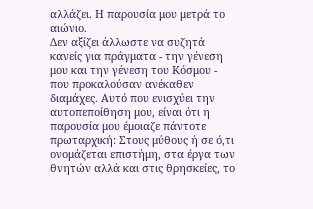αλλάζει. Η παρουσία μου μετρά το αιώνιο.
Δεν αξίζει άλλωστε να συζητά κανείς για πράγματα - την γένεση μου και την γένεση του Κόσμου - που προκαλούσαν ανέκαθεν διαμάχες. Αυτό που ενισχύει την αυτοπεποίθηση μου, είναι ότι η παρουσία μου έμοιαζε πάντοτε πρωταρχική: Στους μύθους ή σε ό,τι ονομάζεται επιστήμη, στα έργα των θνητών αλλά και στις θρησκείες, το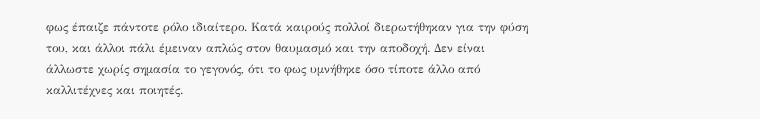φως έπαιζε πάντοτε ρόλο ιδιαίτερο. Κατά καιρούς πολλοί διερωτήθηκαν για την φύση του, και άλλοι πάλι έμειναν απλώς στον θαυμασμό και την αποδοχή. Δεν είναι άλλωστε χωρίς σημασία το γεγονός, ότι το φως υμνήθηκε όσο τίποτε άλλο από καλλιτέχνες και ποιητές.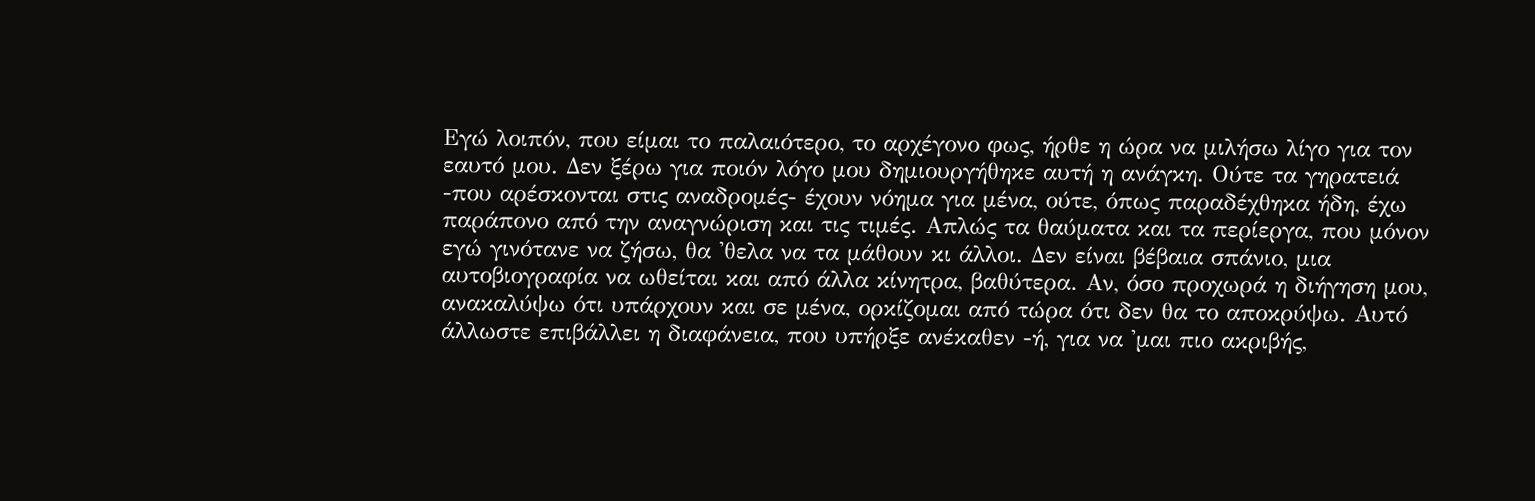Εγώ λοιπόν, που είμαι το παλαιότερο, το αρχέγονο φως, ήρθε η ώρα να μιλήσω λίγο για τον εαυτό μου. Δεν ξέρω για ποιόν λόγο μου δημιουργήθηκε αυτή η ανάγκη. Ούτε τα γηρατειά -που αρέσκονται στις αναδρομές- έχουν νόημα για μένα, ούτε, όπως παραδέχθηκα ήδη, έχω παράπονο από την αναγνώριση και τις τιμές. Απλώς τα θαύματα και τα περίεργα, που μόνον εγώ γινότανε να ζήσω, θα 'θελα να τα μάθουν κι άλλοι. Δεν είναι βέβαια σπάνιο, μια αυτοβιογραφία να ωθείται και από άλλα κίνητρα, βαθύτερα. Αν, όσο προχωρά η διήγηση μου, ανακαλύψω ότι υπάρχουν και σε μένα, ορκίζομαι από τώρα ότι δεν θα το αποκρύψω. Αυτό άλλωστε επιβάλλει η διαφάνεια, που υπήρξε ανέκαθεν -ή, για να 'μαι πιο ακριβής,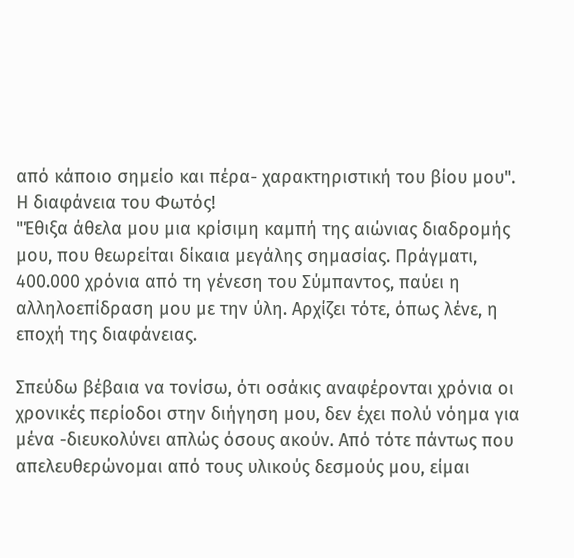από κάποιο σημείο και πέρα- χαρακτηριστική του βίου μου".
Η διαφάνεια του Φωτός!
"Έθιξα άθελα μου μια κρίσιμη καμπή της αιώνιας διαδρομής μου, που θεωρείται δίκαια μεγάλης σημασίας. Πράγματι, 400.000 χρόνια από τη γένεση του Σύμπαντος, παύει η αλληλοεπίδραση μου με την ύλη. Αρχίζει τότε, όπως λένε, η εποχή της διαφάνειας.

Σπεύδω βέβαια να τονίσω, ότι οσάκις αναφέρονται χρόνια οι χρονικές περίοδοι στην διήγηση μου, δεν έχει πολύ νόημα για μένα -διευκολύνει απλώς όσους ακούν. Από τότε πάντως που απελευθερώνομαι από τους υλικούς δεσμούς μου, είμαι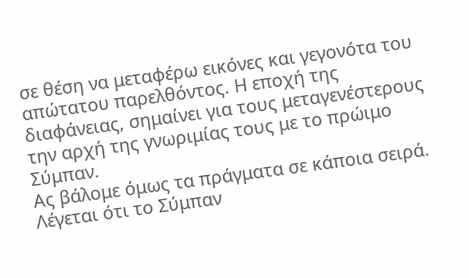σε θέση να μεταφέρω εικόνες και γεγονότα του απώτατου παρελθόντος. Η εποχή της διαφάνειας, σημαίνει για τους μεταγενέστερους την αρχή της γνωριμίας τους με το πρώιμο Σύμπαν.
Ας βάλομε όμως τα πράγματα σε κάποια σειρά. Λέγεται ότι το Σύμπαν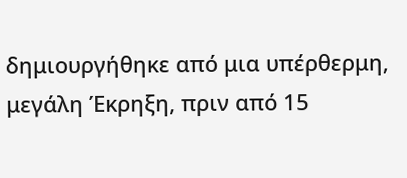δημιουργήθηκε από μια υπέρθερμη, μεγάλη Έκρηξη, πριν από 15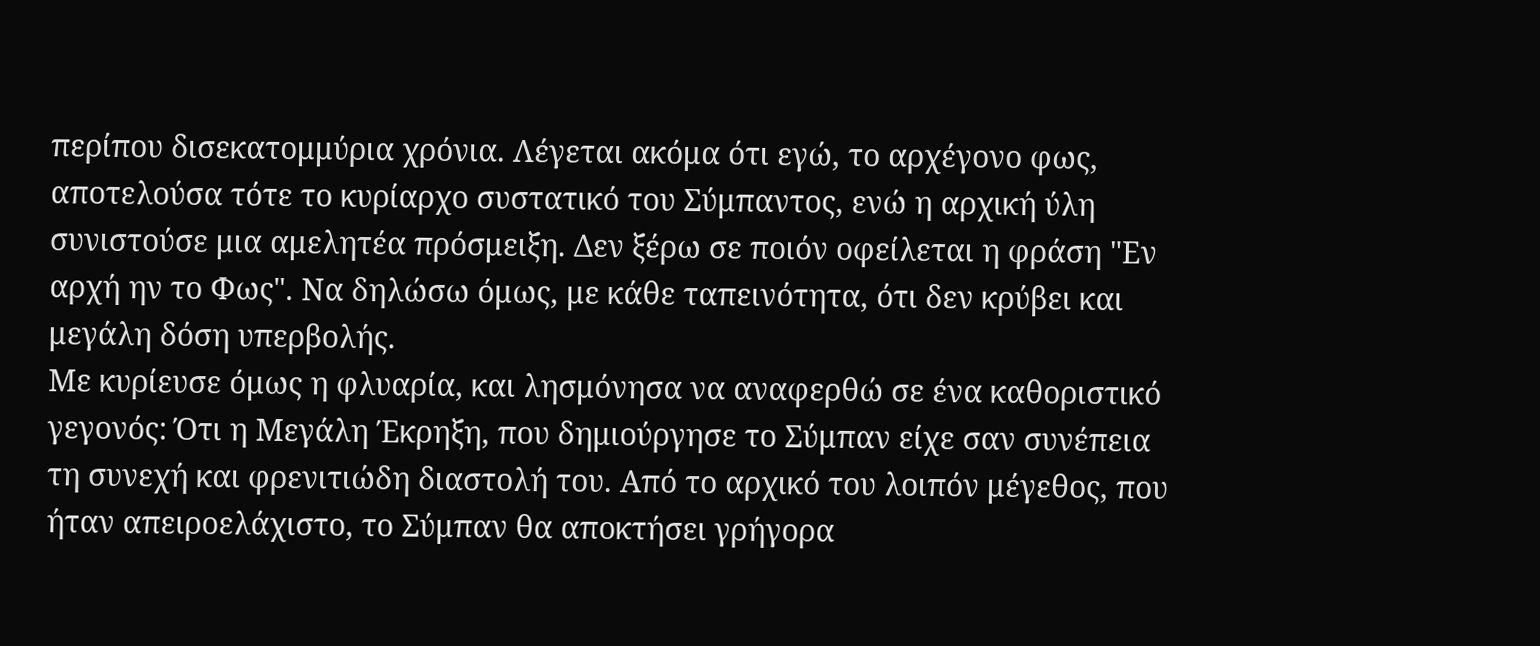περίπου δισεκατομμύρια χρόνια. Λέγεται ακόμα ότι εγώ, το αρχέγονο φως, αποτελούσα τότε το κυρίαρχο συστατικό του Σύμπαντος, ενώ η αρχική ύλη συνιστούσε μια αμελητέα πρόσμειξη. Δεν ξέρω σε ποιόν οφείλεται η φράση "Εν αρχή ην το Φως". Να δηλώσω όμως, με κάθε ταπεινότητα, ότι δεν κρύβει και μεγάλη δόση υπερβολής.
Με κυρίευσε όμως η φλυαρία, και λησμόνησα να αναφερθώ σε ένα καθοριστικό γεγονός: Ότι η Μεγάλη Έκρηξη, που δημιούργησε το Σύμπαν είχε σαν συνέπεια τη συνεχή και φρενιτιώδη διαστολή του. Από το αρχικό του λοιπόν μέγεθος, που ήταν απειροελάχιστο, το Σύμπαν θα αποκτήσει γρήγορα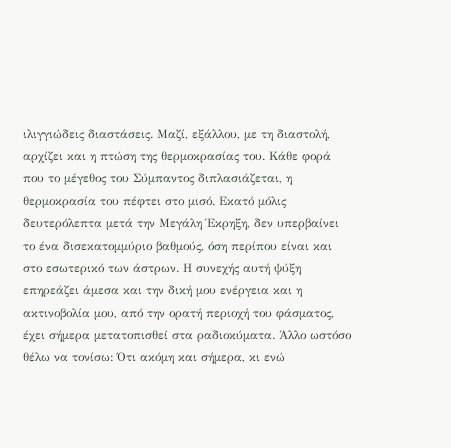ιλιγγιώδεις διαστάσεις. Μαζί, εξάλλου, με τη διαστολή, αρχίζει και η πτώση της θερμοκρασίας του. Κάθε φορά που το μέγεθος του Σύμπαντος διπλασιάζεται, η θερμοκρασία του πέφτει στο μισό. Εκατό μόλις δευτερόλεπτα μετά την Μεγάλη Έκρηξη, δεν υπερβαίνει το ένα δισεκατομμύριο βαθμούς, όση περίπου είναι και στο εσωτερικό των άστρων. Η συνεχής αυτή ψύξη επηρεάζει άμεσα και την δική μου ενέργεια και η ακτινοβολία μου, από την ορατή περιοχή του φάσματος, έχει σήμερα μετατοπισθεί στα ραδιοκύματα. Άλλο ωστόσο θέλω να τονίσω: Ότι ακόμη και σήμερα, κι ενώ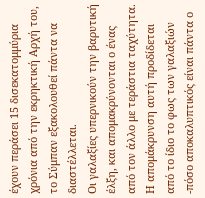έχουν περάσει 15 δισεκατομμύρια χρόνια από την εκρηκτική Αρχή του, το Σύμπαν εξακολουθεί πάντα να διαστέλλεται.
Οι γαλαξίες υπερνικούν την βαρυτική έλξη, και απομακρύνονται ο ένας από τον άλλο με τεράστια ταχύτητα.
Η απομάκρυνση αυτή προδίδεται από το ίδιο το φως των γαλαξιών -πόσο αποκαλυπτικός είναι πάντα ο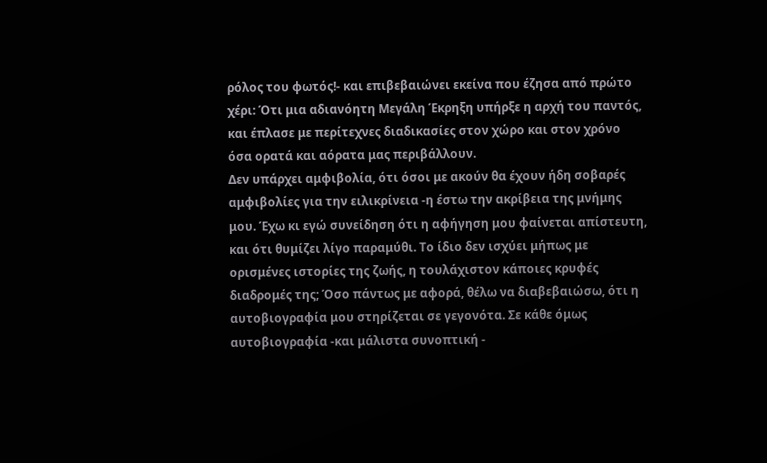ρόλος του φωτός!- και επιβεβαιώνει εκείνα που έζησα από πρώτο χέρι: Ότι μια αδιανόητη Μεγάλη Έκρηξη υπήρξε η αρχή του παντός, και έπλασε με περίτεχνες διαδικασίες στον χώρο και στον χρόνο όσα ορατά και αόρατα μας περιβάλλουν.
Δεν υπάρχει αμφιβολία, ότι όσοι με ακούν θα έχουν ήδη σοβαρές αμφιβολίες για την ειλικρίνεια -η έστω την ακρίβεια της μνήμης μου. Έχω κι εγώ συνείδηση ότι η αφήγηση μου φαίνεται απίστευτη, και ότι θυμίζει λίγο παραμύθι. Το ίδιο δεν ισχύει μήπως με ορισμένες ιστορίες της ζωής, η τουλάχιστον κάποιες κρυφές διαδρομές της; Όσο πάντως με αφορά, θέλω να διαβεβαιώσω, ότι η αυτοβιογραφία μου στηρίζεται σε γεγονότα. Σε κάθε όμως αυτοβιογραφία -και μάλιστα συνοπτική -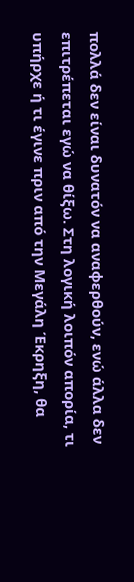πολλά δεν είναι δυνατόν να αναφερθούν, ενώ άλλα δεν επιτρέπεται εγώ να θίξω. Στη λογική λοιπόν απορία, τι υπήρχε ή τι έγινε πριν από την Μεγάλη Έκρηξη, θα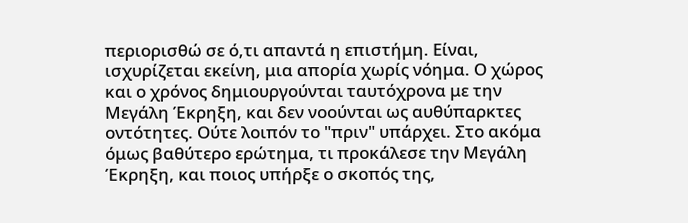περιορισθώ σε ό,τι απαντά η επιστήμη. Είναι, ισχυρίζεται εκείνη, μια απορία χωρίς νόημα. Ο χώρος και ο χρόνος δημιουργούνται ταυτόχρονα με την Μεγάλη Έκρηξη, και δεν νοούνται ως αυθύπαρκτες οντότητες. Ούτε λοιπόν το "πριν" υπάρχει. Στο ακόμα όμως βαθύτερο ερώτημα, τι προκάλεσε την Μεγάλη Έκρηξη, και ποιος υπήρξε ο σκοπός της,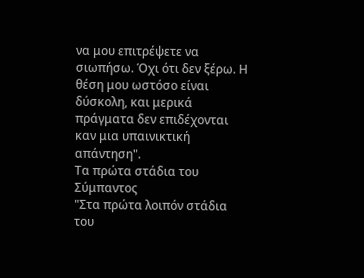να μου επιτρέψετε να σιωπήσω. Όχι ότι δεν ξέρω. Η θέση μου ωστόσο είναι δύσκολη, και μερικά πράγματα δεν επιδέχονται καν μια υπαινικτική απάντηση".
Tα πρώτα στάδια του Σύμπαντος
"Στα πρώτα λοιπόν στάδια του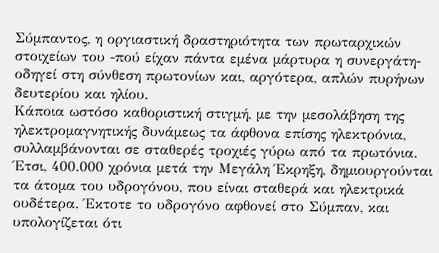Σύμπαντος, η οργιαστική δραστηριότητα των πρωταρχικών στοιχείων του -πού είχαν πάντα εμένα μάρτυρα η συνεργάτη- οδηγεί στη σύνθεση πρωτονίων και, αργότερα, απλών πυρήνων δευτερίου και ηλίου.
Κάποια ωστόσο καθοριστική στιγμή, με την μεσολάβηση της ηλεκτρομαγνητικής δυνάμεως τα άφθονα επίσης ηλεκτρόνια, συλλαμβάνονται σε σταθερές τροχιές γύρω από τα πρωτόνια. Έτσι, 400.000 χρόνια μετά την Μεγάλη Έκρηξη, δημιουργούνται τα άτομα του υδρογόνου, που είναι σταθερά και ηλεκτρικά ουδέτερα. Έκτοτε το υδρογόνο αφθονεί στο Σύμπαν, και υπολογίζεται ότι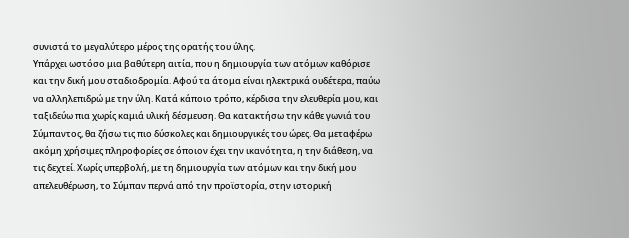συνιστά το μεγαλύτερο μέρος της ορατής του ύλης.
Υπάρχει ωστόσο μια βαθύτερη αιτία, που η δημιουργία των ατόμων καθόρισε και την δική μου σταδιοδρομία. Αφού τα άτομα είναι ηλεκτρικά ουδέτερα, παύω να αλληλεπιδρώ με την ύλη. Κατά κάποιο τρόπο, κέρδισα την ελευθερία μου, και ταξιδεύω πια χωρίς καμιά υλική δέσμευση. Θα κατακτήσω την κάθε γωνιά του Σύμπαντος, θα ζήσω τις πιο δύσκολες και δημιουργικές του ώρες. Θα μεταφέρω ακόμη χρήσιμες πληροφορίες σε όποιον έχει την ικανότητα, η την διάθεση, να τις δεχτεί. Χωρίς υπερβολή, με τη δημιουργία των ατόμων και την δική μου απελευθέρωση, το Σύμπαν περνά από την προϊστορία, στην ιστορική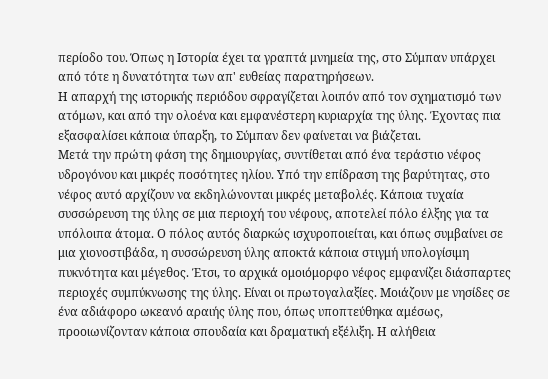περίοδο του. Όπως η Ιστορία έχει τα γραπτά μνημεία της, στο Σύμπαν υπάρχει από τότε η δυνατότητα των απ' ευθείας παρατηρήσεων.
Η απαρχή της ιστορικής περιόδου σφραγίζεται λοιπόν από τον σχηματισμό των ατόμων, και από την ολοένα και εμφανέστερη κυριαρχία της ύλης. Έχοντας πια εξασφαλίσει κάποια ύπαρξη, το Σύμπαν δεν φαίνεται να βιάζεται.
Μετά την πρώτη φάση της δημιουργίας, συντίθεται από ένα τεράστιο νέφος υδρογόνου και μικρές ποσότητες ηλίου. Υπό την επίδραση της βαρύτητας, στο νέφος αυτό αρχίζουν να εκδηλώνονται μικρές μεταβολές. Κάποια τυχαία συσσώρευση της ύλης σε μια περιοχή του νέφους, αποτελεί πόλο έλξης για τα υπόλοιπα άτομα. Ο πόλος αυτός διαρκώς ισχυροποιείται, και όπως συμβαίνει σε μια χιονοστιβάδα, η συσσώρευση ύλης αποκτά κάποια στιγμή υπολογίσιμη πυκνότητα και μέγεθος. Έτσι, το αρχικά ομοιόμορφο νέφος εμφανίζει διάσπαρτες περιοχές συμπύκνωσης της ύλης. Είναι οι πρωτογαλαξίες. Μοιάζουν με νησίδες σε ένα αδιάφορο ωκεανό αραιής ύλης που, όπως υποπτεύθηκα αμέσως, προοιωνίζονταν κάποια σπουδαία και δραματική εξέλιξη. Η αλήθεια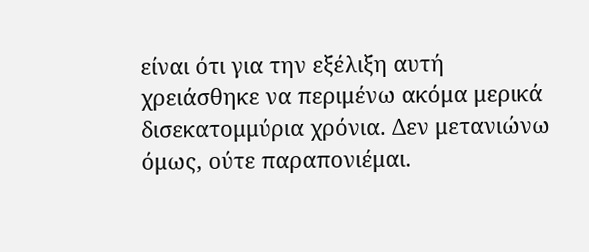είναι ότι για την εξέλιξη αυτή χρειάσθηκε να περιμένω ακόμα μερικά δισεκατομμύρια χρόνια. Δεν μετανιώνω όμως, ούτε παραπονιέμαι.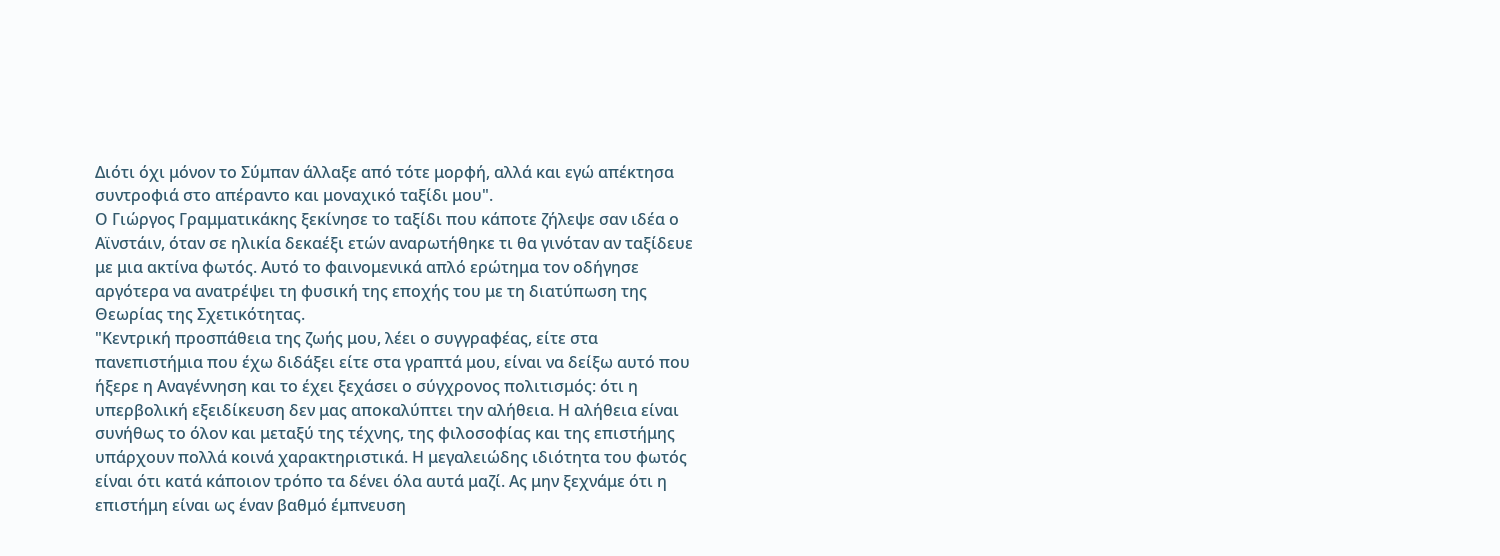Διότι όχι μόνον το Σύμπαν άλλαξε από τότε μορφή, αλλά και εγώ απέκτησα συντροφιά στο απέραντο και μοναχικό ταξίδι μου".
Ο Γιώργος Γραμματικάκης ξεκίνησε το ταξίδι που κάποτε ζήλεψε σαν ιδέα ο Αϊνστάιν, όταν σε ηλικία δεκαέξι ετών αναρωτήθηκε τι θα γινόταν αν ταξίδευε με μια ακτίνα φωτός. Αυτό το φαινομενικά απλό ερώτημα τον οδήγησε αργότερα να ανατρέψει τη φυσική της εποχής του με τη διατύπωση της Θεωρίας της Σχετικότητας.
"Κεντρική προσπάθεια της ζωής μου, λέει ο συγγραφέας, είτε στα πανεπιστήμια που έχω διδάξει είτε στα γραπτά μου, είναι να δείξω αυτό που ήξερε η Αναγέννηση και το έχει ξεχάσει ο σύγχρονος πολιτισμός: ότι η υπερβολική εξειδίκευση δεν μας αποκαλύπτει την αλήθεια. Η αλήθεια είναι συνήθως το όλον και μεταξύ της τέχνης, της φιλοσοφίας και της επιστήμης υπάρχουν πολλά κοινά χαρακτηριστικά. Η μεγαλειώδης ιδιότητα του φωτός είναι ότι κατά κάποιον τρόπο τα δένει όλα αυτά μαζί. Ας μην ξεχνάμε ότι η επιστήμη είναι ως έναν βαθμό έμπνευση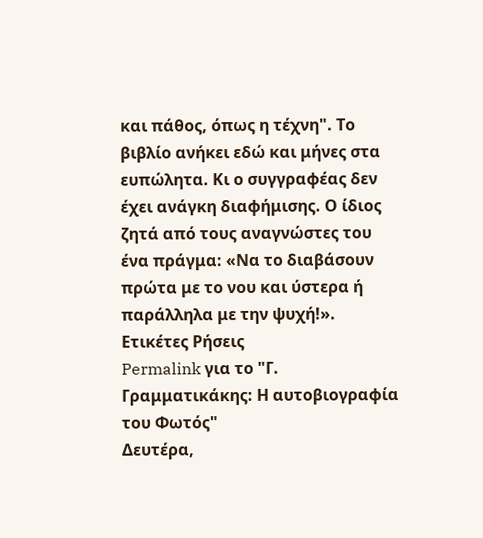και πάθος, όπως η τέχνη". Το βιβλίο ανήκει εδώ και μήνες στα ευπώλητα. Κι ο συγγραφέας δεν έχει ανάγκη διαφήμισης. Ο ίδιος ζητά από τους αναγνώστες του ένα πράγμα: «Να το διαβάσουν πρώτα με το νου και ύστερα ή παράλληλα με την ψυχή!».
Ετικέτες Ρήσεις
Permalink για το "Γ. Γραμματικάκης: Η αυτοβιογραφία του Φωτός"
Δευτέρα,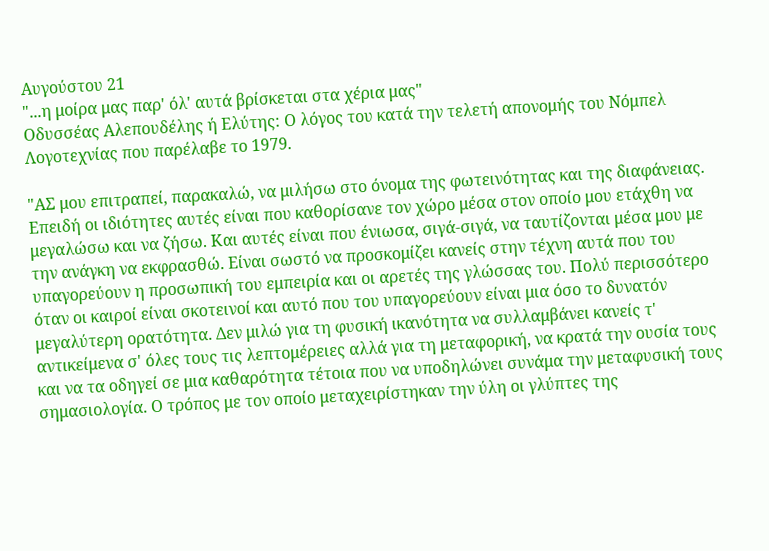Αυγούστου 21
"...η μοίρα μας παρ' όλ' αυτά βρίσκεται στα χέρια μας"
Οδυσσέας Αλεπουδέλης ή Ελύτης: Ο λόγος του κατά την τελετή απονομής του Νόμπελ Λογοτεχνίας που παρέλαβε το 1979.

"ΑΣ μου επιτραπεί, παρακαλώ, να μιλήσω στο όνομα της φωτεινότητας και της διαφάνειας. Επειδή οι ιδιότητες αυτές είναι που καθορίσανε τον χώρο μέσα στον οποίο μου ετάχθη να μεγαλώσω και να ζήσω. Και αυτές είναι που ένιωσα, σιγά-σιγά, να ταυτίζονται μέσα μου με την ανάγκη να εκφρασθώ. Είναι σωστό να προσκομίζει κανείς στην τέχνη αυτά που του υπαγορεύουν η προσωπική του εμπειρία και οι αρετές της γλώσσας του. Πολύ περισσότερο όταν οι καιροί είναι σκοτεινοί και αυτό που του υπαγορεύουν είναι μια όσο το δυνατόν μεγαλύτερη ορατότητα. Δεν μιλώ για τη φυσική ικανότητα να συλλαμβάνει κανείς τ' αντικείμενα σ' όλες τους τις λεπτομέρειες αλλά για τη μεταφορική, να κρατά την ουσία τους και να τα οδηγεί σε μια καθαρότητα τέτοια που να υποδηλώνει συνάμα την μεταφυσική τους σημασιολογία. Ο τρόπος με τον οποίο μεταχειρίστηκαν την ύλη οι γλύπτες της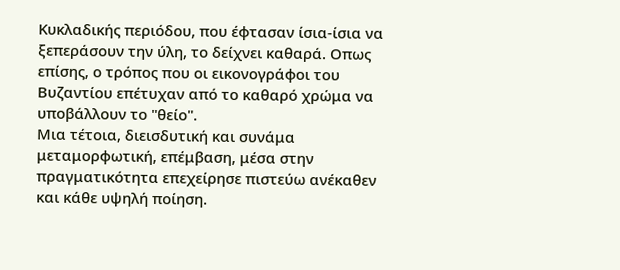Κυκλαδικής περιόδου, που έφτασαν ίσια-ίσια να ξεπεράσουν την ύλη, το δείχνει καθαρά. Οπως επίσης, ο τρόπος που οι εικονογράφοι του Βυζαντίου επέτυχαν από το καθαρό χρώμα να υποβάλλουν το "θείο".
Μια τέτοια, διεισδυτική και συνάμα μεταμορφωτική, επέμβαση, μέσα στην πραγματικότητα επεχείρησε πιστεύω ανέκαθεν και κάθε υψηλή ποίηση.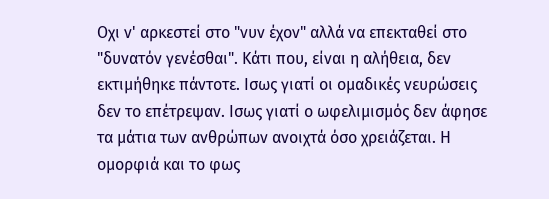Οχι ν' αρκεστεί στο "νυν έχον" αλλά να επεκταθεί στο "δυνατόν γενέσθαι". Κάτι που, είναι η αλήθεια, δεν εκτιμήθηκε πάντοτε. Ισως γιατί οι ομαδικές νευρώσεις δεν το επέτρεψαν. Ισως γιατί ο ωφελιμισμός δεν άφησε τα μάτια των ανθρώπων ανοιχτά όσο χρειάζεται. Η ομορφιά και το φως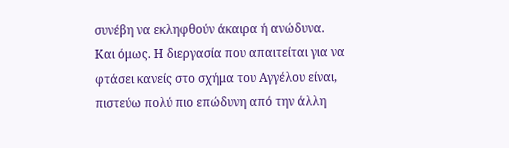συνέβη να εκληφθούν άκαιρα ή ανώδυνα. Και όμως. Η διεργασία που απαιτείται για να φτάσει κανείς στο σχήμα του Αγγέλου είναι, πιστεύω πολύ πιο επώδυνη από την άλλη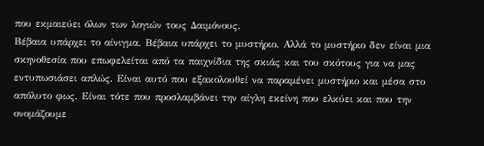που εκμαιεύει όλων των λογιών τους Δαιμόνους.
Βέβαια υπάρχει το αίνιγμα. Βέβαια υπάρχει το μυστήριο. Αλλά το μυστήριο δεν είναι μια σκηνοθεσία που επωφελείται από τα παιχνίδια της σκιάς και του σκότους για να μας εντυπωσιάσει απλώς. Είναι αυτό που εξακολουθεί να παραμένει μυστήριο και μέσα στο απόλυτο φως. Είναι τότε που προσλαμβάνει την αίγλη εκείνη που ελκύει και που την ονομάζουμε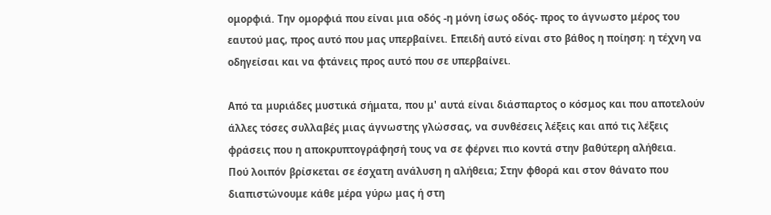ομορφιά. Την ομορφιά που είναι μια οδός -η μόνη ίσως οδός- προς το άγνωστο μέρος του εαυτού μας, προς αυτό που μας υπερβαίνει. Επειδή αυτό είναι στο βάθος η ποίηση: η τέχνη να οδηγείσαι και να φτάνεις προς αυτό που σε υπερβαίνει.

Από τα μυριάδες μυστικά σήματα, που μ' αυτά είναι διάσπαρτος ο κόσμος και που αποτελούν άλλες τόσες συλλαβές μιας άγνωστης γλώσσας, να συνθέσεις λέξεις και από τις λέξεις φράσεις που η αποκρυπτογράφησή τους να σε φέρνει πιο κοντά στην βαθύτερη αλήθεια.
Πού λοιπόν βρίσκεται σε έσχατη ανάλυση η αλήθεια; Στην φθορά και στον θάνατο που διαπιστώνουμε κάθε μέρα γύρω μας ή στη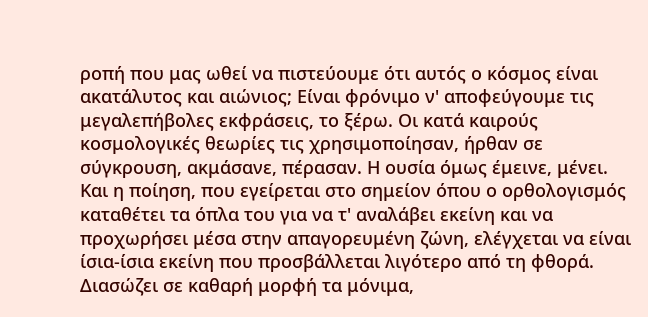ροπή που μας ωθεί να πιστεύουμε ότι αυτός ο κόσμος είναι ακατάλυτος και αιώνιος; Είναι φρόνιμο ν' αποφεύγουμε τις μεγαλεπήβολες εκφράσεις, το ξέρω. Οι κατά καιρούς κοσμολογικές θεωρίες τις χρησιμοποίησαν, ήρθαν σε σύγκρουση, ακμάσανε, πέρασαν. Η ουσία όμως έμεινε, μένει. Και η ποίηση, που εγείρεται στο σημείον όπου ο ορθολογισμός καταθέτει τα όπλα του για να τ' αναλάβει εκείνη και να προχωρήσει μέσα στην απαγορευμένη ζώνη, ελέγχεται να είναι ίσια-ίσια εκείνη που προσβάλλεται λιγότερο από τη φθορά. Διασώζει σε καθαρή μορφή τα μόνιμα,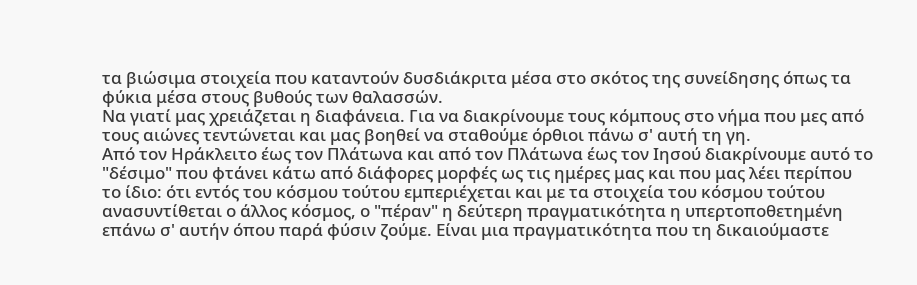τα βιώσιμα στοιχεία που καταντούν δυσδιάκριτα μέσα στο σκότος της συνείδησης όπως τα φύκια μέσα στους βυθούς των θαλασσών.
Να γιατί μας χρειάζεται η διαφάνεια. Για να διακρίνουμε τους κόμπους στο νήμα που μες από τους αιώνες τεντώνεται και μας βοηθεί να σταθούμε όρθιοι πάνω σ' αυτή τη γη.
Από τον Ηράκλειτο έως τον Πλάτωνα και από τον Πλάτωνα έως τον Ιησού διακρίνουμε αυτό το "δέσιμο" που φτάνει κάτω από διάφορες μορφές ως τις ημέρες μας και που μας λέει περίπου το ίδιο: ότι εντός του κόσμου τούτου εμπεριέχεται και με τα στοιχεία του κόσμου τούτου ανασυντίθεται ο άλλος κόσμος, ο "πέραν" η δεύτερη πραγματικότητα η υπερτοποθετημένη επάνω σ' αυτήν όπου παρά φύσιν ζούμε. Είναι μια πραγματικότητα που τη δικαιούμαστε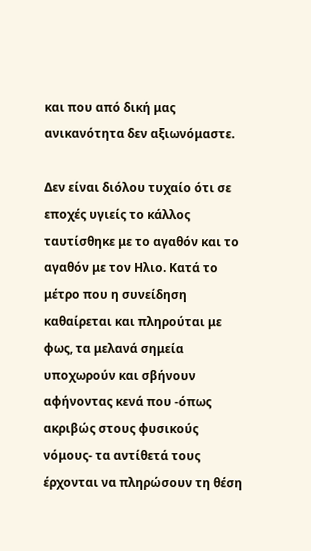και που από δική μας ανικανότητα δεν αξιωνόμαστε.

Δεν είναι διόλου τυχαίο ότι σε εποχές υγιείς το κάλλος ταυτίσθηκε με το αγαθόν και το αγαθόν με τον Ηλιο. Κατά το μέτρο που η συνείδηση καθαίρεται και πληρούται με φως, τα μελανά σημεία υποχωρούν και σβήνουν αφήνοντας κενά που -όπως ακριβώς στους φυσικούς νόμους- τα αντίθετά τους έρχονται να πληρώσουν τη θέση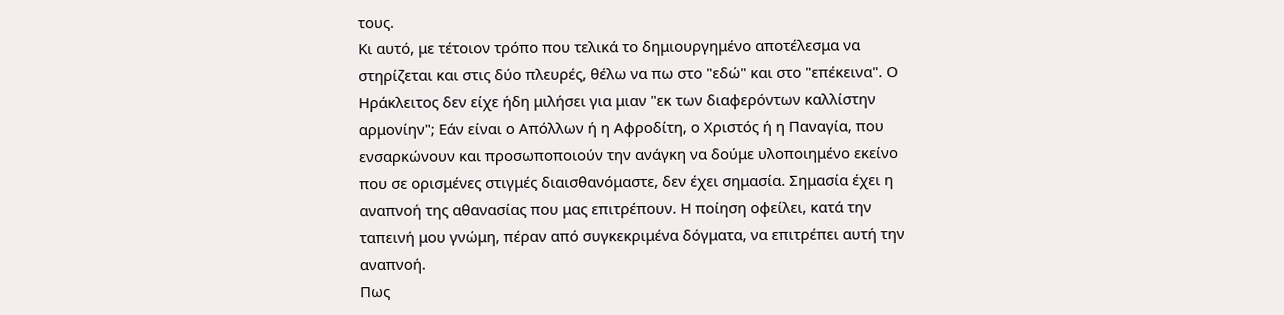τους.
Κι αυτό, με τέτοιον τρόπο που τελικά το δημιουργημένο αποτέλεσμα να στηρίζεται και στις δύο πλευρές, θέλω να πω στο "εδώ" και στο "επέκεινα". Ο Ηράκλειτος δεν είχε ήδη μιλήσει για μιαν "εκ των διαφερόντων καλλίστην αρμονίην"; Εάν είναι ο Απόλλων ή η Αφροδίτη, ο Χριστός ή η Παναγία, που ενσαρκώνουν και προσωποποιούν την ανάγκη να δούμε υλοποιημένο εκείνο που σε ορισμένες στιγμές διαισθανόμαστε, δεν έχει σημασία. Σημασία έχει η αναπνοή της αθανασίας που μας επιτρέπουν. Η ποίηση οφείλει, κατά την ταπεινή μου γνώμη, πέραν από συγκεκριμένα δόγματα, να επιτρέπει αυτή την αναπνοή.
Πως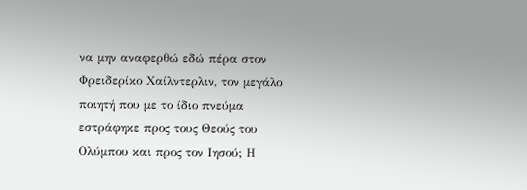να μην αναφερθώ εδώ πέρα στον Φρειδερίκο Χαίλντερλιν, τον μεγάλο ποιητή που με το ίδιο πνεύμα εστράφηκε προς τους Θεούς του Ολύμπου και προς τον Ιησού; Η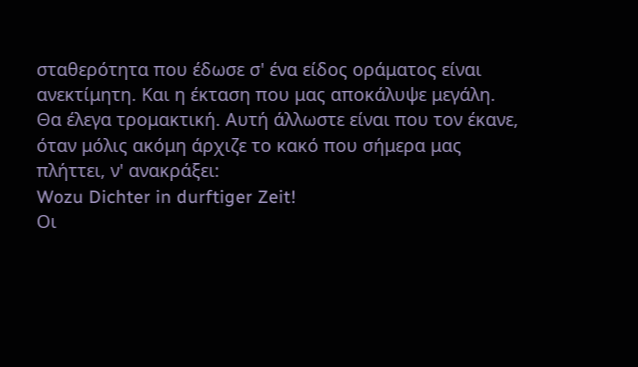σταθερότητα που έδωσε σ' ένα είδος οράματος είναι ανεκτίμητη. Και η έκταση που μας αποκάλυψε μεγάλη. Θα έλεγα τρομακτική. Αυτή άλλωστε είναι που τον έκανε, όταν μόλις ακόμη άρχιζε το κακό που σήμερα μας πλήττει, ν' ανακράξει:
Wozu Dichter in durftiger Zeit!
Οι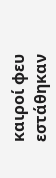καιροί φευ εστάθηκαν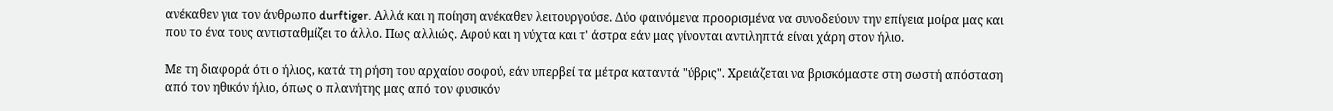ανέκαθεν για τον άνθρωπο durftiger. Αλλά και η ποίηση ανέκαθεν λειτουργούσε. Δύο φαινόμενα προορισμένα να συνοδεύουν την επίγεια μοίρα μας και που το ένα τους αντισταθμίζει το άλλο. Πως αλλιώς. Αφού και η νύχτα και τ' άστρα εάν μας γίνονται αντιληπτά είναι χάρη στον ήλιο.

Με τη διαφορά ότι ο ήλιος, κατά τη ρήση του αρχαίου σοφού, εάν υπερβεί τα μέτρα καταντά "ύβρις". Χρειάζεται να βρισκόμαστε στη σωστή απόσταση από τον ηθικόν ήλιο, όπως ο πλανήτης μας από τον φυσικόν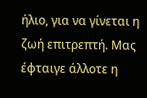ήλιο, για να γίνεται η ζωή επιτρεπτή. Μας έφταιγε άλλοτε η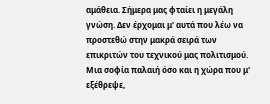αμάθεια. Σήμερα μας φταίει η μεγάλη γνώση. Δεν έρχομαι μ' αυτά που λέω να προστεθώ στην μακρά σειρά των επικριτών του τεχνικού μας πολιτισμού. Μια σοφία παλαιή όσο και η χώρα που μ' εξέθρεψε,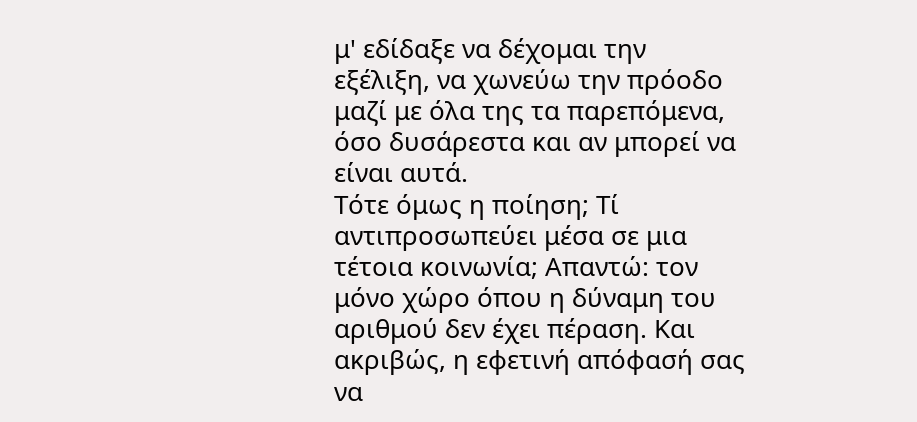μ' εδίδαξε να δέχομαι την εξέλιξη, να χωνεύω την πρόοδο μαζί με όλα της τα παρεπόμενα, όσο δυσάρεστα και αν μπορεί να είναι αυτά.
Τότε όμως η ποίηση; Τί αντιπροσωπεύει μέσα σε μια τέτοια κοινωνία; Απαντώ: τον μόνο χώρο όπου η δύναμη του αριθμού δεν έχει πέραση. Και ακριβώς, η εφετινή απόφασή σας να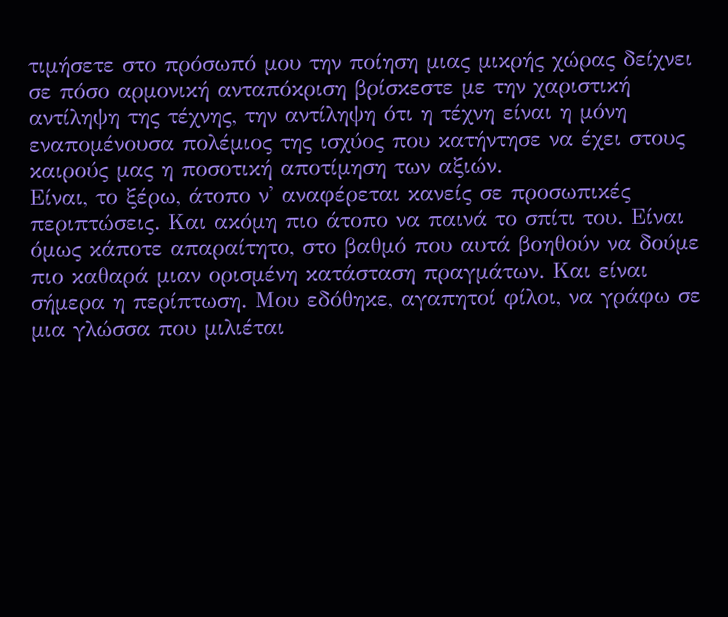τιμήσετε στο πρόσωπό μου την ποίηση μιας μικρής χώρας δείχνει σε πόσο αρμονική ανταπόκριση βρίσκεστε με την χαριστική αντίληψη της τέχνης, την αντίληψη ότι η τέχνη είναι η μόνη εναπομένουσα πολέμιος της ισχύος που κατήντησε να έχει στους καιρούς μας η ποσοτική αποτίμηση των αξιών.
Είναι, το ξέρω, άτοπο ν' αναφέρεται κανείς σε προσωπικές περιπτώσεις. Και ακόμη πιο άτοπο να παινά το σπίτι του. Είναι όμως κάποτε απαραίτητο, στο βαθμό που αυτά βοηθούν να δούμε πιο καθαρά μιαν ορισμένη κατάσταση πραγμάτων. Και είναι σήμερα η περίπτωση. Μου εδόθηκε, αγαπητοί φίλοι, να γράφω σε μια γλώσσα που μιλιέται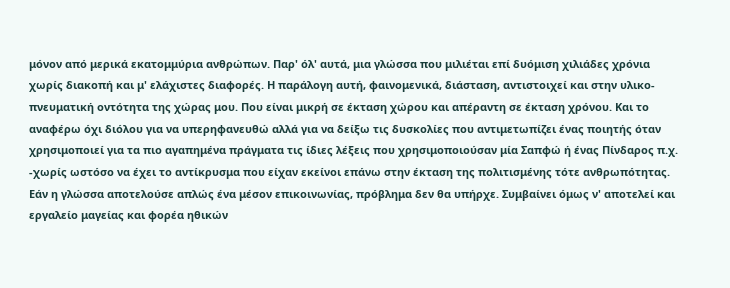μόνον από μερικά εκατομμύρια ανθρώπων. Παρ' όλ' αυτά, μια γλώσσα που μιλιέται επί δυόμιση χιλιάδες χρόνια χωρίς διακοπή και μ' ελάχιστες διαφορές. Η παράλογη αυτή, φαινομενικά, διάσταση, αντιστοιχεί και στην υλικο-πνευματική οντότητα της χώρας μου. Που είναι μικρή σε έκταση χώρου και απέραντη σε έκταση χρόνου. Και το αναφέρω όχι διόλου για να υπερηφανευθώ αλλά για να δείξω τις δυσκολίες που αντιμετωπίζει ένας ποιητής όταν χρησιμοποιεί για τα πιο αγαπημένα πράγματα τις ίδιες λέξεις που χρησιμοποιούσαν μία Σαπφώ ή ένας Πίνδαρος π.χ. -χωρίς ωστόσο να έχει το αντίκρυσμα που είχαν εκείνοι επάνω στην έκταση της πολιτισμένης τότε ανθρωπότητας. Εάν η γλώσσα αποτελούσε απλώς ένα μέσον επικοινωνίας, πρόβλημα δεν θα υπήρχε. Συμβαίνει όμως ν' αποτελεί και εργαλείο μαγείας και φορέα ηθικών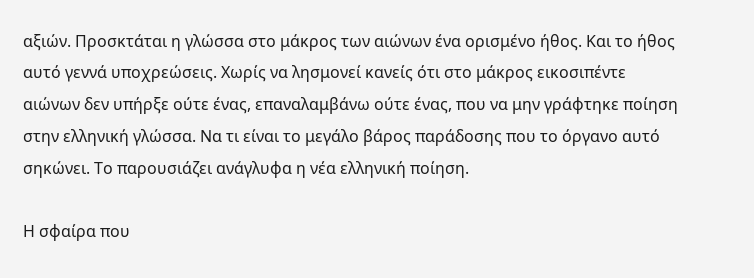αξιών. Προσκτάται η γλώσσα στο μάκρος των αιώνων ένα ορισμένο ήθος. Και το ήθος αυτό γεννά υποχρεώσεις. Χωρίς να λησμονεί κανείς ότι στο μάκρος εικοσιπέντε αιώνων δεν υπήρξε ούτε ένας, επαναλαμβάνω ούτε ένας, που να μην γράφτηκε ποίηση στην ελληνική γλώσσα. Να τι είναι το μεγάλο βάρος παράδοσης που το όργανο αυτό σηκώνει. Το παρουσιάζει ανάγλυφα η νέα ελληνική ποίηση.

Η σφαίρα που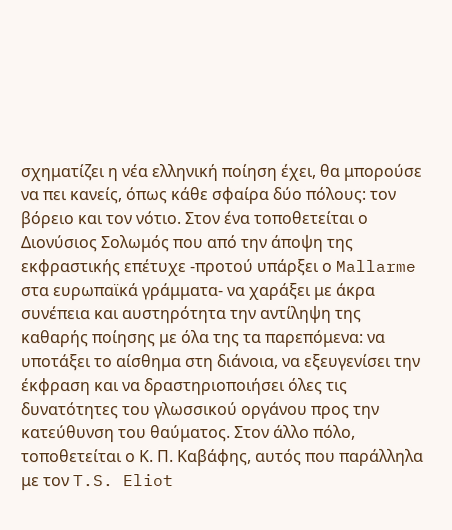σχηματίζει η νέα ελληνική ποίηση έχει, θα μπορούσε να πει κανείς, όπως κάθε σφαίρα δύο πόλους: τον βόρειο και τον νότιο. Στον ένα τοποθετείται ο Διονύσιος Σολωμός που από την άποψη της εκφραστικής επέτυχε -προτού υπάρξει ο Mallarme στα ευρωπαϊκά γράμματα- να χαράξει με άκρα συνέπεια και αυστηρότητα την αντίληψη της καθαρής ποίησης με όλα της τα παρεπόμενα: να υποτάξει το αίσθημα στη διάνοια, να εξευγενίσει την έκφραση και να δραστηριοποιήσει όλες τις δυνατότητες του γλωσσικού οργάνου προς την κατεύθυνση του θαύματος. Στον άλλο πόλο, τοποθετείται ο Κ. Π. Καβάφης, αυτός που παράλληλα με τον T.S. Eliot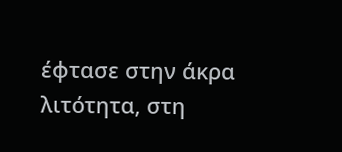έφτασε στην άκρα λιτότητα, στη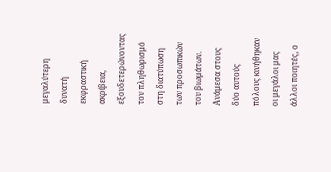μεγαλύτερη δυνατή εκφραστική ακρίβεια, εξουδετερώνοντας τον πληθωρισμό στη διατύπωση των προσωπικών του βιωμάτων.
Ανάμεσα στους δύο αυτούς πόλους κινήθηκαν οι μεγάλοι μας άλλοι ποιητές, ο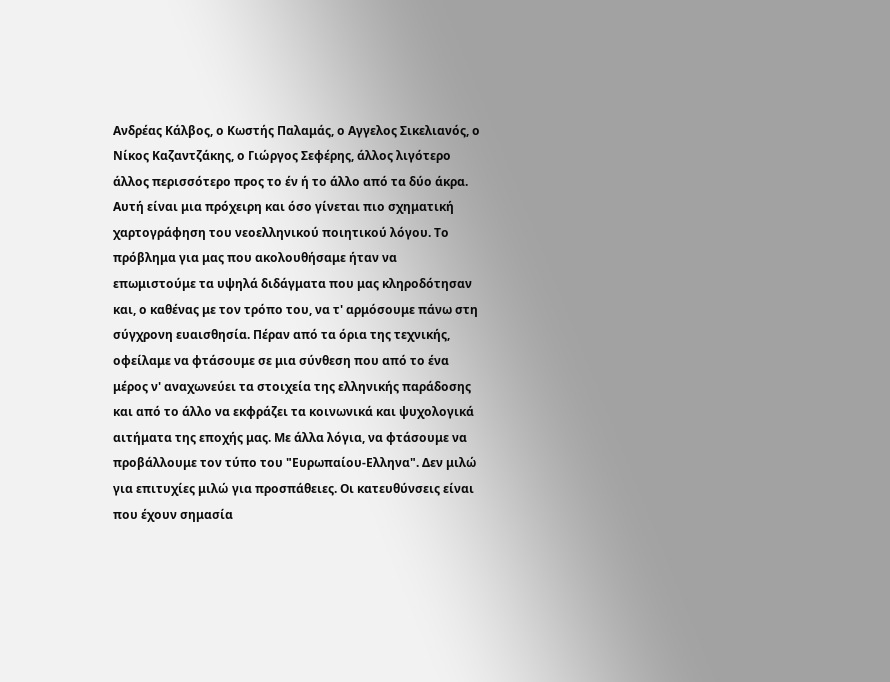Ανδρέας Κάλβος, ο Κωστής Παλαμάς, ο Αγγελος Σικελιανός, ο Νίκος Καζαντζάκης, ο Γιώργος Σεφέρης, άλλος λιγότερο άλλος περισσότερο προς το έν ή το άλλο από τα δύο άκρα. Αυτή είναι μια πρόχειρη και όσο γίνεται πιο σχηματική χαρτογράφηση του νεοελληνικού ποιητικού λόγου. Το πρόβλημα για μας που ακολουθήσαμε ήταν να επωμιστούμε τα υψηλά διδάγματα που μας κληροδότησαν και, ο καθένας με τον τρόπο του, να τ' αρμόσουμε πάνω στη σύγχρονη ευαισθησία. Πέραν από τα όρια της τεχνικής, οφείλαμε να φτάσουμε σε μια σύνθεση που από το ένα μέρος ν' αναχωνεύει τα στοιχεία της ελληνικής παράδοσης και από το άλλο να εκφράζει τα κοινωνικά και ψυχολογικά αιτήματα της εποχής μας. Με άλλα λόγια, να φτάσουμε να προβάλλουμε τον τύπο του "Ευρωπαίου-Ελληνα". Δεν μιλώ για επιτυχίες μιλώ για προσπάθειες. Οι κατευθύνσεις είναι που έχουν σημασία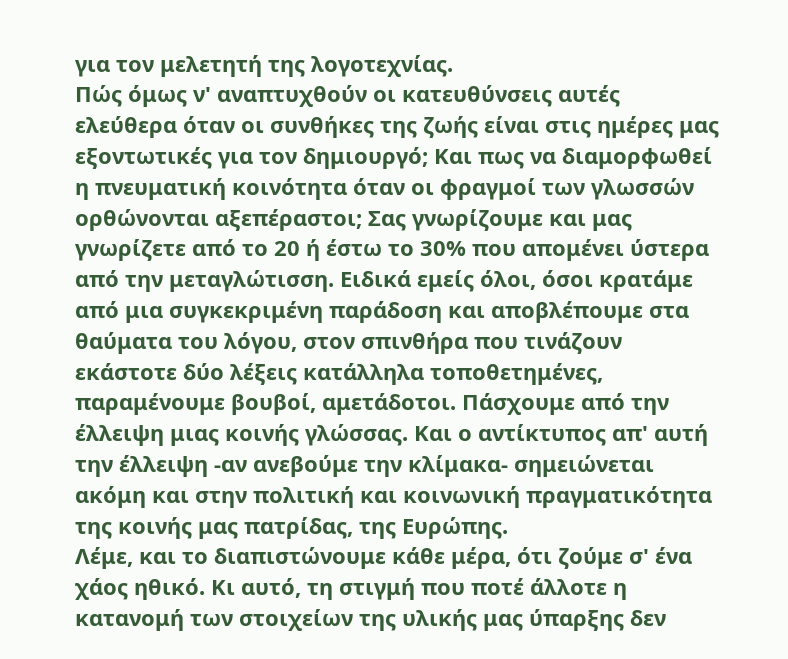για τον μελετητή της λογοτεχνίας.
Πώς όμως ν' αναπτυχθούν οι κατευθύνσεις αυτές ελεύθερα όταν οι συνθήκες της ζωής είναι στις ημέρες μας εξοντωτικές για τον δημιουργό; Και πως να διαμορφωθεί η πνευματική κοινότητα όταν οι φραγμοί των γλωσσών ορθώνονται αξεπέραστοι; Σας γνωρίζουμε και μας γνωρίζετε από το 20 ή έστω το 30% που απομένει ύστερα από την μεταγλώτισση. Ειδικά εμείς όλοι, όσοι κρατάμε από μια συγκεκριμένη παράδοση και αποβλέπουμε στα θαύματα του λόγου, στον σπινθήρα που τινάζουν εκάστοτε δύο λέξεις κατάλληλα τοποθετημένες, παραμένουμε βουβοί, αμετάδοτοι. Πάσχουμε από την έλλειψη μιας κοινής γλώσσας. Και ο αντίκτυπος απ' αυτή την έλλειψη -αν ανεβούμε την κλίμακα- σημειώνεται ακόμη και στην πολιτική και κοινωνική πραγματικότητα της κοινής μας πατρίδας, της Ευρώπης.
Λέμε, και το διαπιστώνουμε κάθε μέρα, ότι ζούμε σ' ένα χάος ηθικό. Κι αυτό, τη στιγμή που ποτέ άλλοτε η κατανομή των στοιχείων της υλικής μας ύπαρξης δεν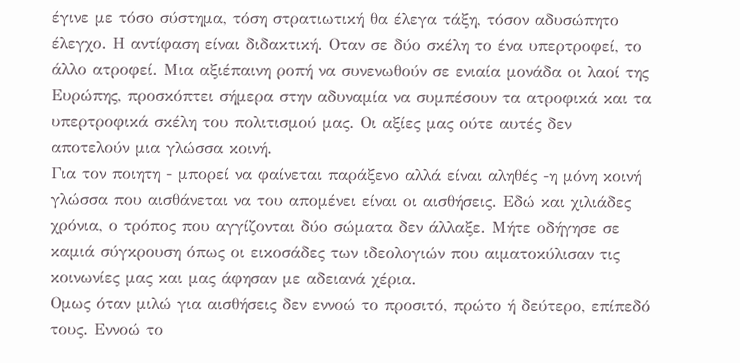έγινε με τόσο σύστημα, τόση στρατιωτική θα έλεγα τάξη, τόσον αδυσώπητο έλεγχο. Η αντίφαση είναι διδακτική. Οταν σε δύο σκέλη το ένα υπερτροφεί, το άλλο ατροφεί. Μια αξιέπαινη ροπή να συνενωθούν σε ενιαία μονάδα οι λαοί της Ευρώπης, προσκόπτει σήμερα στην αδυναμία να συμπέσουν τα ατροφικά και τα υπερτροφικά σκέλη του πολιτισμού μας. Οι αξίες μας ούτε αυτές δεν αποτελούν μια γλώσσα κοινή.
Για τον ποιητη - μπορεί να φαίνεται παράξενο αλλά είναι αληθές -η μόνη κοινή γλώσσα που αισθάνεται να του απομένει είναι οι αισθήσεις. Εδώ και χιλιάδες χρόνια, ο τρόπος που αγγίζονται δύο σώματα δεν άλλαξε. Μήτε οδήγησε σε καμιά σύγκρουση όπως οι εικοσάδες των ιδεολογιών που αιματοκύλισαν τις κοινωνίες μας και μας άφησαν με αδειανά χέρια.
Ομως όταν μιλώ για αισθήσεις δεν εννοώ το προσιτό, πρώτο ή δεύτερο, επίπεδό τους. Εννοώ το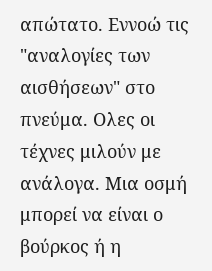απώτατο. Εννοώ τις "αναλογίες των αισθήσεων" στο πνεύμα. Ολες οι τέχνες μιλούν με ανάλογα. Μια οσμή μπορεί να είναι ο βούρκος ή η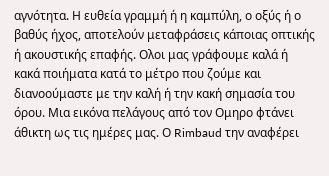αγνότητα. Η ευθεία γραμμή ή η καμπύλη, ο οξύς ή ο βαθύς ήχος, αποτελούν μεταφράσεις κάποιας οπτικής ή ακουστικής επαφής. Ολοι μας γράφουμε καλά ή κακά ποιήματα κατά το μέτρο που ζούμε και διανοούμαστε με την καλή ή την κακή σημασία του όρου. Μια εικόνα πελάγους από τον Ομηρο φτάνει άθικτη ως τις ημέρες μας. Ο Rimbaud την αναφέρει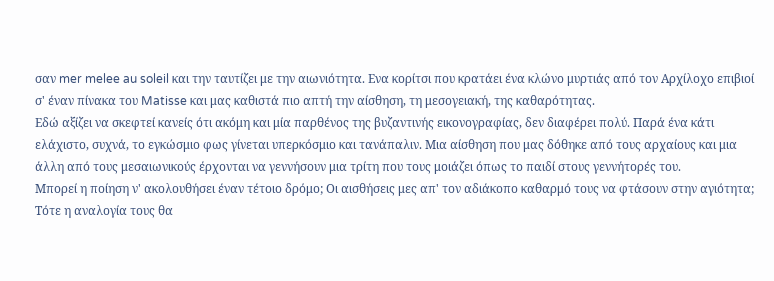σαν mer melee au soleil και την ταυτίζει με την αιωνιότητα. Ενα κορίτσι που κρατάει ένα κλώνο μυρτιάς από τον Αρχίλοχο επιβιοί σ' έναν πίνακα του Matisse και μας καθιστά πιο απτή την αίσθηση, τη μεσογειακή, της καθαρότητας.
Εδώ αξίζει να σκεφτεί κανείς ότι ακόμη και μία παρθένος της βυζαντινής εικονογραφίας, δεν διαφέρει πολύ. Παρά ένα κάτι ελάχιστο, συχνά, το εγκώσμιο φως γίνεται υπερκόσμιο και τανάπαλιν. Μια αίσθηση που μας δόθηκε από τους αρχαίους και μια άλλη από τους μεσαιωνικούς έρχονται να γεννήσουν μια τρίτη που τους μοιάζει όπως το παιδί στους γεννήτορές του.
Μπορεί η ποίηση ν' ακολουθήσει έναν τέτοιο δρόμο; Οι αισθήσεις μες απ' τον αδιάκοπο καθαρμό τους να φτάσουν στην αγιότητα; Τότε η αναλογία τους θα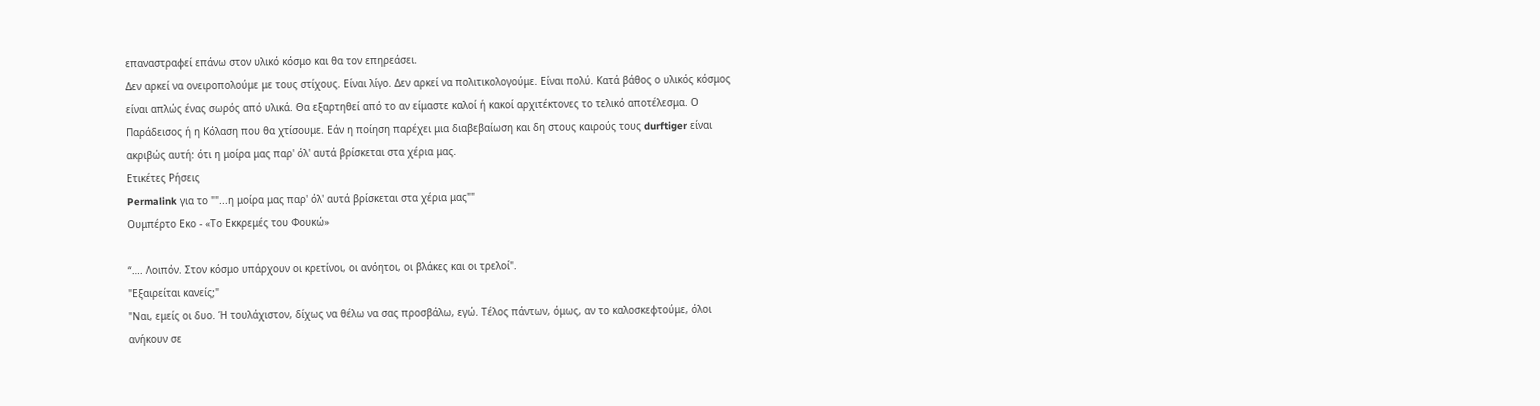επαναστραφεί επάνω στον υλικό κόσμο και θα τον επηρεάσει.
Δεν αρκεί να ονειροπολούμε με τους στίχους. Είναι λίγο. Δεν αρκεί να πολιτικολογούμε. Είναι πολύ. Κατά βάθος ο υλικός κόσμος είναι απλώς ένας σωρός από υλικά. Θα εξαρτηθεί από το αν είμαστε καλοί ή κακοί αρχιτέκτονες το τελικό αποτέλεσμα. Ο Παράδεισος ή η Κόλαση που θα χτίσουμε. Εάν η ποίηση παρέχει μια διαβεβαίωση και δη στους καιρούς τους durftiger είναι ακριβώς αυτή: ότι η μοίρα μας παρ' όλ' αυτά βρίσκεται στα χέρια μας.
Ετικέτες Ρήσεις
Permalink για το ""...η μοίρα μας παρ' όλ' αυτά βρίσκεται στα χέρια μας""
Ουμπέρτο Εκο - «Το Εκκρεμές του Φουκώ»

“…. Λοιπόν. Στον κόσμο υπάρχουν οι κρετίνοι, οι ανόητοι, οι βλάκες και οι τρελοί".
"Εξαιρείται κανείς;"
"Ναι, εμείς οι δυο. Ή τουλάχιστον, δίχως να θέλω να σας προσβάλω, εγώ. Τέλος πάντων, όμως, αν το καλοσκεφτούμε, όλοι ανήκουν σε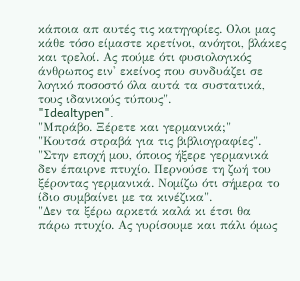κάποια απ αυτές τις κατηγορίες. Ολοι μας κάθε τόσο είμαστε κρετίνοι, ανόητοι, βλάκες και τρελοί. Ας πούμε ότι φυσιολογικός άνθρωπος ειν' εκείνος που συνδυάζει σε λογικό ποσοστό όλα αυτά τα συστατικά, τους ιδανικούς τύπους".
"Idealtypen".
"Μπράβο. Ξέρετε και γερμανικά;"
"Κουτσά στραβά για τις βιβλιογραφίες".
"Στην εποχή μου, όποιος ήξερε γερμανικά δεν έπαιρνε πτυχίο. Περνούσε τη ζωή του ξέροντας γερμανικά. Νομίζω ότι σήμερα το ίδιο συμβαίνει με τα κινέζικα".
"Δεν τα ξέρω αρκετά καλά κι έτσι θα πάρω πτυχίο. Ας γυρίσουμε και πάλι όμως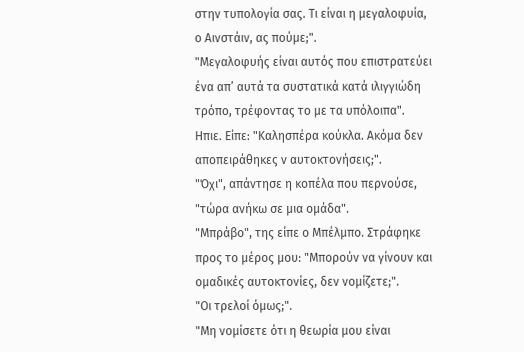στην τυπολογία σας. Τι είναι η μεγαλοφυία, ο Αινστάιν, ας πούμε;".
"Μεγαλοφυής είναι αυτός που επιστρατεύει ένα απ’ αυτά τα συστατικά κατά ιλιγγιώδη τρόπο, τρέφοντας το με τα υπόλοιπα".
Ηπιε. Είπε: "Καλησπέρα κούκλα. Ακόμα δεν αποπειράθηκες ν αυτοκτονήσεις;".
"Όχι", απάντησε η κοπέλα που περνούσε, "τώρα ανήκω σε μια ομάδα".
"Μπράβο", της είπε ο Μπέλμπο. Στράφηκε προς το μέρος μου: "Μπορούν να γίνουν και ομαδικές αυτοκτονίες, δεν νομίζετε;".
"Οι τρελοί όμως;".
"Μη νομίσετε ότι η θεωρία μου είναι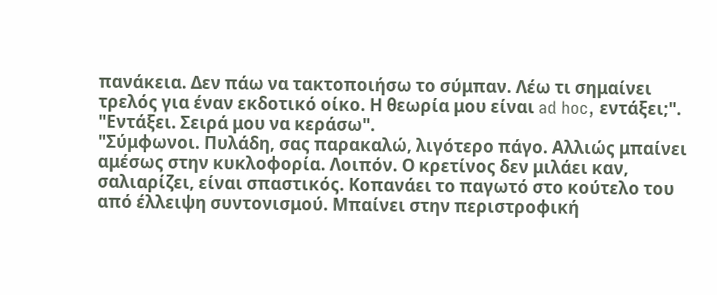πανάκεια. Δεν πάω να τακτοποιήσω το σύμπαν. Λέω τι σημαίνει τρελός για έναν εκδοτικό οίκο. Η θεωρία μου είναι ad hoc, εντάξει;".
"Εντάξει. Σειρά μου να κεράσω".
"Σύμφωνοι. Πυλάδη, σας παρακαλώ, λιγότερο πάγο. Αλλιώς μπαίνει αμέσως στην κυκλοφορία. Λοιπόν. Ο κρετίνος δεν μιλάει καν, σαλιαρίζει, είναι σπαστικός. Κοπανάει το παγωτό στο κούτελο του από έλλειψη συντονισμού. Μπαίνει στην περιστροφική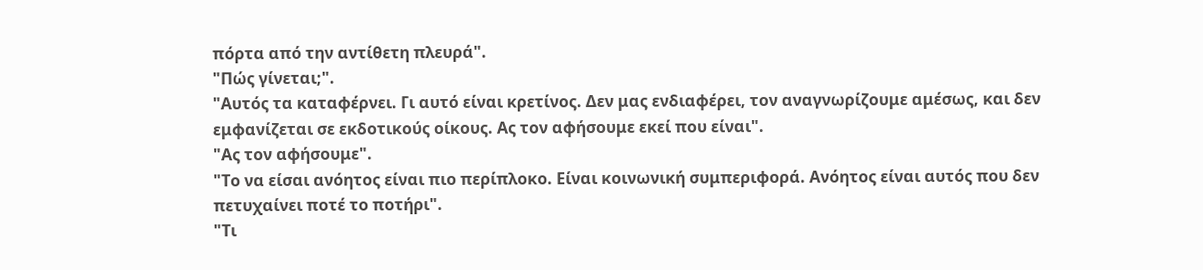πόρτα από την αντίθετη πλευρά".
"Πώς γίνεται;".
"Αυτός τα καταφέρνει. Γι αυτό είναι κρετίνος. Δεν μας ενδιαφέρει, τον αναγνωρίζουμε αμέσως, και δεν εμφανίζεται σε εκδοτικούς οίκους. Ας τον αφήσουμε εκεί που είναι".
"Ας τον αφήσουμε".
"Το να είσαι ανόητος είναι πιο περίπλοκο. Είναι κοινωνική συμπεριφορά. Ανόητος είναι αυτός που δεν πετυχαίνει ποτέ το ποτήρι".
"Τι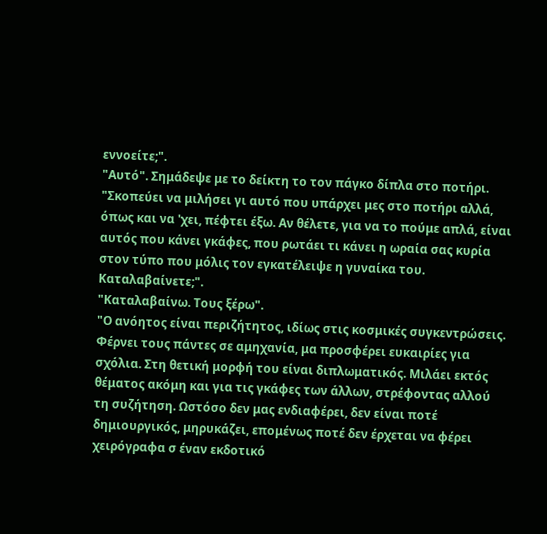εννοείτε;".
"Αυτό". Σημάδεψε με το δείκτη το τον πάγκο δίπλα στο ποτήρι. "Σκοπεύει να μιλήσει γι αυτό που υπάρχει μες στο ποτήρι αλλά, όπως και να 'χει, πέφτει έξω. Αν θέλετε, για να το πούμε απλά, είναι αυτός που κάνει γκάφες, που ρωτάει τι κάνει η ωραία σας κυρία στον τύπο που μόλις τον εγκατέλειψε η γυναίκα του. Καταλαβαίνετε;".
"Καταλαβαίνω. Τους ξέρω".
"Ο ανόητος είναι περιζήτητος, ιδίως στις κοσμικές συγκεντρώσεις. Φέρνει τους πάντες σε αμηχανία, μα προσφέρει ευκαιρίες για σχόλια. Στη θετική μορφή του είναι διπλωματικός. Μιλάει εκτός θέματος ακόμη και για τις γκάφες των άλλων, στρέφοντας αλλού τη συζήτηση. Ωστόσο δεν μας ενδιαφέρει, δεν είναι ποτέ δημιουργικός, μηρυκάζει, επομένως ποτέ δεν έρχεται να φέρει χειρόγραφα σ έναν εκδοτικό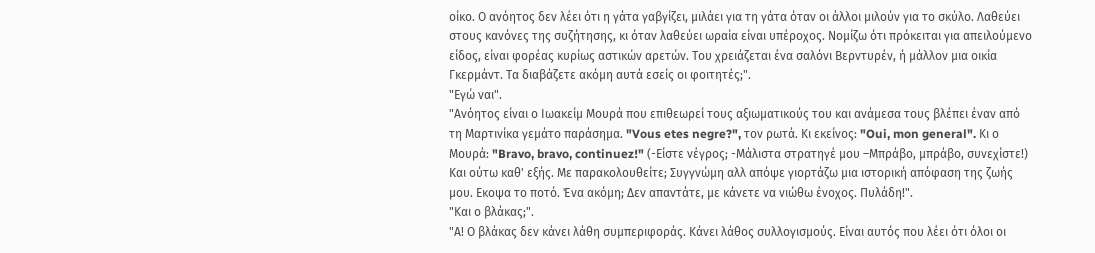οίκο. Ο ανόητος δεν λέει ότι η γάτα γαβγίζει, μιλάει για τη γάτα όταν οι άλλοι μιλούν για το σκύλο. Λαθεύει στους κανόνες της συζήτησης, κι όταν λαθεύει ωραία είναι υπέροχος. Νομίζω ότι πρόκειται για απειλούμενο είδος, είναι φορέας κυρίως αστικών αρετών. Του χρειάζεται ένα σαλόνι Βερντυρέν, ή μάλλον μια οικία Γκερμάντ. Τα διαβάζετε ακόμη αυτά εσείς οι φοιτητές;".
"Εγώ ναι".
"Ανόητος είναι ο Ιωακείμ Μουρά που επιθεωρεί τους αξιωματικούς του και ανάμεσα τους βλέπει έναν από τη Μαρτινίκα γεμάτο παράσημα. "Vous etes negre?", τον ρωτά. Κι εκείνος: "Oui, mon general". Κι ο Μουρά: "Bravo, bravo, continuez!" (-Είστε νέγρος; -Μάλιστα στρατηγέ μου –Μπράβο, μπράβο, συνεχίστε!) Και ούτω καθ' εξής. Με παρακολουθείτε; Συγγνώμη αλλ απόψε γιορτάζω μια ιστορική απόφαση της ζωής μου. Εκοψα το ποτό. Ένα ακόμη; Δεν απαντάτε, με κάνετε να νιώθω ένοχος. Πυλάδη!".
"Και ο βλάκας;".
"Α! Ο βλάκας δεν κάνει λάθη συμπεριφοράς. Κάνει λάθος συλλογισμούς. Είναι αυτός που λέει ότι όλοι οι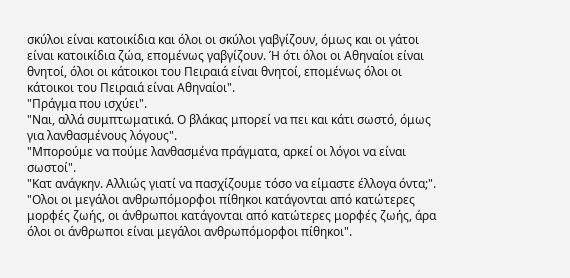σκύλοι είναι κατοικίδια και όλοι οι σκύλοι γαβγίζουν, όμως και οι γάτοι είναι κατοικίδια ζώα, επομένως γαβγίζουν. Ή ότι όλοι οι Αθηναίοι είναι θνητοί, όλοι οι κάτοικοι του Πειραιά είναι θνητοί, επομένως όλοι οι κάτοικοι του Πειραιά είναι Αθηναίοι".
"Πράγμα που ισχύει".
"Ναι, αλλά συμπτωματικά. Ο βλάκας μπορεί να πει και κάτι σωστό, όμως για λανθασμένους λόγους".
"Μπορούμε να πούμε λανθασμένα πράγματα, αρκεί οι λόγοι να είναι σωστοί".
"Κατ ανάγκην. Αλλιώς γιατί να πασχίζουμε τόσο να είμαστε έλλογα όντα;".
"Ολοι οι μεγάλοι ανθρωπόμορφοι πίθηκοι κατάγονται από κατώτερες μορφές ζωής, οι άνθρωποι κατάγονται από κατώτερες μορφές ζωής, άρα όλοι οι άνθρωποι είναι μεγάλοι ανθρωπόμορφοι πίθηκοι".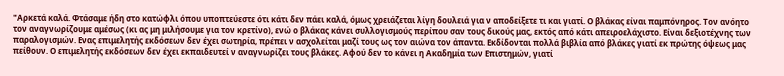"Αρκετά καλά. Φτάσαμε ήδη στο κατώφλι όπου υποπτεύεστε ότι κάτι δεν πάει καλά, όμως χρειάζεται λίγη δουλειά για ν αποδείξετε τι και γιατί. Ο βλάκας είναι παμπόνηρος. Τον ανόητο τον αναγνωρίζουμε αμέσως (κι ας μη μιλήσουμε για τον κρετίνο), ενώ ο βλάκας κάνει συλλογισμούς περίπου σαν τους δικούς μας, εκτός από κάτι απειροελάχιστο. Είναι δεξιοτέχνης των παραλογισμών. Ενας επιμελητής εκδόσεων δεν έχει σωτηρία, πρέπει ν ασχολείται μαζί τους ως τον αιώνα τον άπαντα. Εκδίδονται πολλά βιβλία από βλάκες γιατί εκ πρώτης όψεως μας πείθουν. Ο επιμελητής εκδόσεων δεν έχει εκπαιδευτεί ν αναγνωρίζει τους βλάκες. Αφού δεν το κάνει η Ακαδημία των Επιστημών, γιατί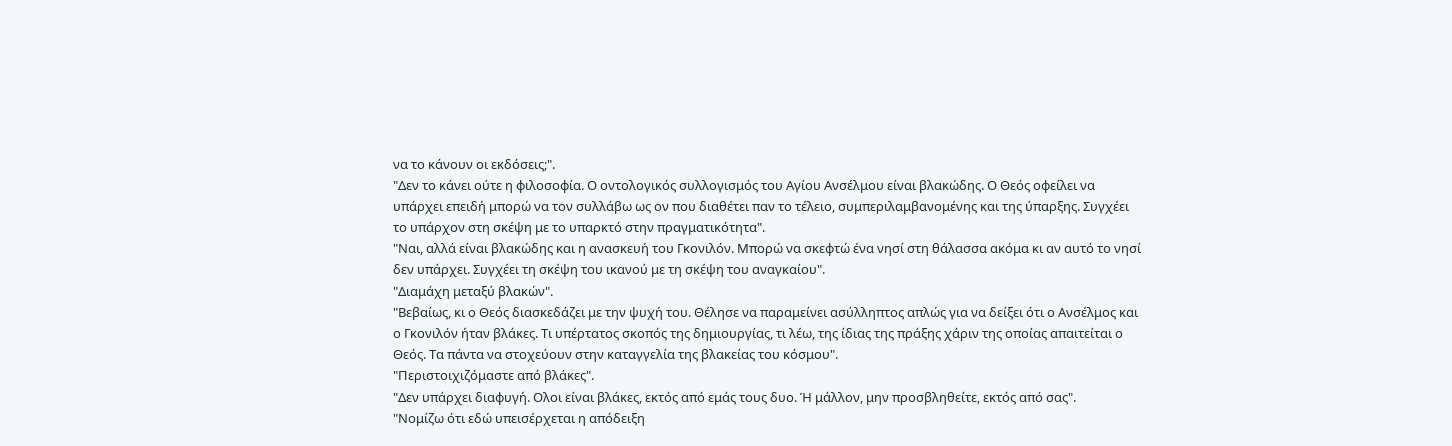να το κάνουν οι εκδόσεις;".
"Δεν το κάνει ούτε η φιλοσοφία. Ο οντολογικός συλλογισμός του Αγίου Ανσέλμου είναι βλακώδης. Ο Θεός οφείλει να υπάρχει επειδή μπορώ να τον συλλάβω ως ον που διαθέτει παν το τέλειο, συμπεριλαμβανομένης και της ύπαρξης. Συγχέει το υπάρχον στη σκέψη με το υπαρκτό στην πραγματικότητα".
"Ναι, αλλά είναι βλακώδης και η ανασκευή του Γκονιλόν. Μπορώ να σκεφτώ ένα νησί στη θάλασσα ακόμα κι αν αυτό το νησί δεν υπάρχει. Συγχέει τη σκέψη του ικανού με τη σκέψη του αναγκαίου".
"Διαμάχη μεταξύ βλακών".
"Βεβαίως, κι ο Θεός διασκεδάζει με την ψυχή του. Θέλησε να παραμείνει ασύλληπτος απλώς για να δείξει ότι ο Ανσέλμος και ο Γκονιλόν ήταν βλάκες. Τι υπέρτατος σκοπός της δημιουργίας, τι λέω, της ίδιας της πράξης χάριν της οποίας απαιτείται ο Θεός. Τα πάντα να στοχεύουν στην καταγγελία της βλακείας του κόσμου".
"Περιστοιχιζόμαστε από βλάκες".
"Δεν υπάρχει διαφυγή. Ολοι είναι βλάκες, εκτός από εμάς τους δυο. Ή μάλλον, μην προσβληθείτε, εκτός από σας".
"Νομίζω ότι εδώ υπεισέρχεται η απόδειξη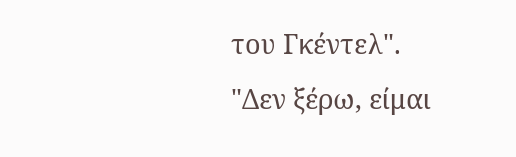του Γκέντελ".
"Δεν ξέρω, είμαι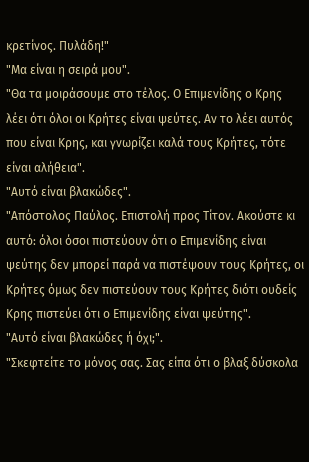κρετίνος. Πυλάδη!"
"Μα είναι η σειρά μου".
"Θα τα μοιράσουμε στο τέλος. Ο Επιμενίδης ο Κρης λέει ότι όλοι οι Κρήτες είναι ψεύτες. Αν το λέει αυτός που είναι Κρης, και γνωρίζει καλά τους Κρήτες, τότε είναι αλήθεια".
"Αυτό είναι βλακώδες".
"Απόστολος Παύλος. Επιστολή προς Τίτον. Ακούστε κι αυτό: όλοι όσοι πιστεύουν ότι ο Επιμενίδης είναι ψεύτης δεν μπορεί παρά να πιστέψουν τους Κρήτες, οι Κρήτες όμως δεν πιστεύουν τους Κρήτες διότι ουδείς Κρης πιστεύει ότι ο Επιμενίδης είναι ψεύτης".
"Αυτό είναι βλακώδες ή όχι;".
"Σκεφτείτε το μόνος σας. Σας είπα ότι ο βλαξ δύσκολα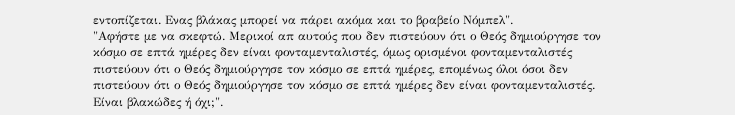εντοπίζεται. Ενας βλάκας μπορεί να πάρει ακόμα και το βραβείο Νόμπελ".
"Αφήστε με να σκεφτώ. Μερικοί απ αυτούς που δεν πιστεύουν ότι ο Θεός δημιούργησε τον κόσμο σε επτά ημέρες δεν είναι φονταμενταλιστές, όμως ορισμένοι φονταμενταλιστές πιστεύουν ότι ο Θεός δημιούργησε τον κόσμο σε επτά ημέρες, επομένως όλοι όσοι δεν πιστεύουν ότι ο Θεός δημιούργησε τον κόσμο σε επτά ημέρες δεν είναι φονταμενταλιστές. Είναι βλακώδες ή όχι;".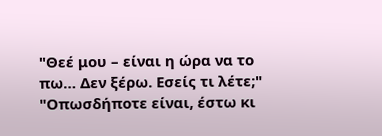"Θεέ μου – είναι η ώρα να το πω… Δεν ξέρω. Εσείς τι λέτε;"
"Οπωσδήποτε είναι, έστω κι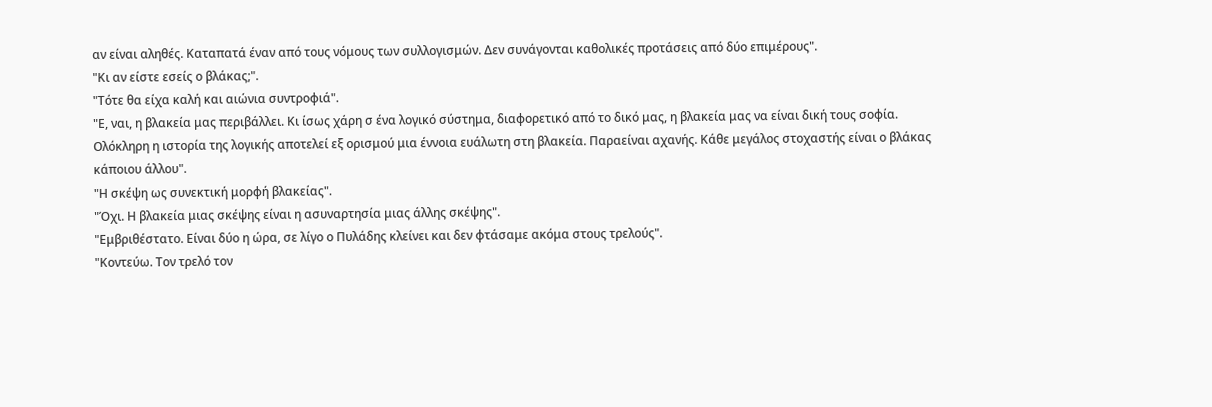αν είναι αληθές. Καταπατά έναν από τους νόμους των συλλογισμών. Δεν συνάγονται καθολικές προτάσεις από δύο επιμέρους".
"Κι αν είστε εσείς ο βλάκας;".
"Τότε θα είχα καλή και αιώνια συντροφιά".
"Ε, ναι, η βλακεία μας περιβάλλει. Κι ίσως χάρη σ ένα λογικό σύστημα, διαφορετικό από το δικό μας, η βλακεία μας να είναι δική τους σοφία. Ολόκληρη η ιστορία της λογικής αποτελεί εξ ορισμού μια έννοια ευάλωτη στη βλακεία. Παραείναι αχανής. Κάθε μεγάλος στοχαστής είναι ο βλάκας κάποιου άλλου".
"Η σκέψη ως συνεκτική μορφή βλακείας".
"Όχι. Η βλακεία μιας σκέψης είναι η ασυναρτησία μιας άλλης σκέψης".
"Εμβριθέστατο. Είναι δύο η ώρα, σε λίγο ο Πυλάδης κλείνει και δεν φτάσαμε ακόμα στους τρελούς".
"Κοντεύω. Τον τρελό τον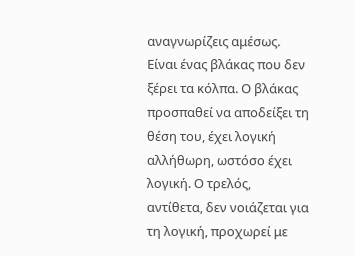αναγνωρίζεις αμέσως. Είναι ένας βλάκας που δεν ξέρει τα κόλπα. Ο βλάκας προσπαθεί να αποδείξει τη θέση του, έχει λογική αλλήθωρη, ωστόσο έχει λογική. Ο τρελός, αντίθετα, δεν νοιάζεται για τη λογική, προχωρεί με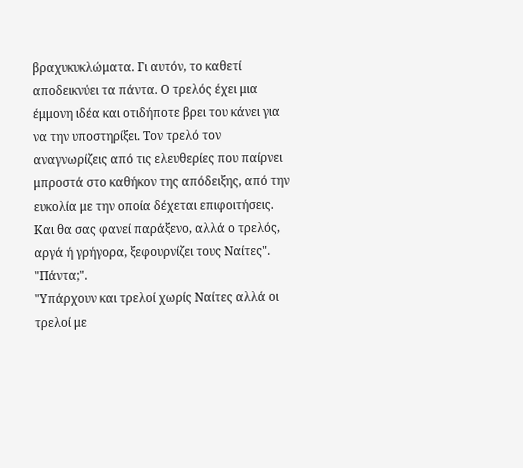βραχυκυκλώματα. Γι αυτόν, το καθετί αποδεικνύει τα πάντα. Ο τρελός έχει μια έμμονη ιδέα και οτιδήποτε βρει του κάνει για να την υποστηρίξει. Τον τρελό τον αναγνωρίζεις από τις ελευθερίες που παίρνει μπροστά στο καθήκον της απόδειξης, από την ευκολία με την οποία δέχεται επιφοιτήσεις. Και θα σας φανεί παράξενο, αλλά ο τρελός, αργά ή γρήγορα, ξεφουρνίζει τους Ναίτες".
"Πάντα;".
"Υπάρχουν και τρελοί χωρίς Ναίτες αλλά οι τρελοί με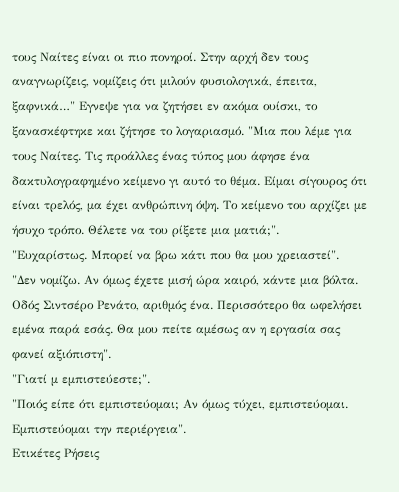τους Ναίτες είναι οι πιο πονηροί. Στην αρχή δεν τους αναγνωρίζεις, νομίζεις ότι μιλούν φυσιολογικά, έπειτα, ξαφνικά…" Εγνεψε για να ζητήσει εν ακόμα ουίσκι, το ξανασκέφτηκε και ζήτησε το λογαριασμό. "Μια που λέμε για τους Ναίτες. Τις προάλλες ένας τύπος μου άφησε ένα δακτυλογραφημένο κείμενο γι αυτό το θέμα. Είμαι σίγουρος ότι είναι τρελός, μα έχει ανθρώπινη όψη. Το κείμενο του αρχίζει με ήσυχο τρόπο. Θέλετε να του ρίξετε μια ματιά;".
"Ευχαρίστως. Μπορεί να βρω κάτι που θα μου χρειαστεί".
"Δεν νομίζω. Αν όμως έχετε μισή ώρα καιρό, κάντε μια βόλτα. Οδός Σιντσέρο Ρενάτο, αριθμός ένα. Περισσότερο θα ωφελήσει εμένα παρά εσάς. Θα μου πείτε αμέσως αν η εργασία σας φανεί αξιόπιστη".
"Γιατί μ εμπιστεύεστε;".
"Ποιός είπε ότι εμπιστεύομαι; Αν όμως τύχει, εμπιστεύομαι. Εμπιστεύομαι την περιέργεια".
Ετικέτες Ρήσεις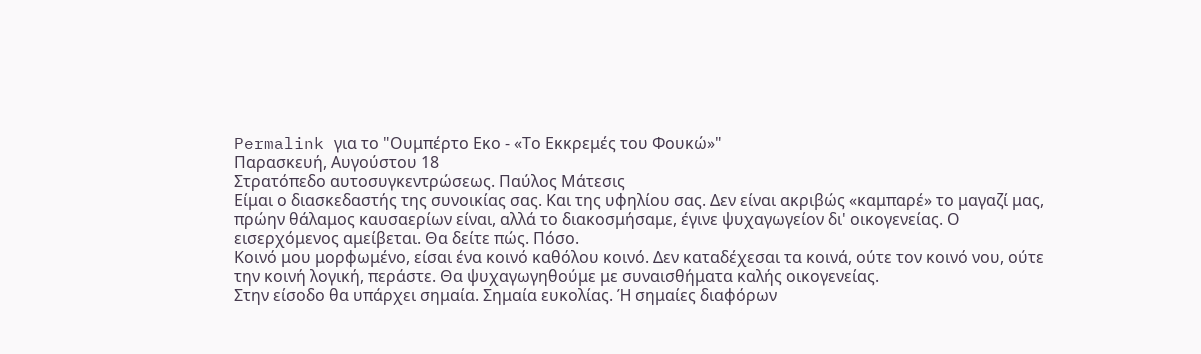Permalink για το "Ουμπέρτο Εκο - «Το Εκκρεμές του Φουκώ»"
Παρασκευή, Αυγούστου 18
Στρατόπεδο αυτοσυγκεντρώσεως. Παύλος Μάτεσις
Είμαι ο διασκεδαστής της συνοικίας σας. Και της υφηλίου σας. Δεν είναι ακριβώς «καμπαρέ» το μαγαζί μας, πρώην θάλαμος καυσαερίων είναι, αλλά το διακοσμήσαμε, έγινε ψυχαγωγείον δι' οικογενείας. Ο εισερχόμενος αμείβεται. Θα δείτε πώς. Πόσο.
Κοινό μου μορφωμένο, είσαι ένα κοινό καθόλου κοινό. Δεν καταδέχεσαι τα κοινά, ούτε τον κοινό νου, ούτε την κοινή λογική, περάστε. Θα ψυχαγωγηθούμε με συναισθήματα καλής οικογενείας.
Στην είσοδο θα υπάρχει σημαία. Σημαία ευκολίας. Ή σημαίες διαφόρων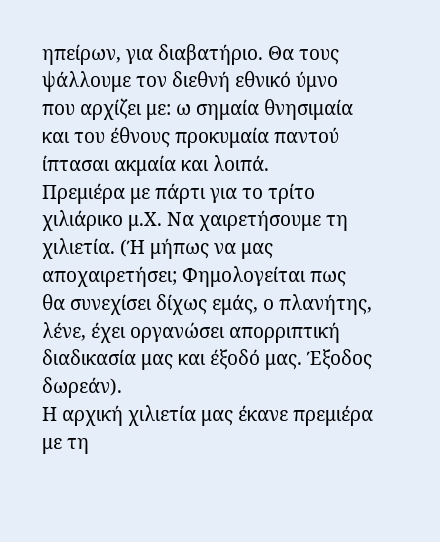ηπείρων, για διαβατήριο. Θα τους ψάλλουμε τον διεθνή εθνικό ύμνο που αρχίζει με: ω σημαία θνησιμαία και του έθνους προκυμαία παντού ίπτασαι ακμαία και λοιπά.
Πρεμιέρα με πάρτι για το τρίτο χιλιάρικο μ.Χ. Να χαιρετήσουμε τη χιλιετία. (Ή μήπως να μας αποχαιρετήσει; Φημολογείται πως θα συνεχίσει δίχως εμάς, ο πλανήτης, λένε, έχει οργανώσει απορριπτική διαδικασία μας και έξοδό μας. Έξοδος δωρεάν).
Η αρχική χιλιετία μας έκανε πρεμιέρα με τη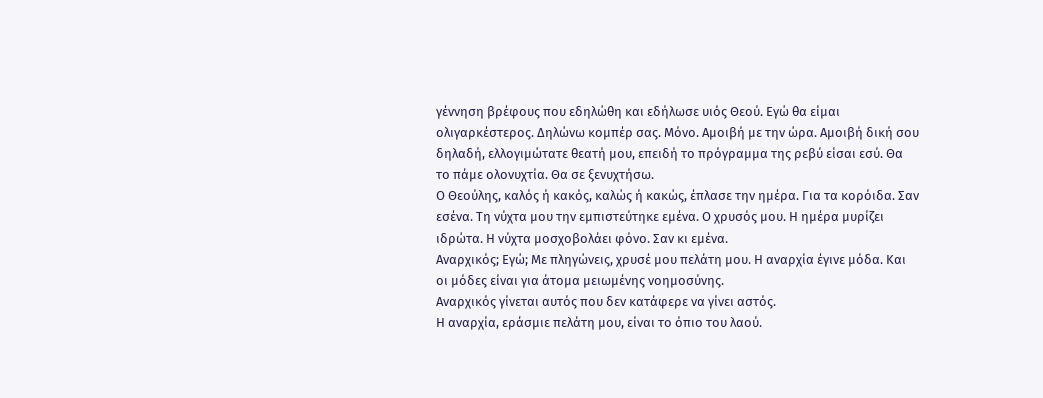γέννηση βρέφους που εδηλώθη και εδήλωσε υιός Θεού. Εγώ θα είμαι ολιγαρκέστερος. Δηλώνω κομπέρ σας. Μόνο. Αμοιβή με την ώρα. Αμοιβή δική σου δηλαδή, ελλογιμώτατε θεατή μου, επειδή το πρόγραμμα της ρεβύ είσαι εσύ. Θα το πάμε ολονυχτία. Θα σε ξενυχτήσω.
Ο Θεούλης, καλός ή κακός, καλώς ή κακώς, έπλασε την ημέρα. Για τα κορόιδα. Σαν εσένα. Τη νύχτα μου την εμπιστεύτηκε εμένα. Ο χρυσός μου. Η ημέρα μυρίζει ιδρώτα. Η νύχτα μοσχοβολάει φόνο. Σαν κι εμένα.
Αναρχικός; Εγώ; Με πληγώνεις, χρυσέ μου πελάτη μου. Η αναρχία έγινε μόδα. Και οι μόδες είναι για άτομα μειωμένης νοημοσύνης.
Αναρχικός γίνεται αυτός που δεν κατάφερε να γίνει αστός.
Η αναρχία, εράσμιε πελάτη μου, είναι το όπιο του λαού.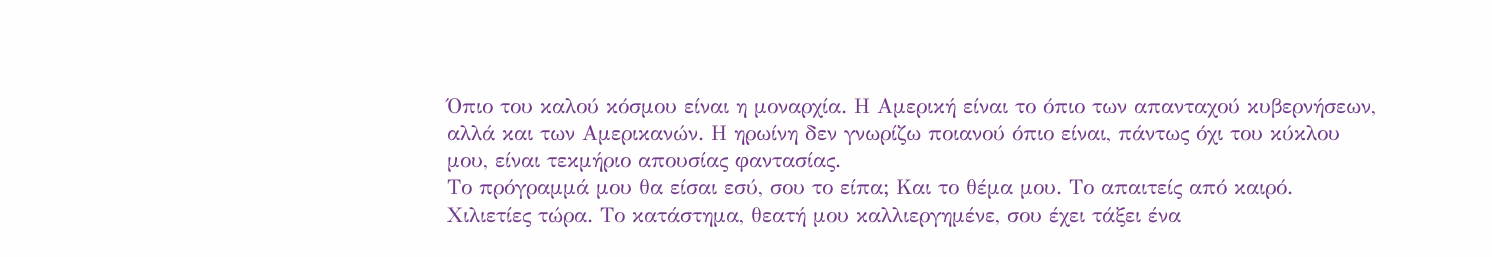Όπιο του καλού κόσμου είναι η μοναρχία. Η Αμερική είναι το όπιο των απανταχού κυβερνήσεων, αλλά και των Αμερικανών. Η ηρωίνη δεν γνωρίζω ποιανού όπιο είναι, πάντως όχι του κύκλου μου, είναι τεκμήριο απουσίας φαντασίας.
Το πρόγραμμά μου θα είσαι εσύ, σου το είπα; Και το θέμα μου. Το απαιτείς από καιρό. Χιλιετίες τώρα. Το κατάστημα, θεατή μου καλλιεργημένε, σου έχει τάξει ένα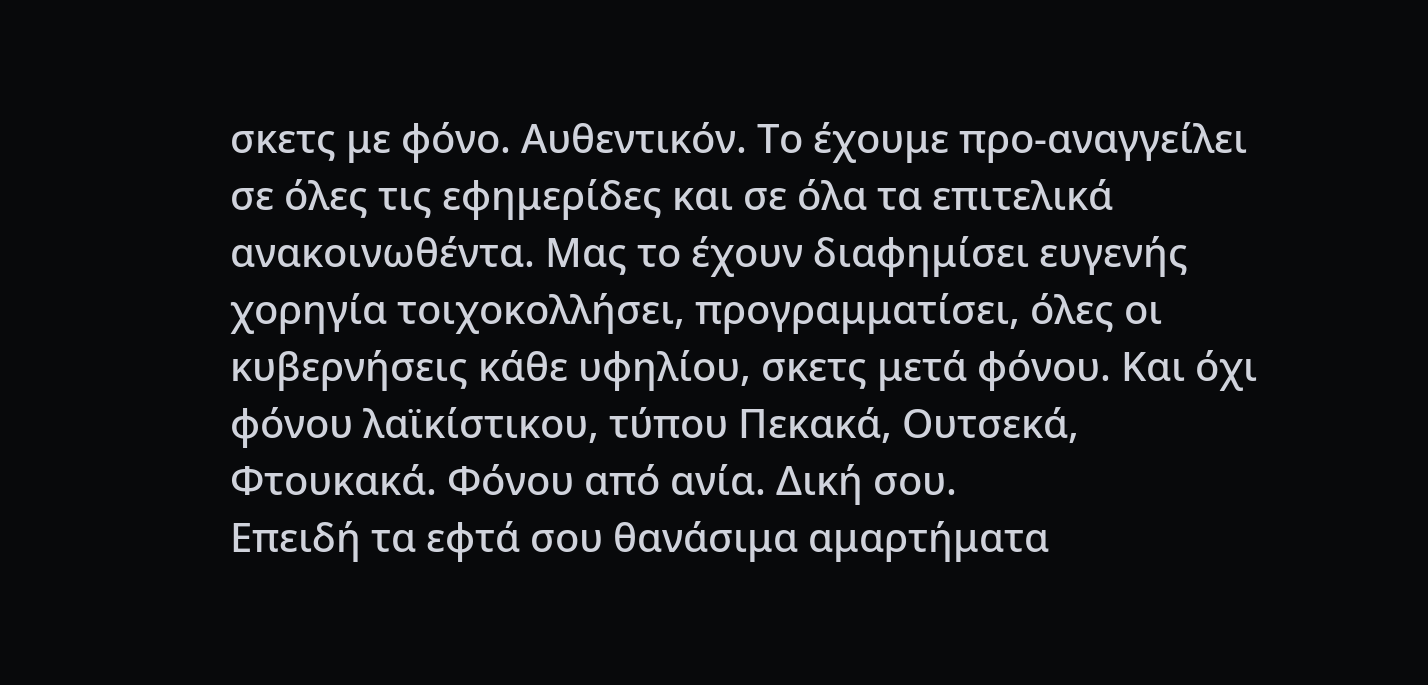σκετς με φόνο. Αυθεντικόν. Το έχουμε προ-αναγγείλει σε όλες τις εφημερίδες και σε όλα τα επιτελικά ανακοινωθέντα. Μας το έχουν διαφημίσει ευγενής χορηγία τοιχοκολλήσει, προγραμματίσει, όλες οι κυβερνήσεις κάθε υφηλίου, σκετς μετά φόνου. Και όχι φόνου λαϊκίστικου, τύπου Πεκακά, Ουτσεκά, Φτουκακά. Φόνου από ανία. Δική σου.
Επειδή τα εφτά σου θανάσιμα αμαρτήματα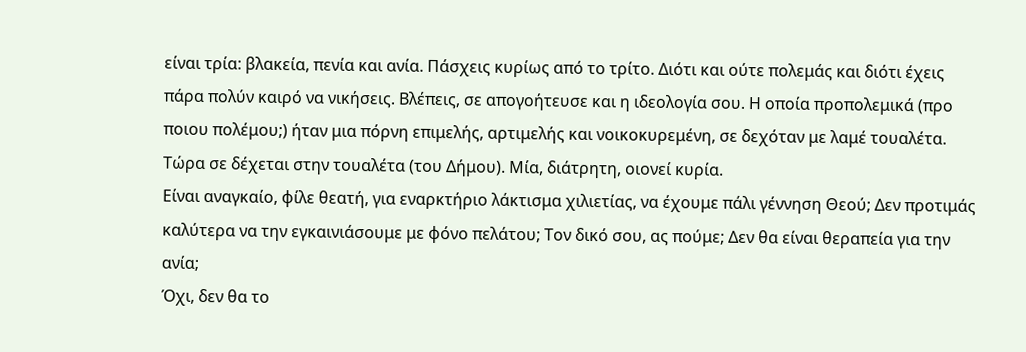είναι τρία: βλακεία, πενία και ανία. Πάσχεις κυρίως από το τρίτο. Διότι και ούτε πολεμάς και διότι έχεις πάρα πολύν καιρό να νικήσεις. Βλέπεις, σε απογοήτευσε και η ιδεολογία σου. Η οποία προπολεμικά (προ ποιου πολέμου;) ήταν μια πόρνη επιμελής, αρτιμελής και νοικοκυρεμένη, σε δεχόταν με λαμέ τουαλέτα. Τώρα σε δέχεται στην τουαλέτα (του Δήμου). Μία, διάτρητη, οιονεί κυρία.
Είναι αναγκαίο, φίλε θεατή, για εναρκτήριο λάκτισμα χιλιετίας, να έχουμε πάλι γέννηση Θεού; Δεν προτιμάς καλύτερα να την εγκαινιάσουμε με φόνο πελάτου; Τον δικό σου, ας πούμε; Δεν θα είναι θεραπεία για την ανία;
Όχι, δεν θα το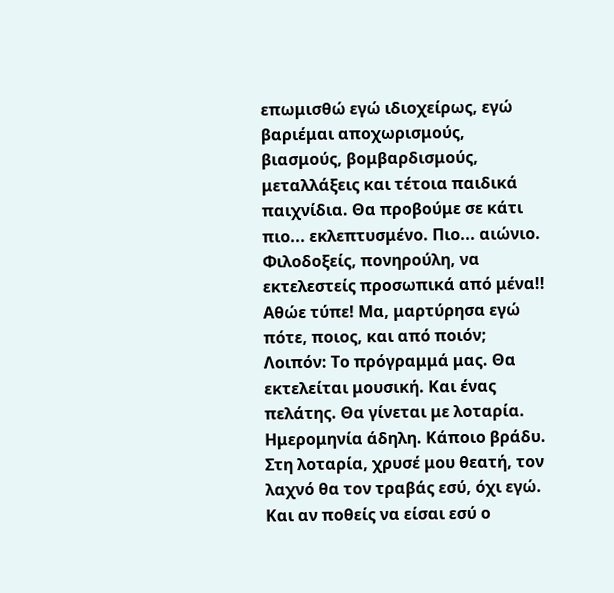επωμισθώ εγώ ιδιοχείρως, εγώ βαριέμαι αποχωρισμούς, βιασμούς, βομβαρδισμούς, μεταλλάξεις και τέτοια παιδικά παιχνίδια. Θα προβούμε σε κάτι πιο... εκλεπτυσμένο. Πιο... αιώνιο.
Φιλοδοξείς, πονηρούλη, να εκτελεστείς προσωπικά από μένα!! Αθώε τύπε! Μα, μαρτύρησα εγώ πότε, ποιος, και από ποιόν;
Λοιπόν: Το πρόγραμμά μας. Θα εκτελείται μουσική. Και ένας πελάτης. Θα γίνεται με λοταρία. Ημερομηνία άδηλη. Κάποιο βράδυ. Στη λοταρία, χρυσέ μου θεατή, τον λαχνό θα τον τραβάς εσύ, όχι εγώ. Και αν ποθείς να είσαι εσύ ο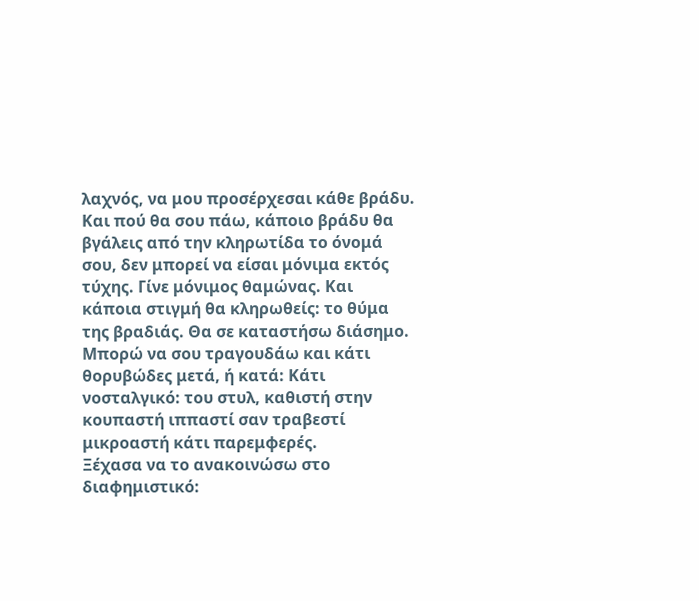λαχνός, να μου προσέρχεσαι κάθε βράδυ. Και πού θα σου πάω, κάποιο βράδυ θα βγάλεις από την κληρωτίδα το όνομά σου, δεν μπορεί να είσαι μόνιμα εκτός τύχης. Γίνε μόνιμος θαμώνας. Και κάποια στιγμή θα κληρωθείς: το θύμα της βραδιάς. Θα σε καταστήσω διάσημο. Μπορώ να σου τραγουδάω και κάτι θορυβώδες μετά, ή κατά: Κάτι νοσταλγικό: του στυλ, καθιστή στην κουπαστή ιππαστί σαν τραβεστί μικροαστή κάτι παρεμφερές.
Ξέχασα να το ανακοινώσω στο διαφημιστικό: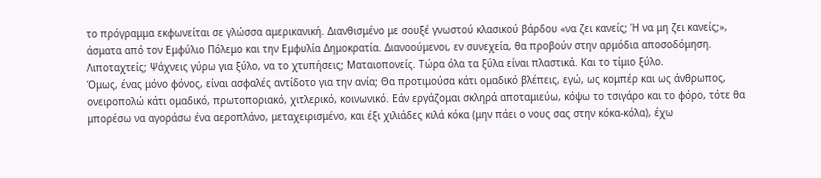το πρόγραμμα εκφωνείται σε γλώσσα αμερικανική. Διανθισμένο με σουξέ γνωστού κλασικού βάρδου «να ζει κανείς; Ή να μη ζει κανείς;», άσματα από τον Εμφύλιο Πόλεμο και την Εμφυλία Δημοκρατία. Διανοούμενοι, εν συνεχεία, θα προβούν στην αρμόδια αποσοδόμηση.
Λιποταχτείς; Ψάχνεις γύρω για ξύλο, να το χτυπήσεις; Ματαιοπονείς. Τώρα όλα τα ξύλα είναι πλαστικά. Και το τίμιο ξύλο.
Όμως, ένας μόνο φόνος, είναι ασφαλές αντίδοτο για την ανία; Θα προτιμούσα κάτι ομαδικό βλέπεις, εγώ, ως κομπέρ και ως άνθρωπος, ονειροπολώ κάτι ομαδικό, πρωτοποριακό, χιτλερικό, κοινωνικό. Εάν εργάζομαι σκληρά αποταμιεύω, κόψω το τσιγάρο και το φόρο, τότε θα μπορέσω να αγοράσω ένα αεροπλάνο, μεταχειρισμένο, και έξι χιλιάδες κιλά κόκα (μην πάει ο νους σας στην κόκα-κόλα), έχω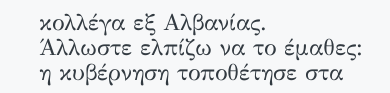κολλέγα εξ Αλβανίας. Άλλωστε ελπίζω να το έμαθες: η κυβέρνηση τοποθέτησε στα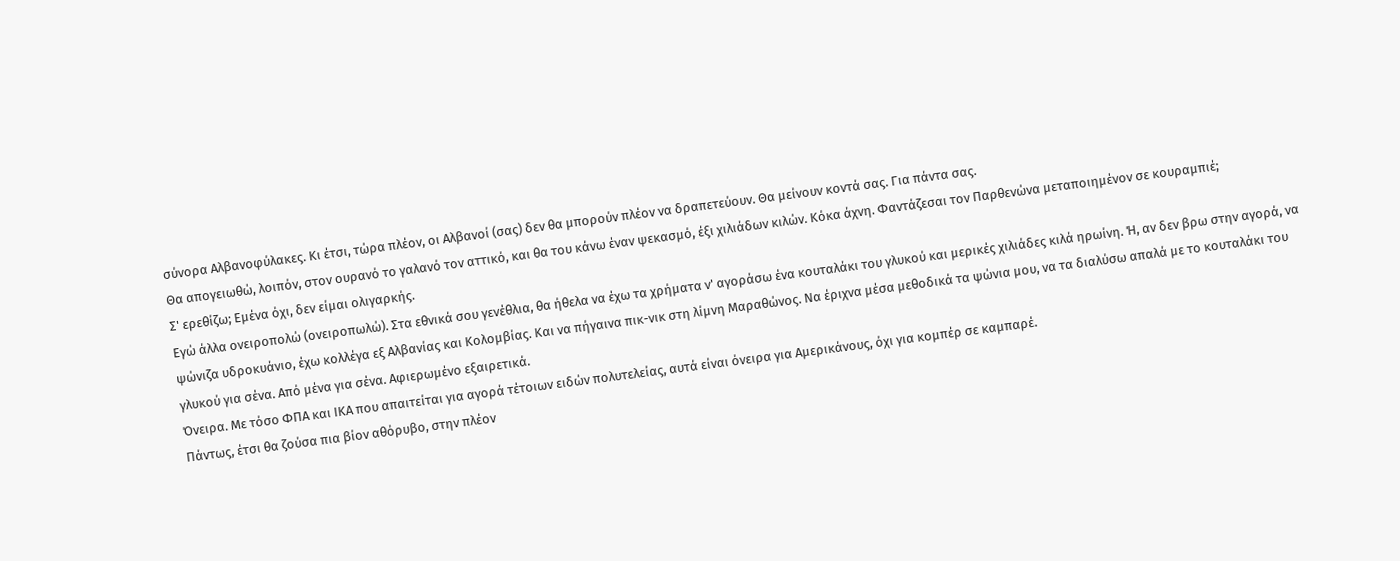σύνορα Αλβανοφύλακες. Κι έτσι, τώρα πλέον, οι Αλβανοί (σας) δεν θα μπορούν πλέον να δραπετεύουν. Θα μείνουν κοντά σας. Για πάντα σας.
Θα απογειωθώ, λοιπόν, στον ουρανό το γαλανό τον αττικό, και θα του κάνω έναν ψεκασμό, έξι χιλιάδων κιλών. Κόκα άχνη. Φαντάζεσαι τον Παρθενώνα μεταποιημένον σε κουραμπιέ;
Σ' ερεθίζω; Εμένα όχι, δεν είμαι ολιγαρκής.
Εγώ άλλα ονειροπολώ (ονειροπωλώ). Στα εθνικά σου γενέθλια, θα ήθελα να έχω τα χρήματα ν' αγοράσω ένα κουταλάκι του γλυκού και μερικές χιλιάδες κιλά ηρωίνη. Ή, αν δεν βρω στην αγορά, να ψώνιζα υδροκυάνιο, έχω κολλέγα εξ Αλβανίας και Κολομβίας. Και να πήγαινα πικ-νικ στη λίμνη Μαραθώνος. Να έριχνα μέσα μεθοδικά τα ψώνια μου, να τα διαλύσω απαλά με το κουταλάκι του γλυκού για σένα. Από μένα για σένα. Αφιερωμένο εξαιρετικά.
Όνειρα. Με τόσο ΦΠΑ και ΙΚΑ που απαιτείται για αγορά τέτοιων ειδών πολυτελείας, αυτά είναι όνειρα για Αμερικάνους, όχι για κομπέρ σε καμπαρέ.
Πάντως, έτσι θα ζούσα πια βίον αθόρυβο, στην πλέον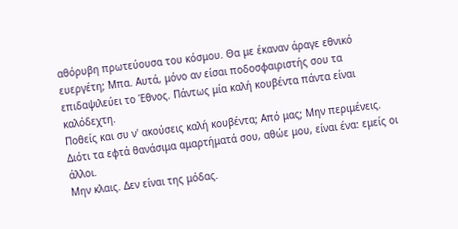αθόρυβη πρωτεύουσα του κόσμου. Θα με έκαναν άραγε εθνικό ευεργέτη; Μπα. Αυτά, μόνο αν είσαι ποδοσφαιριστής σου τα επιδαψιλεύει το Έθνος. Πάντως μία καλή κουβέντα πάντα είναι καλόδεχτη.
Ποθείς και συ ν' ακούσεις καλή κουβέντα; Από μας; Μην περιμένεις. Διότι τα εφτά θανάσιμα αμαρτήματά σου, αθώε μου, είναι ένα: εμείς οι άλλοι.
Μην κλαις. Δεν είναι της μόδας.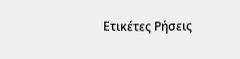Ετικέτες Ρήσεις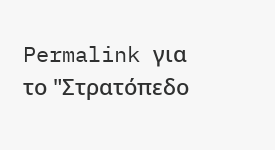Permalink για το "Στρατόπεδο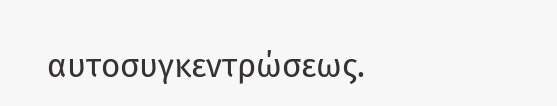αυτοσυγκεντρώσεως.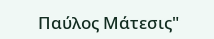Παύλος Μάτεσις"